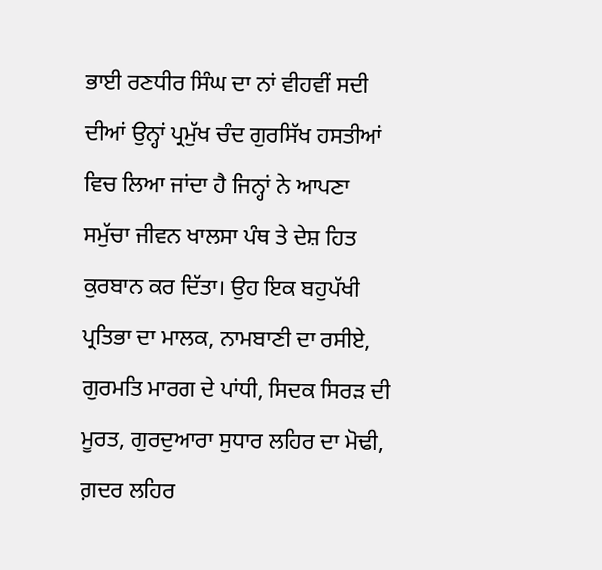ਭਾਈ ਰਣਧੀਰ ਸਿੰਘ ਦਾ ਨਾਂ ਵੀਹਵੀਂ ਸਦੀ ਦੀਆਂ ਉਨ੍ਹਾਂ ਪ੍ਰਮੁੱਖ ਚੰਦ ਗੁਰਸਿੱਖ ਹਸਤੀਆਂ ਵਿਚ ਲਿਆ ਜਾਂਦਾ ਹੈ ਜਿਨ੍ਹਾਂ ਨੇ ਆਪਣਾ ਸਮੁੱਚਾ ਜੀਵਨ ਖਾਲਸਾ ਪੰਥ ਤੇ ਦੇਸ਼ ਹਿਤ ਕੁਰਬਾਨ ਕਰ ਦਿੱਤਾ। ਉਹ ਇਕ ਬਹੁਪੱਖੀ ਪ੍ਰਤਿਭਾ ਦਾ ਮਾਲਕ, ਨਾਮਬਾਣੀ ਦਾ ਰਸੀਏ, ਗੁਰਮਤਿ ਮਾਰਗ ਦੇ ਪਾਂਧੀ, ਸਿਦਕ ਸਿਰੜ ਦੀ ਮੂਰਤ, ਗੁਰਦੁਆਰਾ ਸੁਧਾਰ ਲਹਿਰ ਦਾ ਮੋਢੀ, ਗ਼ਦਰ ਲਹਿਰ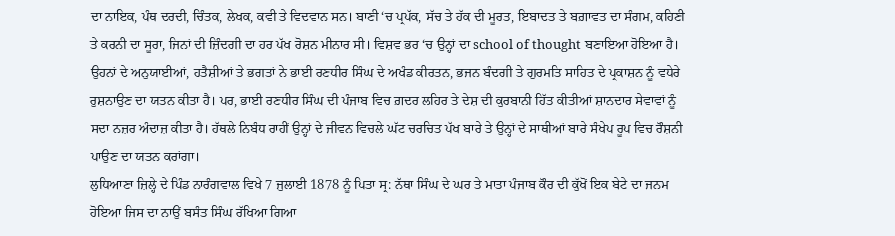ਦਾ ਨਾਇਕ, ਪੰਥ ਦਰਦੀ, ਚਿੰਤਕ, ਲੇਖਕ, ਕਵੀ ਤੇ ਵਿਦਵਾਨ ਸਨ। ਬਾਣੀ ‘ਚ ਪ੍ਰਪੱਕ, ਸੱਚ ਤੇ ਹੱਕ ਦੀ ਮੂਰਤ, ਇਬਾਦਤ ਤੇ ਬਗ਼ਾਵਤ ਦਾ ਸੰਗਮ, ਕਹਿਣੀ ਤੇ ਕਰਨੀ ਦਾ ਸੂਰਾ, ਜਿਨਾਂ ਦੀ ਜ਼ਿੰਦਗੀ ਦਾ ਹਰ ਪੱਖ ਰੋਸ਼ਨ ਮੀਨਾਰ ਸੀ। ਵਿਸ਼ਵ ਭਰ ‘ਚ ਉਨ੍ਹਾਂ ਦਾ school of thought ਬਣਾਇਆ ਹੋਇਆ ਹੈ। ਉਹਨਾਂ ਦੇ ਅਨੁਯਾਈਆਂ, ਹਤੈਸ਼ੀਆਂ ਤੇ ਭਗਤਾਂ ਨੇ ਭਾਈ ਰਣਧੀਰ ਸਿੰਘ ਦੇ ਅਖੰਡ ਕੀਰਤਨ, ਭਜਨ ਬੰਦਗੀ ਤੇ ਗੁਰਮਤਿ ਸਾਹਿਤ ਦੇ ਪ੍ਰਕਾਸ਼ਨ ਨੂੰ ਵਧੇਰੇ ਰੁਸ਼ਨਾਉਣ ਦਾ ਯਤਨ ਕੀਤਾ ਹੈ। ਪਰ, ਭਾਈ ਰਣਧੀਰ ਸਿੰਘ ਦੀ ਪੰਜਾਬ ਵਿਚ ਗ਼ਦਰ ਲਹਿਰ ਤੇ ਦੇਸ਼ ਦੀ ਕੁਰਬਾਨੀ ਹਿੱਤ ਕੀਤੀਆਂ ਸ਼ਾਨਦਾਰ ਸੇਵਾਵਾਂ ਨੂੰ ਸਦਾ ਨਜ਼ਰ ਅੰਦਾਜ਼ ਕੀਤਾ ਹੈ। ਹੱਥਲੇ ਨਿਬੰਧ ਰਾਹੀਂ ਉਨ੍ਹਾਂ ਦੇ ਜੀਵਨ ਵਿਚਲੇ ਘੱਟ ਚਰਚਿਤ ਪੱਖ ਬਾਰੇ ਤੇ ਉਨ੍ਹਾਂ ਦੇ ਸਾਥੀਆਂ ਬਾਰੇ ਸੰਖੇਪ ਰੂਪ ਵਿਚ ਰੌਸ਼ਨੀ ਪਾਉਣ ਦਾ ਯਤਨ ਕਰਾਂਗਾ।
ਲੁਧਿਆਣਾ ਜ਼ਿਲ੍ਹੇ ਦੇ ਪਿੰਡ ਨਾਰੰਗਵਾਲ ਵਿਖੇ 7 ਜੁਲਾਈ 1878 ਨੂੰ ਪਿਤਾ ਸ੍ਰ: ਨੱਥਾ ਸਿੰਘ ਦੇ ਘਰ ਤੇ ਮਾਤਾ ਪੰਜਾਬ ਕੌਰ ਦੀ ਕੁੱਖੋਂ ਇਕ ਬੇਟੇ ਦਾ ਜਨਮ ਹੋਇਆ ਜਿਸ ਦਾ ਨਾਉਂ ਬਸੰਤ ਸਿੰਘ ਰੱਖਿਆ ਗਿਆ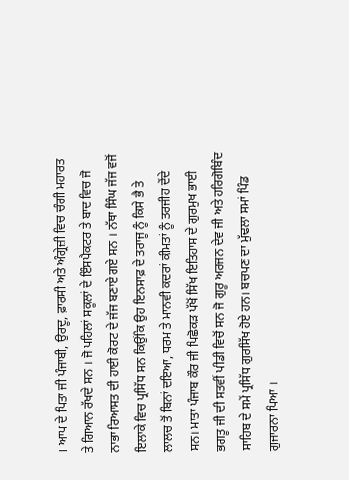। ਆਪ ਦੇ ਪਿਤਾ ਜੀ ਪੰਜਾਬੀ, ਉਰਦੂ, ਫ਼ਾਰਸੀ ਅਤੇ ਅੰਗ੍ਰੇਜ਼ੀ ਵਿਚ ਚੰਗੀ ਮਹਾਰਤ ਤੇ ਗਿਆਨ ਰੱਖਦੇ ਸਨ । ਜੋ ਪਹਿਲਾਂ ਸਕੂਲਾਂ ਦੇ ਇੰਸਪੈਕਟਰ ਤੇ ਬਾਦ ਵਿਚ ਜੋ ਨਾਭਾ ਰਿਆਸਤ ਦੀ ਹਾਈ ਕੋਰਟ ਦੇ ਜੱਜ ਬਣਾਏ ਗਏ ਸਨ । ਨੱਥਾ ਸਿੰਘ ਜੱਜ ਵਜੋਂ ਇਲਾਕੇ ਵਿਚ ਪ੍ਰਸਿੱਧ ਸਨ ਕਿਉਂਕਿ ਉਹ ਇਨਸਾਫ਼ ਦੇ ਤਰਾਜੂ ਨੂੰ ਕਿਸੇ ਭੈ ਤੇ ਲਾਲਚ ਤੋਂ ਬਿਨਾਂ ਦਇਆ, ਧਰਮ ਤੇ ਮਾਨਵੀ ਕਦਰਾਂ ਕੀਮਤਾਂ ਨੂੰ ਤਰਜੀਹ ਦੇਂਦੇ ਸਨ। ਮਾਤਾ ਪੰਜਾਬ ਕੌਰ ਜੀ ਪਿਛੋਕੜ ਪੱਖੋਂ ਸਿੱਖ ਇਤਿਹਾਸ ਦੇ ਗੁਰਮੁਖ ਭਾਈ ਭਗਤੂ ਜੀ ਦੀ ਸਤਵੀਂ ਪੀਡੀ ਵਿਚੋਂ ਸਨ ਜੋ ਗੁਰੂ ਅਰਜਨ ਦੇਵ ਜੀ ਅਤੇ ਹਰਿਗੋਬਿੰਦ ਸਾਹਿਬ ਦੇ ਸਮੇਂ ਪ੍ਰਸਿੱਧ ਗੁਰਸਿੱਖ ਹੋਏ ਹਨ। ਬਚਪਣ ਦਾ ਮੁੱਢਲਾ ਸਮਾਂ ਪਿੰਡ ਗੁਜਾਰਨਾ ਪਿਆ ।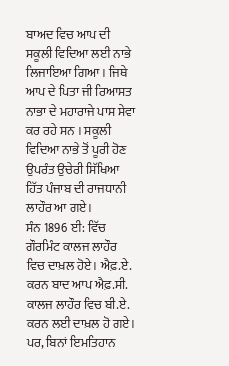ਬਾਅਦ ਵਿਚ ਆਪ ਦੀ ਸਕੂਲੀ ਵਿਦਿਆ ਲਈ ਨਾਭੇ ਲਿਜਾਇਆ ਗਿਆ। ਜਿਥੇ ਆਪ ਦੇ ਪਿਤਾ ਜੀ ਰਿਆਸਤ ਨਾਭਾ ਦੇ ਮਹਾਰਾਜੇ ਪਾਸ ਸੇਵਾ ਕਰ ਰਹੇ ਸਨ । ਸਕੂਲੀ ਵਿਦਿਆ ਨਾਭੇ ਤੋਂ ਪੂਰੀ ਹੋਣ ਉਪਰੰਤ ਉਚੇਰੀ ਸਿੱਖਿਆ ਹਿੱਤ ਪੰਜਾਬ ਦੀ ਰਾਜਧਾਨੀ ਲਾਹੌਰ ਆ ਗਏ।
ਸੰਨ 1896 ਈ: ਵਿੱਚ ਗੌਰਮਿੰਟ ਕਾਲਜ ਲਾਹੌਰ ਵਿਚ ਦਾਖ਼ਲ ਹੋਏ। ਐਫ਼.ਏ. ਕਰਨ ਬਾਦ ਆਪ ਐਫ਼.ਸੀ. ਕਾਲਜ ਲਾਹੌਰ ਵਿਚ ਬੀ.ਏ. ਕਰਨ ਲਈ ਦਾਖ਼ਲ ਹੋ ਗਏ। ਪਰ, ਬਿਨਾਂ ਇਮਤਿਹਾਨ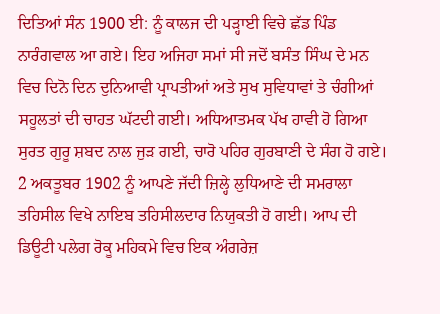ਦਿਤਿਆਂ ਸੰਨ 1900 ਈ: ਨੂੰ ਕਾਲਜ ਦੀ ਪੜ੍ਹਾਈ ਵਿਚੇ ਛੱਡ ਪਿੰਡ ਨਾਰੰਗਵਾਲ ਆ ਗਏ। ਇਹ ਅਜਿਹਾ ਸਮਾਂ ਸੀ ਜਦੋਂ ਬਸੰਤ ਸਿੰਘ ਦੇ ਮਨ ਵਿਚ ਦਿਨੋ ਦਿਨ ਦੁਨਿਆਵੀ ਪ੍ਰਾਪਤੀਆਂ ਅਤੇ ਸੁਖ ਸੁਵਿਧਾਵਾਂ ਤੇ ਚੰਗੀਆਂ ਸਹੂਲਤਾਂ ਦੀ ਚਾਹਤ ਘੱਟਦੀ ਗਈ। ਅਧਿਆਤਮਕ ਪੱਖ ਹਾਵੀ ਹੋ ਗਿਆ ਸੁਰਤ ਗੁਰੂ ਸ਼ਬਦ ਨਾਲ ਜੁੜ ਗਈ, ਚਾਰੋ ਪਹਿਰ ਗੁਰਬਾਣੀ ਦੇ ਸੰਗ ਹੋ ਗਏ।
2 ਅਕਤੂਬਰ 1902 ਨੂੰ ਆਪਣੇ ਜੱਦੀ ਜ਼ਿਲ੍ਹੇ ਲੁਧਿਆਣੇ ਦੀ ਸਮਰਾਲਾ ਤਹਿਸੀਲ ਵਿਖੇ ਨਾਇਬ ਤਹਿਸੀਲਦਾਰ ਨਿਯੁਕਤੀ ਹੋ ਗਈ। ਆਪ ਦੀ ਡਿਊਟੀ ਪਲੇਗ ਰੋਕੂ ਮਹਿਕਮੇ ਵਿਚ ਇਕ ਅੰਗਰੇਜ਼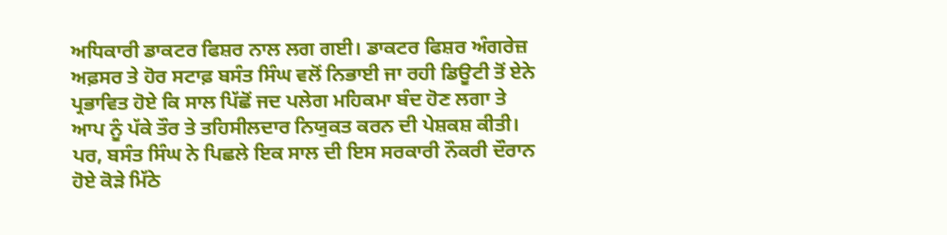ਅਧਿਕਾਰੀ ਡਾਕਟਰ ਫਿਸ਼ਰ ਨਾਲ ਲਗ ਗਈ। ਡਾਕਟਰ ਫਿਸ਼ਰ ਅੰਗਰੇਜ਼ ਅਫ਼ਸਰ ਤੇ ਹੋਰ ਸਟਾਫ਼ ਬਸੰਤ ਸਿੰਘ ਵਲੋਂ ਨਿਭਾਈ ਜਾ ਰਹੀ ਡਿਊਟੀ ਤੋਂ ਏਨੇ ਪ੍ਰਭਾਵਿਤ ਹੋਏ ਕਿ ਸਾਲ ਪਿੱਛੋਂ ਜਦ ਪਲੇਗ ਮਹਿਕਮਾ ਬੰਦ ਹੋਣ ਲਗਾ ਤੇ ਆਪ ਨੂੰ ਪੱਕੇ ਤੌਰ ਤੇ ਤਹਿਸੀਲਦਾਰ ਨਿਯੁਕਤ ਕਰਨ ਦੀ ਪੇਸ਼ਕਸ਼ ਕੀਤੀ। ਪਰ, ਬਸੰਤ ਸਿੰਘ ਨੇ ਪਿਛਲੇ ਇਕ ਸਾਲ ਦੀ ਇਸ ਸਰਕਾਰੀ ਨੌਕਰੀ ਦੌਰਾਨ ਹੋਏ ਕੋੜੇ ਮਿੱਠੇ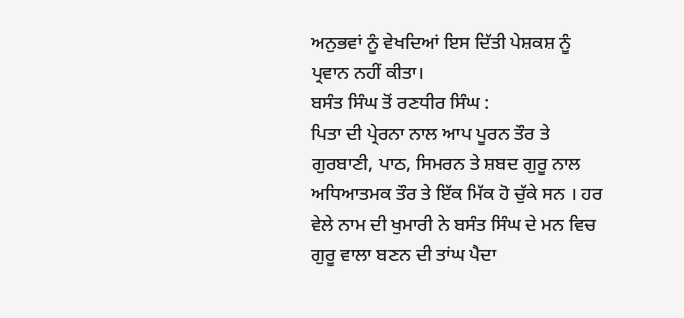ਅਨੁਭਵਾਂ ਨੂੰ ਵੇਖਦਿਆਂ ਇਸ ਦਿੱਤੀ ਪੇਸ਼ਕਸ਼ ਨੂੰ ਪ੍ਰਵਾਨ ਨਹੀਂ ਕੀਤਾ।
ਬਸੰਤ ਸਿੰਘ ਤੋਂ ਰਣਧੀਰ ਸਿੰਘ :
ਪਿਤਾ ਦੀ ਪ੍ਰੇਰਨਾ ਨਾਲ ਆਪ ਪੂਰਨ ਤੌਰ ਤੇ ਗੁਰਬਾਣੀ, ਪਾਠ, ਸਿਮਰਨ ਤੇ ਸ਼ਬਦ ਗੁਰੂ ਨਾਲ ਅਧਿਆਤਮਕ ਤੌਰ ਤੇ ਇੱਕ ਮਿੱਕ ਹੋ ਚੁੱਕੇ ਸਨ । ਹਰ ਵੇਲੇ ਨਾਮ ਦੀ ਖੁਮਾਰੀ ਨੇ ਬਸੰਤ ਸਿੰਘ ਦੇ ਮਨ ਵਿਚ ਗੁਰੂ ਵਾਲਾ ਬਣਨ ਦੀ ਤਾਂਘ ਪੈਦਾ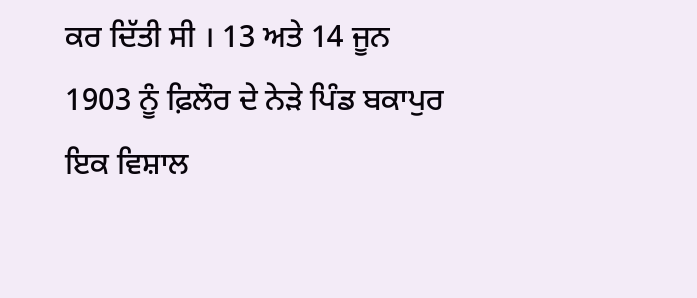ਕਰ ਦਿੱਤੀ ਸੀ । 13 ਅਤੇ 14 ਜੂਨ 1903 ਨੂੰ ਫ਼ਿਲੌਰ ਦੇ ਨੇੜੇ ਪਿੰਡ ਬਕਾਪੁਰ ਇਕ ਵਿਸ਼ਾਲ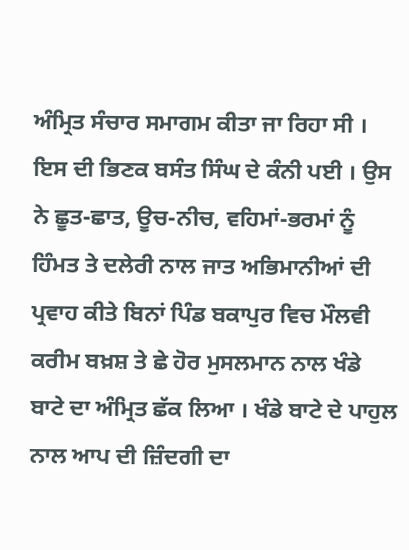ਅੰਮ੍ਰਿਤ ਸੰਚਾਰ ਸਮਾਗਮ ਕੀਤਾ ਜਾ ਰਿਹਾ ਸੀ । ਇਸ ਦੀ ਭਿਣਕ ਬਸੰਤ ਸਿੰਘ ਦੇ ਕੰਨੀ ਪਈ । ਉਸ ਨੇ ਛੂਤ-ਛਾਤ, ਊਚ-ਨੀਚ, ਵਹਿਮਾਂ-ਭਰਮਾਂ ਨੂੰ ਹਿੰਮਤ ਤੇ ਦਲੇਰੀ ਨਾਲ ਜਾਤ ਅਭਿਮਾਨੀਆਂ ਦੀ ਪ੍ਰਵਾਹ ਕੀਤੇ ਬਿਨਾਂ ਪਿੰਡ ਬਕਾਪੁਰ ਵਿਚ ਮੌਲਵੀ ਕਰੀਮ ਬਖ਼ਸ਼ ਤੇ ਛੇ ਹੋਰ ਮੁਸਲਮਾਨ ਨਾਲ ਖੰਡੇ ਬਾਟੇ ਦਾ ਅੰਮ੍ਰਿਤ ਛੱਕ ਲਿਆ । ਖੰਡੇ ਬਾਟੇ ਦੇ ਪਾਹੁਲ ਨਾਲ ਆਪ ਦੀ ਜ਼ਿੰਦਗੀ ਦਾ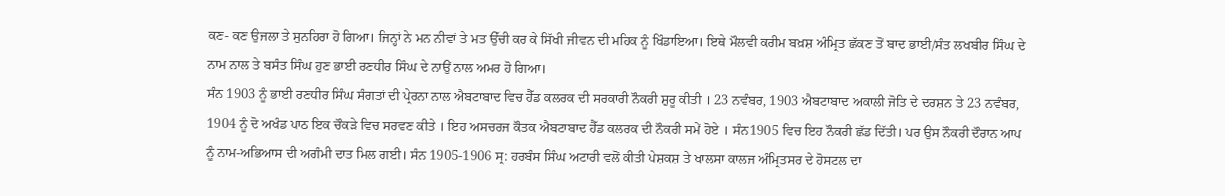ਕਣ- ਕਣ ਉਜਲਾ ਤੇ ਸੁਨਹਿਰਾ ਹੋ ਗਿਆ। ਜਿਨ੍ਹਾਂ ਨੇ ਮਨ ਨੀਵਾਂ ਤੇ ਮਤ ਉੱਚੀ ਕਰ ਕੇ ਸਿੱਖੀ ਜੀਵਨ ਦੀ ਮਹਿਕ ਨੂੰ ਖਿੰਡਾਇਆ। ਇਥੇ ਮੌਲਵੀ ਕਰੀਮ ਬਖ਼ਸ਼ ਅੰਮ੍ਰਿਤ ਛੱਕਣ ਤੋਂ ਬਾਦ ਭਾਈ/ਸੰਤ ਲਖਬੀਰ ਸਿੰਘ ਦੇ ਨਾਮ ਨਾਲ ਤੇ ਬਸੰਤ ਸਿੰਘ ਹੁਣ ਭਾਈ ਰਣਧੀਰ ਸਿੰਘ ਦੇ ਨਾਉਂ ਨਾਲ ਅਮਰ ਹੋ ਗਿਆ।
ਸੰਨ 1903 ਨੂੰ ਭਾਈ ਰਣਧੀਰ ਸਿੰਘ ਸੰਗਤਾਂ ਦੀ ਪ੍ਰੇਰਨਾ ਨਾਲ ਐਬਟਾਬਾਦ ਵਿਚ ਹੈੱਡ ਕਲਰਕ ਦੀ ਸਰਕਾਰੀ ਨੌਕਰੀ ਸ਼ੁਰੂ ਕੀਤੀ । 23 ਨਵੰਬਰ, 1903 ਐਬਟਾਬਾਦ ਅਕਾਲੀ ਜੋਤਿ ਦੇ ਦਰਸ਼ਨ ਤੇ 23 ਨਵੰਬਰ, 1904 ਨੂੰ ਦੋ ਅਖੰਡ ਪਾਠ ਇਕ ਚੌਕੜੇ ਵਿਚ ਸਰਵਣ ਕੀਤੇ । ਇਹ ਅਸਚਰਜ ਕੌਤਕ ਐਬਟਾਬਾਦ ਹੈੱਡ ਕਲਰਕ ਦੀ ਨੌਕਰੀ ਸਮੇਂ ਹੋਏ । ਸੰਨ1905 ਵਿਚ ਇਹ ਨੌਕਰੀ ਛੱਡ ਦਿੱਤੀ। ਪਰ ਉਸ ਨੌਕਰੀ ਦੌਰਾਨ ਆਪ ਨੂੰ ਨਾਮ-ਅਭਿਆਸ ਦੀ ਅਗੰਮੀ ਦਾਤ ਮਿਲ ਗਈ। ਸੰਨ 1905-1906 ਸ੍ਰ: ਹਰਬੰਸ ਸਿੰਘ ਅਟਾਰੀ ਵਲੋਂ ਕੀਤੀ ਪੇਸ਼ਕਸ਼ ਤੇ ਖਾਲਸਾ ਕਾਲਜ ਅੰਮ੍ਰਿਤਸਰ ਦੇ ਹੋਸਟਲ ਦਾ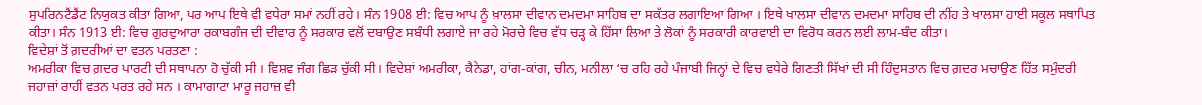ਸੁਪਰਿਨਟੈਂਡੈਂਟ ਨਿਯੁਕਤ ਕੀਤਾ ਗਿਆ, ਪਰ ਆਪ ਇਥੇ ਵੀ ਵਧੇਰਾ ਸਮਾਂ ਨਹੀਂ ਰਹੇ। ਸੰਨ 1908 ਈ: ਵਿਚ ਆਪ ਨੂੰ ਖ਼ਾਲਸਾ ਦੀਵਾਨ ਦਮਦਮਾ ਸਾਹਿਬ ਦਾ ਸਕੱਤਰ ਲਗਾਇਆ ਗਿਆ । ਇਥੇ ਖਾਲਸਾ ਦੀਵਾਨ ਦਮਦਮਾ ਸਾਹਿਬ ਦੀ ਨੀਂਹ ਤੇ ਖਾਲਸਾ ਹਾਈ ਸਕੂਲ ਸਥਾਪਿਤ ਕੀਤਾ। ਸੰਨ 1913 ਈ: ਵਿਚ ਗੁਰਦੁਆਰਾ ਰਕਾਬਗੰਜ ਦੀ ਦੀਵਾਰ ਨੂੰ ਸਰਕਾਰ ਵਲੋਂ ਦਬਾਉਣ ਸਬੰਧੀ ਲਗਾਏ ਜਾ ਰਹੇ ਮੋਰਚੇ ਵਿਚ ਵੱਧ ਚੜ੍ਹ ਕੇ ਹਿੱਸਾ ਲਿਆ ਤੇ ਲੋਕਾਂ ਨੂੰ ਸਰਕਾਰੀ ਕਾਰਵਾਈ ਦਾ ਵਿਰੋਧ ਕਰਨ ਲਈ ਲਾਮ-ਬੰਦ ਕੀਤਾ।
ਵਿਦੇਸ਼ਾਂ ਤੋਂ ਗ਼ਦਰੀਆਂ ਦਾ ਵਤਨ ਪਰਤਣਾ :
ਅਮਰੀਕਾ ਵਿਚ ਗ਼ਦਰ ਪਾਰਟੀ ਦੀ ਸਥਾਪਨਾ ਹੋ ਚੁੱਕੀ ਸੀ । ਵਿਸ਼ਵ ਜੰਗ ਛਿੜ ਚੁੱਕੀ ਸੀ। ਵਿਦੇਸ਼ਾਂ ਅਮਰੀਕਾ, ਕੈਨੇਡਾ, ਹਾਂਗ-ਕਾਂਗ, ਚੀਨ, ਮਨੀਲਾ ‘ਚ ਰਹਿ ਰਹੇ ਪੰਜਾਬੀ ਜਿਨ੍ਹਾਂ ਦੇ ਵਿਚ ਵਧੇਰੇ ਗਿਣਤੀ ਸਿੱਖਾਂ ਦੀ ਸੀ ਹਿੰਦੁਸਤਾਨ ਵਿਚ ਗ਼ਦਰ ਮਚਾਉਣ ਹਿੱਤ ਸਮੁੰਦਰੀ ਜਹਾਜ਼ਾਂ ਰਾਹੀਂ ਵਤਨ ਪਰਤ ਰਹੇ ਸਨ । ਕਾਮਾਗਾਟਾ ਮਾਰੂ ਜਹਾਜ਼ ਵੀ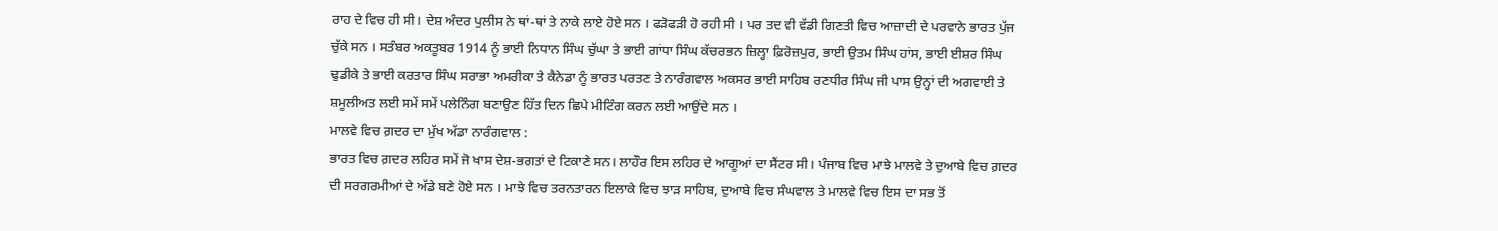ਰਾਹ ਦੇ ਵਿਚ ਹੀ ਸੀ। ਦੇਸ਼ ਅੰਦਰ ਪੁਲੀਸ ਨੇ ਥਾਂ-ਥਾਂ ਤੇ ਨਾਕੇ ਲਾਏ ਹੋਏ ਸਨ । ਫੜੋਫੜੀ ਹੋ ਰਹੀ ਸੀ । ਪਰ ਤਦ ਵੀ ਵੱਡੀ ਗਿਣਤੀ ਵਿਚ ਆਜ਼ਾਦੀ ਦੇ ਪਰਵਾਨੇ ਭਾਰਤ ਪੁੱਜ ਚੁੱਕੇ ਸਨ । ਸਤੰਬਰ ਅਕਤੂਬਰ 1914 ਨੂੰ ਭਾਈ ਨਿਧਾਨ ਸਿੰਘ ਚੁੱਘਾ ਤੇ ਭਾਈ ਗਾਂਧਾ ਸਿੰਘ ਕੱਚਰਭਨ ਜ਼ਿਲ੍ਹਾ ਫ਼ਿਰੋਜ਼ਪੁਰ, ਭਾਈ ਉਤਮ ਸਿੰਘ ਹਾਂਸ, ਭਾਈ ਈਸ਼ਰ ਸਿੰਘ ਢੁਡੀਕੇ ਤੇ ਭਾਈ ਕਰਤਾਰ ਸਿੰਘ ਸਰਾਭਾ ਅਮਰੀਕਾ ਤੇ ਕੈਨੇਡਾ ਨੂੰ ਭਾਰਤ ਪਰਤਣ ਤੇ ਨਾਰੰਗਵਾਲ ਅਕਸਰ ਭਾਈ ਸਾਹਿਬ ਰਣਧੀਰ ਸਿੰਘ ਜੀ ਪਾਸ ਉਨ੍ਹਾਂ ਦੀ ਅਗਵਾਈ ਤੇ ਸ਼ਮੂਲੀਅਤ ਲਈ ਸਮੇਂ ਸਮੇਂ ਪਲੇਨਿੰਗ ਬਣਾਉਣ ਹਿੱਤ ਦਿਨ ਛਿਪੇ ਮੀਟਿੰਗ ਕਰਨ ਲਈ ਆਉਂਦੇ ਸਨ ।
ਮਾਲਵੇ ਵਿਚ ਗ਼ਦਰ ਦਾ ਮੁੱਖ ਅੱਡਾ ਨਾਰੰਗਵਾਲ :
ਭਾਰਤ ਵਿਚ ਗ਼ਦਰ ਲਹਿਰ ਸਮੇਂ ਜੋ ਖਾਸ ਦੇਸ਼-ਭਗਤਾਂ ਦੇ ਟਿਕਾਣੇ ਸਨ। ਲਾਹੌਰ ਇਸ ਲਹਿਰ ਦੇ ਆਗੂਆਂ ਦਾ ਸੈਂਟਰ ਸੀ। ਪੰਜਾਬ ਵਿਚ ਮਾਝੇ ਮਾਲਵੇ ਤੇ ਦੁਆਬੇ ਵਿਚ ਗ਼ਦਰ ਦੀ ਸਰਗਰਮੀਆਂ ਦੇ ਅੱਡੇ ਬਣੇ ਹੋਏ ਸਨ । ਮਾਝੇ ਵਿਚ ਤਰਨਤਾਰਨ ਇਲਾਕੇ ਵਿਚ ਝਾੜ ਸਾਹਿਬ, ਦੁਆਬੇ ਵਿਚ ਸੰਘਵਾਲ ਤੇ ਮਾਲਵੇ ਵਿਚ ਇਸ ਦਾ ਸਭ ਤੋਂ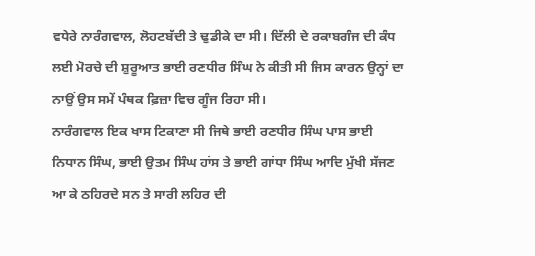ਵਧੇਰੇ ਨਾਰੰਗਵਾਲ, ਲੋਹਟਬੱਦੀ ਤੇ ਢੁਡੀਕੇ ਦਾ ਸੀ। ਦਿੱਲੀ ਦੇ ਰਕਾਬਗੰਜ ਦੀ ਕੰਧ ਲਈ ਮੋਰਚੇ ਦੀ ਸ਼ੁਰੂਆਤ ਭਾਈ ਰਣਧੀਰ ਸਿੰਘ ਨੇ ਕੀਤੀ ਸੀ ਜਿਸ ਕਾਰਨ ਉਨ੍ਹਾਂ ਦਾ ਨਾਉਂ ਉਸ ਸਮੇਂ ਪੰਥਕ ਫ਼ਿਜ਼ਾ ਵਿਚ ਗੂੰਜ ਰਿਹਾ ਸੀ।
ਨਾਰੰਗਵਾਲ ਇਕ ਖਾਸ ਟਿਕਾਣਾ ਸੀ ਜਿਥੇ ਭਾਈ ਰਣਧੀਰ ਸਿੰਘ ਪਾਸ ਭਾਈ ਨਿਧਾਨ ਸਿੰਘ, ਭਾਈ ਉਤਮ ਸਿੰਘ ਹਾਂਸ ਤੇ ਭਾਈ ਗਾਂਧਾ ਸਿੰਘ ਆਦਿ ਮੁੱਖੀ ਸੱਜਣ ਆ ਕੇ ਠਹਿਰਦੇ ਸਨ ਤੇ ਸਾਰੀ ਲਹਿਰ ਦੀ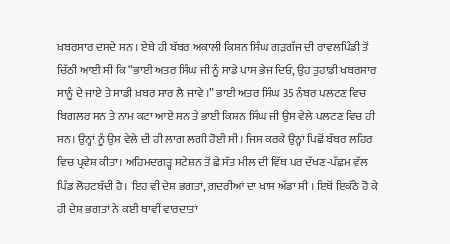ਖ਼ਬਰਸਾਰ ਦਸਦੇ ਸਨ । ਏਥੇ ਹੀ ਬੱਬਰ ਅਕਾਲੀ ਕਿਸ਼ਨ ਸਿੰਘ ਗੜਗੱਜ ਦੀ ਰਾਵਲਪਿੰਡੀ ਤੋਂ ਚਿੱਠੀ ਆਈ ਸੀ ਕਿ “ਭਾਈ ਅਤਰ ਸਿੰਘ ਜੀ ਨੂੰ ਸਾਡੇ ਪਾਸ ਭੇਜ ਦਿਓ, ਉਹ ਤੁਹਾਡੀ ਖਬਰਸਾਰ ਸਾਨੂੰ ਦੇ ਜਾਏ ਤੇ ਸਾਡੀ ਖ਼ਬਰ ਸਾਰ ਲੈ ਜਾਵੇ ।” ਭਾਈ ਅਤਰ ਸਿੰਘ 35 ਨੰਬਰ ਪਲਟਣ ਵਿਚ ਬਿਗਲਰ ਸਨ ਤੇ ਨਾਮ ਕਟਾ ਆਏ ਸਨ ਤੇ ਭਾਈ ਕਿਸ਼ਨ ਸਿੰਘ ਜੀ ਉਸ ਵੇਲੇ ਪਲਟਣ ਵਿਚ ਹੀ ਸਨ। ਉਨ੍ਹਾਂ ਨੂੰ ਉਸ ਵੇਲੇ ਦੀ ਹੀ ਲਾਗ ਲਗੀ ਹੋਈ ਸੀ। ਜਿਸ ਕਰਕੇ ਉਨ੍ਹਾਂ ਪਿਛੋਂ ਬੱਬਰ ਲਹਿਰ ਵਿਚ ਪ੍ਰਵੇਸ਼ ਕੀਤਾ। ਅਹਿਮਦਗੜ੍ਹ ਸਟੇਸ਼ਨ ਤੋਂ ਛੇ ਸੱਤ ਮੀਲ ਦੀ ਵਿੱਥ ਪਰ ਦੱਖਣ-ਪੱਛਮ ਵੱਲ ਪਿੰਡ ਲੋਹਟਬੱਦੀ ਹੈ। ਇਹ ਵੀ ਦੇਸ਼ ਭਗਤਾਂ, ਗ਼ਦਰੀਆਂ ਦਾ ਖਾਸ ਅੱਡਾ ਸੀ । ਇਥੋਂ ਇਕੱਠੇ ਹੋ ਕੇ ਹੀ ਦੇਸ਼ ਭਗਤਾਂ ਨੇ ਕਈ ਥਾਵੀਂ ਵਾਰਦਾਤਾਂ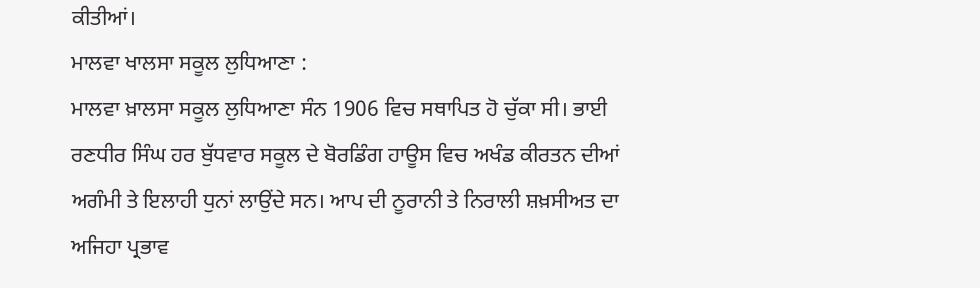ਕੀਤੀਆਂ।
ਮਾਲਵਾ ਖਾਲਸਾ ਸਕੂਲ ਲੁਧਿਆਣਾ :
ਮਾਲਵਾ ਖ਼ਾਲਸਾ ਸਕੂਲ ਲੁਧਿਆਣਾ ਸੰਨ 1906 ਵਿਚ ਸਥਾਪਿਤ ਹੋ ਚੁੱਕਾ ਸੀ। ਭਾਈ ਰਣਧੀਰ ਸਿੰਘ ਹਰ ਬੁੱਧਵਾਰ ਸਕੂਲ ਦੇ ਬੋਰਡਿੰਗ ਹਾਊਸ ਵਿਚ ਅਖੰਡ ਕੀਰਤਨ ਦੀਆਂ ਅਗੰਮੀ ਤੇ ਇਲਾਹੀ ਧੁਨਾਂ ਲਾਉਂਦੇ ਸਨ। ਆਪ ਦੀ ਨੂਰਾਨੀ ਤੇ ਨਿਰਾਲੀ ਸ਼ਖ਼ਸੀਅਤ ਦਾ ਅਜਿਹਾ ਪ੍ਰਭਾਵ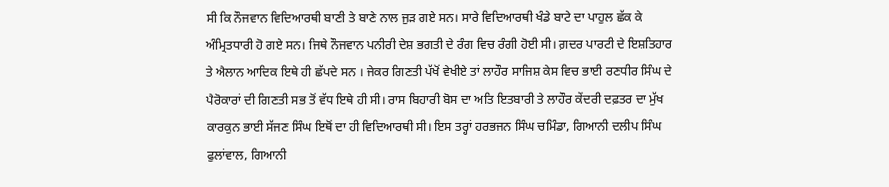ਸੀ ਕਿ ਨੌਜਵਾਨ ਵਿਦਿਆਰਥੀ ਬਾਣੀ ਤੇ ਬਾਣੇ ਨਾਲ ਜੁੜ ਗਏ ਸਨ। ਸਾਰੇ ਵਿਦਿਆਰਥੀ ਖੰਡੇ ਬਾਟੇ ਦਾ ਪਾਹੁਲ ਛੱਕ ਕੇ ਅੰਮ੍ਰਿਤਧਾਰੀ ਹੋ ਗਏ ਸਨ। ਜਿਥੇ ਨੌਜਵਾਨ ਪਨੀਰੀ ਦੇਸ਼ ਭਗਤੀ ਦੇ ਰੰਗ ਵਿਚ ਰੰਗੀ ਹੋਈ ਸੀ। ਗ਼ਦਰ ਪਾਰਟੀ ਦੇ ਇਸ਼ਤਿਹਾਰ ਤੇ ਐਲਾਨ ਆਦਿਕ ਇਥੇ ਹੀ ਛੱਪਦੇ ਸਨ । ਜੇਕਰ ਗਿਣਤੀ ਪੱਖੋਂ ਵੇਖੀਏ ਤਾਂ ਲਾਹੌਰ ਸਾਜਿਸ਼ ਕੇਸ ਵਿਚ ਭਾਈ ਰਣਧੀਰ ਸਿੰਘ ਦੇ ਪੈਰੋਕਾਰਾਂ ਦੀ ਗਿਣਤੀ ਸਭ ਤੋਂ ਵੱਧ ਇਥੇ ਹੀ ਸੀ। ਰਾਸ ਬਿਹਾਰੀ ਬੋਸ ਦਾ ਅਤਿ ਇਤਬਾਰੀ ਤੇ ਲਾਹੌਰ ਕੇਂਦਰੀ ਦਫ਼ਤਰ ਦਾ ਮੁੱਖ ਕਾਰਕੁਨ ਭਾਈ ਸੱਜਣ ਸਿੰਘ ਇਥੋਂ ਦਾ ਹੀ ਵਿਦਿਆਰਥੀ ਸੀ। ਇਸ ਤਰ੍ਹਾਂ ਹਰਭਜਨ ਸਿੰਘ ਚਮਿੰਡਾ, ਗਿਆਨੀ ਦਲੀਪ ਸਿੰਘ ਫੁਲਾਂਵਾਲ, ਗਿਆਨੀ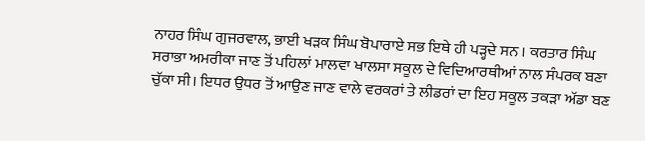ਨਾਹਰ ਸਿੰਘ ਗੁਜਰਵਾਲ, ਭਾਈ ਖੜਕ ਸਿੰਘ ਬੋਪਾਰਾਏ ਸਭ ਇਥੇ ਹੀ ਪੜ੍ਹਦੇ ਸਨ । ਕਰਤਾਰ ਸਿੰਘ ਸਰਾਭਾ ਅਮਰੀਕਾ ਜਾਣ ਤੋਂ ਪਹਿਲਾਂ ਮਾਲਵਾ ਖਾਲਸਾ ਸਕੂਲ ਦੇ ਵਿਦਿਆਰਥੀਆਂ ਨਾਲ ਸੰਪਰਕ ਬਣਾ ਚੁੱਕਾ ਸੀ। ਇਧਰ ਉਧਰ ਤੋਂ ਆਉਣ ਜਾਣ ਵਾਲੇ ਵਰਕਰਾਂ ਤੇ ਲੀਡਰਾਂ ਦਾ ਇਹ ਸਕੂਲ ਤਕੜਾ ਅੱਡਾ ਬਣ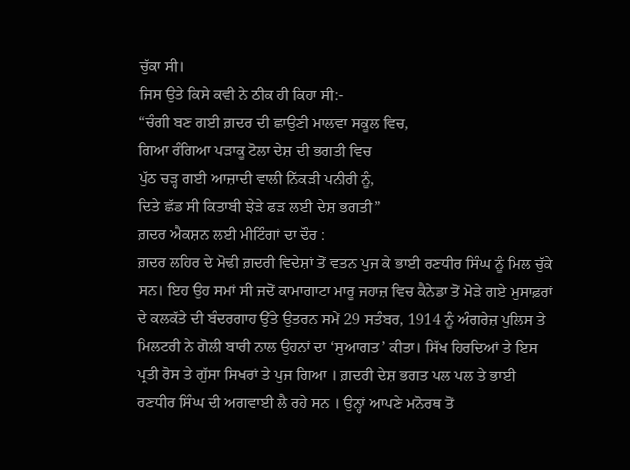ਚੁੱਕਾ ਸੀ।
ਜਿਸ ਉਤੇ ਕਿਸੇ ਕਵੀ ਨੇ ਠੀਕ ਹੀ ਕਿਹਾ ਸੀ:-
“ਚੰਗੀ ਬਣ ਗਈ ਗ਼ਦਰ ਦੀ ਛਾਉਣੀ ਮਾਲਵਾ ਸਕੂਲ ਵਿਚ,
ਗਿਆ ਰੰਗਿਆ ਪੜਾਕੂ ਟੋਲਾ ਦੇਸ਼ ਦੀ ਭਗਤੀ ਵਿਚ
ਪੁੱਠ ਚੜ੍ਹ ਗਈ ਆਜ਼ਾਦੀ ਵਾਲੀ ਨਿੱਕੜੀ ਪਨੀਰੀ ਨੂੰ,
ਦਿਤੇ ਛੱਡ ਸੀ ਕਿਤਾਬੀ ਝੇੜੇ ਫੜ ਲਈ ਦੇਸ਼ ਭਗਤੀ”
ਗ਼ਦਰ ਐਕਸ਼ਨ ਲਈ ਮੀਟਿੰਗਾਂ ਦਾ ਦੌਰ :
ਗ਼ਦਰ ਲਹਿਰ ਦੇ ਮੋਢੀ ਗ਼ਦਰੀ ਵਿਦੇਸ਼ਾਂ ਤੋਂ ਵਤਨ ਪੁਜ ਕੇ ਭਾਈ ਰਣਧੀਰ ਸਿੰਘ ਨੂੰ ਮਿਲ ਚੁੱਕੇ ਸਨ। ਇਹ ਉਹ ਸਮਾਂ ਸੀ ਜਦੋਂ ਕਾਮਾਗਾਟਾ ਮਾਰੂ ਜਹਾਜ਼ ਵਿਚ ਕੈਨੇਡਾ ਤੋਂ ਮੋੜੇ ਗਏ ਮੁਸਾਫ਼ਰਾਂ ਦੇ ਕਲਕੱਤੇ ਦੀ ਬੰਦਰਗਾਹ ਉੱਤੇ ਉਤਰਨ ਸਮੇਂ 29 ਸਤੰਬਰ, 1914 ਨੂੰ ਅੰਗਰੇਜ਼ ਪੁਲਿਸ ਤੇ ਮਿਲਟਰੀ ਨੇ ਗੋਲੀ ਬਾਰੀ ਨਾਲ ਉਹਨਾਂ ਦਾ ‘ਸੁਆਗਤ’ ਕੀਤਾ। ਸਿੱਖ ਹਿਰਦਿਆਂ ਤੇ ਇਸ ਪ੍ਰਤੀ ਰੋਸ ਤੇ ਗੁੱਸਾ ਸਿਖਰਾਂ ਤੇ ਪੁਜ ਗਿਆ । ਗ਼ਦਰੀ ਦੇਸ਼ ਭਗਤ ਪਲ ਪਲ ਤੇ ਭਾਈ ਰਣਧੀਰ ਸਿੰਘ ਦੀ ਅਗਵਾਈ ਲੈ ਰਹੇ ਸਨ । ਉਨ੍ਹਾਂ ਆਪਣੇ ਮਨੋਰਥ ਤੋਂ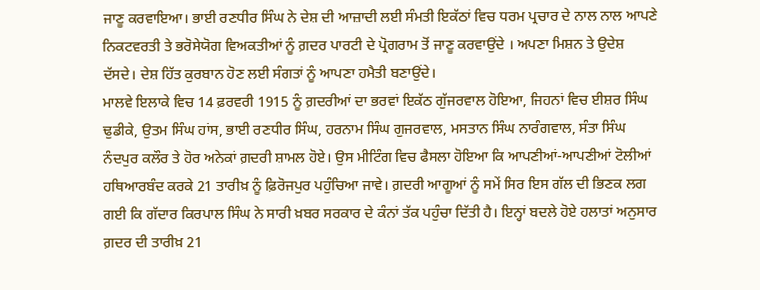ਜਾਣੂ ਕਰਵਾਇਆ। ਭਾਈ ਰਣਧੀਰ ਸਿੰਘ ਨੇ ਦੇਸ਼ ਦੀ ਆਜ਼ਾਦੀ ਲਈ ਸੰਮਤੀ ਇਕੱਠਾਂ ਵਿਚ ਧਰਮ ਪ੍ਰਚਾਰ ਦੇ ਨਾਲ ਨਾਲ ਆਪਣੇ ਨਿਕਟਵਰਤੀ ਤੇ ਭਰੋਸੇਯੋਗ ਵਿਅਕਤੀਆਂ ਨੂੰ ਗ਼ਦਰ ਪਾਰਟੀ ਦੇ ਪ੍ਰੋਗਰਾਮ ਤੋਂ ਜਾਣੂ ਕਰਵਾਉਂਦੇ । ਅਪਣਾ ਮਿਸ਼ਨ ਤੇ ਉਦੇਸ਼ ਦੱਸਦੇ। ਦੇਸ਼ ਹਿੱਤ ਕੁਰਬਾਨ ਹੋਣ ਲਈ ਸੰਗਤਾਂ ਨੂੰ ਆਪਣਾ ਹਮੈਤੀ ਬਣਾਉਂਦੇ।
ਮਾਲਵੇ ਇਲਾਕੇ ਵਿਚ 14 ਫ਼ਰਵਰੀ 1915 ਨੂੰ ਗ਼ਦਰੀਆਂ ਦਾ ਭਰਵਾਂ ਇਕੱਠ ਗੁੱਜਰਵਾਲ ਹੋਇਆ, ਜਿਹਨਾਂ ਵਿਚ ਈਸ਼ਰ ਸਿੰਘ ਢੁਡੀਕੇ, ਉਤਮ ਸਿੰਘ ਹਾਂਸ, ਭਾਈ ਰਣਧੀਰ ਸਿੰਘ, ਹਰਨਾਮ ਸਿੰਘ ਗੁਜਰਵਾਲ, ਮਸਤਾਨ ਸਿੰਘ ਨਾਰੰਗਵਾਲ, ਸੰਤਾ ਸਿੰਘ ਨੰਦਪੁਰ ਕਲੌਰ ਤੇ ਹੋਰ ਅਨੇਕਾਂ ਗ਼ਦਰੀ ਸ਼ਾਮਲ ਹੋਏ। ਉਸ ਮੀਟਿੰਗ ਵਿਚ ਫੈਸਲਾ ਹੋਇਆ ਕਿ ਆਪਣੀਆਂ-ਆਪਣੀਆਂ ਟੋਲੀਆਂ ਹਥਿਆਰਬੰਦ ਕਰਕੇ 21 ਤਾਰੀਖ਼ ਨੂੰ ਫ਼ਿਰੋਜਪੁਰ ਪਹੁੰਚਿਆ ਜਾਵੇ। ਗ਼ਦਰੀ ਆਗੂਆਂ ਨੂੰ ਸਮੇਂ ਸਿਰ ਇਸ ਗੱਲ ਦੀ ਭਿਣਕ ਲਗ ਗਈ ਕਿ ਗੱਦਾਰ ਕਿਰਪਾਲ ਸਿੰਘ ਨੇ ਸਾਰੀ ਖ਼ਬਰ ਸਰਕਾਰ ਦੇ ਕੰਨਾਂ ਤੱਕ ਪਹੁੰਚਾ ਦਿੱਤੀ ਹੈ। ਇਨ੍ਹਾਂ ਬਦਲੇ ਹੋਏ ਹਲਾਤਾਂ ਅਨੁਸਾਰ ਗ਼ਦਰ ਦੀ ਤਾਰੀਖ਼ 21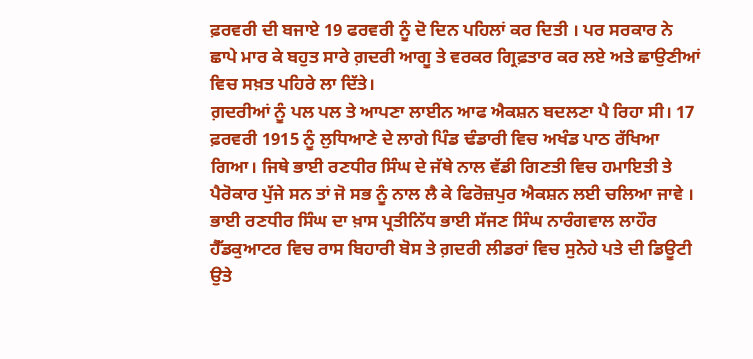ਫ਼ਰਵਰੀ ਦੀ ਬਜਾਏ 19 ਫਰਵਰੀ ਨੂੰ ਦੋ ਦਿਨ ਪਹਿਲਾਂ ਕਰ ਦਿਤੀ । ਪਰ ਸਰਕਾਰ ਨੇ ਛਾਪੇ ਮਾਰ ਕੇ ਬਹੁਤ ਸਾਰੇ ਗ਼ਦਰੀ ਆਗੂ ਤੇ ਵਰਕਰ ਗ੍ਰਿਫ਼ਤਾਰ ਕਰ ਲਏ ਅਤੇ ਛਾਉਣੀਆਂ ਵਿਚ ਸਖ਼ਤ ਪਹਿਰੇ ਲਾ ਦਿੱਤੇ।
ਗ਼ਦਰੀਆਂ ਨੂੰ ਪਲ ਪਲ ਤੇ ਆਪਣਾ ਲਾਈਨ ਆਫ ਐਕਸ਼ਨ ਬਦਲਣਾ ਪੈ ਰਿਹਾ ਸੀ। 17 ਫ਼ਰਵਰੀ 1915 ਨੂੰ ਲੁਧਿਆਣੇ ਦੇ ਲਾਗੇ ਪਿੰਡ ਢੰਡਾਰੀ ਵਿਚ ਅਖੰਡ ਪਾਠ ਰੱਖਿਆ ਗਿਆ। ਜਿਥੇ ਭਾਈ ਰਣਧੀਰ ਸਿੰਘ ਦੇ ਜੱਥੇ ਨਾਲ ਵੱਡੀ ਗਿਣਤੀ ਵਿਚ ਹਮਾਇਤੀ ਤੇ ਪੈਰੋਕਾਰ ਪੁੱਜੇ ਸਨ ਤਾਂ ਜੋ ਸਭ ਨੂੰ ਨਾਲ ਲੈ ਕੇ ਫਿਰੋਜ਼ਪੁਰ ਐਕਸ਼ਨ ਲਈ ਚਲਿਆ ਜਾਵੇ । ਭਾਈ ਰਣਧੀਰ ਸਿੰਘ ਦਾ ਖ਼ਾਸ ਪ੍ਰਤੀਨਿੱਧ ਭਾਈ ਸੱਜਣ ਸਿੰਘ ਨਾਰੰਗਵਾਲ ਲਾਹੌਰ ਹੈੱਡਕੁਆਟਰ ਵਿਚ ਰਾਸ ਬਿਹਾਰੀ ਬੋਸ ਤੇ ਗ਼ਦਰੀ ਲੀਡਰਾਂ ਵਿਚ ਸੁਨੇਹੇ ਪਤੇ ਦੀ ਡਿਊਟੀ ਉਤੇ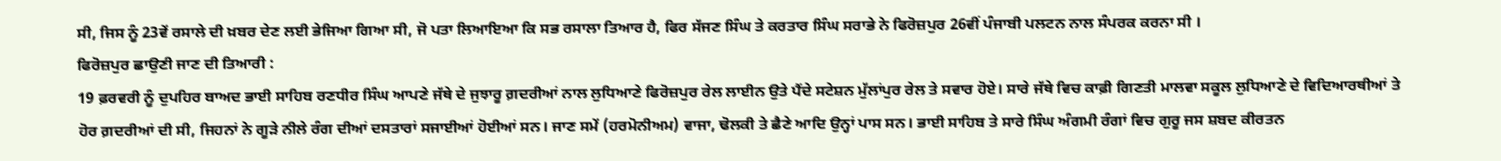ਸੀ, ਜਿਸ ਨੂੰ 23ਵੇਂ ਰਸਾਲੇ ਦੀ ਖ਼ਬਰ ਦੇਣ ਲਈ ਭੇਜਿਆ ਗਿਆ ਸੀ, ਜੋ ਪਤਾ ਲਿਆਇਆ ਕਿ ਸਭ ਰਸਾਲਾ ਤਿਆਰ ਹੈ, ਫਿਰ ਸੱਜਣ ਸਿੰਘ ਤੇ ਕਰਤਾਰ ਸਿੰਘ ਸਰਾਭੇ ਨੇ ਫਿਰੋਜ਼ਪੁਰ 26ਵੀਂ ਪੰਜਾਬੀ ਪਲਟਨ ਨਾਲ ਸੰਪਰਕ ਕਰਨਾ ਸੀ ।
ਫਿਰੋਜ਼ਪੁਰ ਛਾਉਣੀ ਜਾਣ ਦੀ ਤਿਆਰੀ :
19 ਫ਼ਰਵਰੀ ਨੂੰ ਦੁਪਹਿਰ ਬਾਅਦ ਭਾਈ ਸਾਹਿਬ ਰਣਧੀਰ ਸਿੰਘ ਆਪਣੇ ਜੱਥੇ ਦੇ ਜੁਝਾਰੂ ਗ਼ਦਰੀਆਂ ਨਾਲ ਲੁਧਿਆਣੇ ਫਿਰੋਜ਼ਪੁਰ ਰੇਲ ਲਾਈਨ ਉਤੇ ਪੈਂਦੇ ਸਟੇਸ਼ਨ ਮੁੱਲਾਂਪੁਰ ਰੇਲ ਤੇ ਸਵਾਰ ਹੋਏ। ਸਾਰੇ ਜੱਥੇ ਵਿਚ ਕਾਫ਼ੀ ਗਿਣਤੀ ਮਾਲਵਾ ਸਕੂਲ ਲੁਧਿਆਣੇ ਦੇ ਵਿਦਿਆਰਥੀਆਂ ਤੇ ਹੋਰ ਗ਼ਦਰੀਆਂ ਦੀ ਸੀ, ਜਿਹਨਾਂ ਨੇ ਗੂੜੇ ਨੀਲੇ ਰੰਗ ਦੀਆਂ ਦਸਤਾਰਾਂ ਸਜਾਈਆਂ ਹੋਈਆਂ ਸਨ। ਜਾਣ ਸਮੇਂ (ਹਰਮੋਨੀਅਮ) ਵਾਜਾ, ਢੋਲਕੀ ਤੇ ਛੈਣੇ ਆਦਿ ਉਨ੍ਹਾਂ ਪਾਸ ਸਨ। ਭਾਈ ਸਾਹਿਬ ਤੇ ਸਾਰੇ ਸਿੰਘ ਅੰਗਮੀ ਰੰਗਾਂ ਵਿਚ ਗੁਰੂ ਜਸ ਸ਼ਬਦ ਕੀਰਤਨ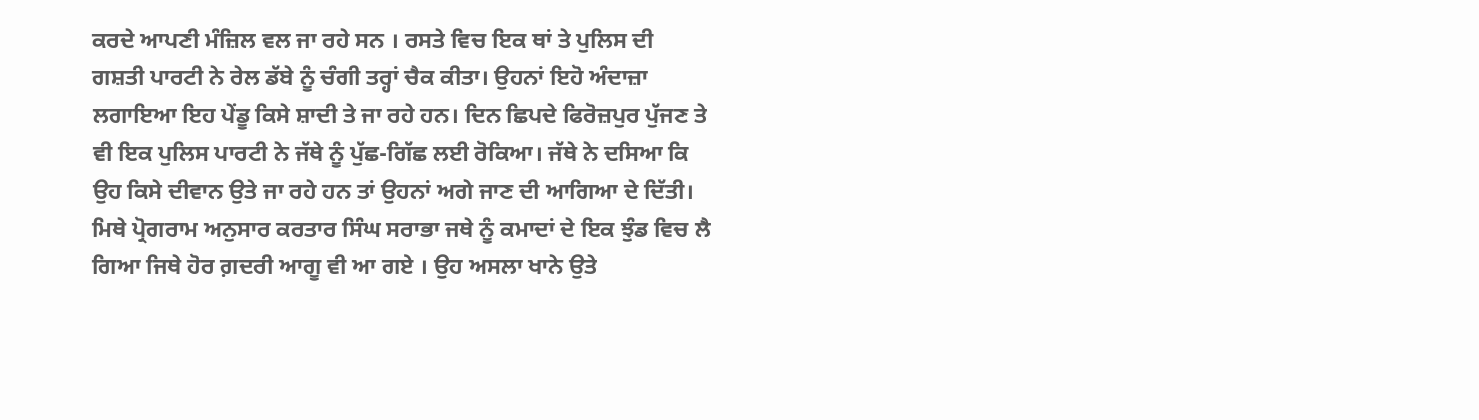ਕਰਦੇ ਆਪਣੀ ਮੰਜ਼ਿਲ ਵਲ ਜਾ ਰਹੇ ਸਨ । ਰਸਤੇ ਵਿਚ ਇਕ ਥਾਂ ਤੇ ਪੁਲਿਸ ਦੀ ਗਸ਼ਤੀ ਪਾਰਟੀ ਨੇ ਰੇਲ ਡੱਬੇ ਨੂੰ ਚੰਗੀ ਤਰ੍ਹਾਂ ਚੈਕ ਕੀਤਾ। ਉਹਨਾਂ ਇਹੋ ਅੰਦਾਜ਼ਾ ਲਗਾਇਆ ਇਹ ਪੇਂਡੂ ਕਿਸੇ ਸ਼ਾਦੀ ਤੇ ਜਾ ਰਹੇ ਹਨ। ਦਿਨ ਛਿਪਦੇ ਫਿਰੋਜ਼ਪੁਰ ਪੁੱਜਣ ਤੇ ਵੀ ਇਕ ਪੁਲਿਸ ਪਾਰਟੀ ਨੇ ਜੱਥੇ ਨੂੰ ਪੁੱਛ-ਗਿੱਛ ਲਈ ਰੋਕਿਆ। ਜੱਥੇ ਨੇ ਦਸਿਆ ਕਿ ਉਹ ਕਿਸੇ ਦੀਵਾਨ ਉਤੇ ਜਾ ਰਹੇ ਹਨ ਤਾਂ ਉਹਨਾਂ ਅਗੇ ਜਾਣ ਦੀ ਆਗਿਆ ਦੇ ਦਿੱਤੀ।
ਮਿਥੇ ਪ੍ਰੋਗਰਾਮ ਅਨੁਸਾਰ ਕਰਤਾਰ ਸਿੰਘ ਸਰਾਭਾ ਜਥੇ ਨੂੰ ਕਮਾਦਾਂ ਦੇ ਇਕ ਝੁੰਡ ਵਿਚ ਲੈ ਗਿਆ ਜਿਥੇ ਹੋਰ ਗ਼ਦਰੀ ਆਗੂ ਵੀ ਆ ਗਏ । ਉਹ ਅਸਲਾ ਖਾਨੇ ਉਤੇ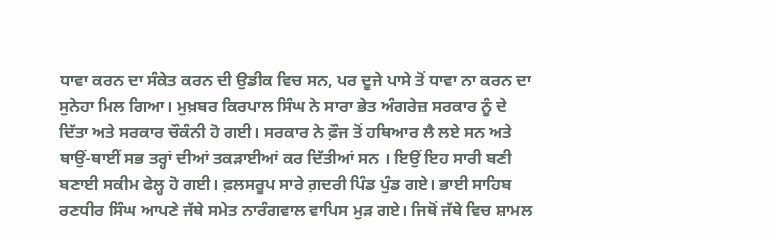ਧਾਵਾ ਕਰਨ ਦਾ ਸੰਕੇਤ ਕਰਨ ਦੀ ਉਡੀਕ ਵਿਚ ਸਨ, ਪਰ ਦੂਜੇ ਪਾਸੇ ਤੋਂ ਧਾਵਾ ਨਾ ਕਰਨ ਦਾ ਸੁਨੇਹਾ ਮਿਲ ਗਿਆ। ਮੁਖ਼ਬਰ ਕਿਰਪਾਲ ਸਿੰਘ ਨੇ ਸਾਰਾ ਭੇਤ ਅੰਗਰੇਜ਼ ਸਰਕਾਰ ਨੂੰ ਦੇ ਦਿੱਤਾ ਅਤੇ ਸਰਕਾਰ ਚੌਕੰਨੀ ਹੋ ਗਈ। ਸਰਕਾਰ ਨੇ ਫ਼ੌਜ ਤੋਂ ਹਥਿਆਰ ਲੈ ਲਏ ਸਨ ਅਤੇ ਥਾਉਂ-ਥਾਈਂ ਸਭ ਤਰ੍ਹਾਂ ਦੀਆਂ ਤਕੜਾਈਆਂ ਕਰ ਦਿੱਤੀਆਂ ਸਨ । ਇਉਂ ਇਹ ਸਾਰੀ ਬਣੀ ਬਣਾਈ ਸਕੀਮ ਫੇਲ੍ਹ ਹੋ ਗਈ। ਫ਼ਲਸਰੂਪ ਸਾਰੇ ਗ਼ਦਰੀ ਪਿੰਡ ਪੁੰਡ ਗਏ। ਭਾਈ ਸਾਹਿਬ ਰਣਧੀਰ ਸਿੰਘ ਆਪਣੇ ਜੱਥੇ ਸਮੇਤ ਨਾਰੰਗਵਾਲ ਵਾਪਿਸ ਮੁੜ ਗਏ। ਜਿਥੋਂ ਜੱਥੇ ਵਿਚ ਸ਼ਾਮਲ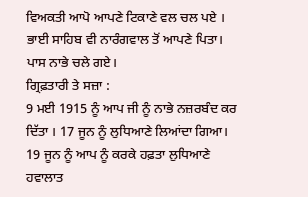ਵਿਅਕਤੀ ਆਪੋ ਆਪਣੇ ਟਿਕਾਣੇ ਵਲ ਚਲ ਪਏ । ਭਾਈ ਸਾਹਿਬ ਵੀ ਨਾਰੰਗਵਾਲ ਤੋਂ ਆਪਣੇ ਪਿਤਾ। ਪਾਸ ਨਾਭੇ ਚਲੇ ਗਏ।
ਗ੍ਰਿਫ਼ਤਾਰੀ ਤੇ ਸਜ਼ਾ :
9 ਮਈ 1915 ਨੂੰ ਆਪ ਜੀ ਨੂੰ ਨਾਭੇ ਨਜ਼ਰਬੰਦ ਕਰ ਦਿੱਤਾ । 17 ਜੂਨ ਨੂੰ ਲੁਧਿਆਣੇ ਲਿਆਂਦਾ ਗਿਆ। 19 ਜੂਨ ਨੂੰ ਆਪ ਨੂੰ ਕਰਕੇ ਹਫ਼ਤਾ ਲੁਧਿਆਣੇ ਹਵਾਲਾਤ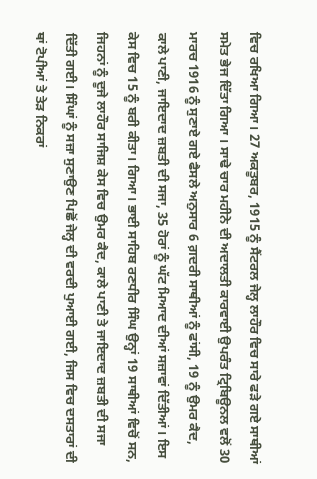ਵਿਚ ਰਖਿਆ ਗਿਆ। 27 ਅਕਤੂਬਰ, 1915 ਨੂੰ ਸੈਂਟਰਲ ਜੇਲ੍ਹ ਲਾਹੌਰ ਵਿਚ ਸਾਰੇ ਫੜੇ ਗਏ ਸਾਥੀਆਂ ਸਮੇਤ ਭੇਜ ਦਿੱਤਾ ਗਿਆ । ਸਾਢੇ ਚਾਰ ਮਹੀਨੇ ਦੀ ਅਦਾਲਤੀ ਕਾਰਵਾਈ ਉਪਰੰਤ ਟ੍ਰਿਬਿਊਨਲ ਵਲੋਂ 30 ਮਾਰਚ 1916 ਨੂੰ ਸੁਣਾਏ ਗਏ ਫੈਸਲੇ ਅਨੁਸਾਰ 6 ਗ਼ਦਰੀ ਸਾਥੀਆਂ ਨੂੰ ਫਾਂਸੀ, 19 ਨੂੰ ਉਮਰ ਕੈਦ, ਕਾਲੇ ਪਾਣੀ, ਜਾਇਦਾਦ ਜ਼ਬਤੀ ਦੀ ਸਜਾ, 35 ਹੋਰਾਂ ਨੂੰ ਘੱਟ ਮਿਆਦ ਦੀਆਂ ਸਜ਼ਾਵਾਂ ਦਿੱਤੀਆਂ। ਇਸ ਕੇਸ ਵਿਚ 15 ਨੂੰ ਬਰੀ ਕੀਤਾ। ਗਿਆ। ਭਾਈ ਸਾਹਿਬ ਰਣਧੀਰ ਸਿੰਘ ਉਨ੍ਹਾਂ 19 ਸਾਥੀਆਂ ਵਿਚੋਂ ਸਨ, ਜਿਹਨਾਂ ਨੂੰ ਦੂਜੇ ਲਾਹੌਰ ਸਾਜਿਸ਼ ਕੇਸ ਵਿਚ ਉਮਰ ਕੈਦ, ਕਾਲੇ ਪਾਣੀ ਤੇ ਜਾਇਦਾਦ ਜ਼ਬਤੀ ਦੀ ਸਜਾ ਦਿੱਤੀ ਗਈ। ਸਿੰਘਾਂ ਨੂੰ ਸਜ਼ਾ ਸੁਣਾਉਣ ਪਿਛੋਂ ਜੇਲ੍ਹ ਦੀ ਵਰਦੀ ਪੁਆਈ ਗਈ, ਜਿਸ ਵਿਚ ਦਸਤਾਰਾਂ ਦੀ ਥਾਂ ਟੋਪੀਆਂ ਤੇ ਤੇੜ ਨਿਕਰਾਂ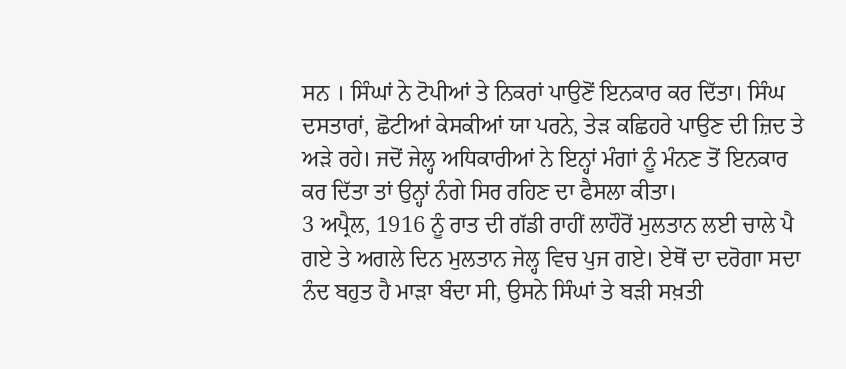ਸਨ । ਸਿੰਘਾਂ ਨੇ ਟੋਪੀਆਂ ਤੇ ਨਿਕਰਾਂ ਪਾਉਣੋਂ ਇਨਕਾਰ ਕਰ ਦਿੱਤਾ। ਸਿੰਘ ਦਸਤਾਰਾਂ, ਛੋਟੀਆਂ ਕੇਸਕੀਆਂ ਯਾ ਪਰਨੇ, ਤੇੜ ਕਛਿਹਰੇ ਪਾਉਣ ਦੀ ਜ਼ਿਦ ਤੇ ਅੜੇ ਰਹੇ। ਜਦੋਂ ਜੇਲ੍ਹ ਅਧਿਕਾਰੀਆਂ ਨੇ ਇਨ੍ਹਾਂ ਮੰਗਾਂ ਨੂੰ ਮੰਨਣ ਤੋਂ ਇਨਕਾਰ ਕਰ ਦਿੱਤਾ ਤਾਂ ਉਨ੍ਹਾਂ ਨੰਗੇ ਸਿਰ ਰਹਿਣ ਦਾ ਫੈਸਲਾ ਕੀਤਾ।
3 ਅਪ੍ਰੈਲ, 1916 ਨੂੰ ਰਾਤ ਦੀ ਗੱਡੀ ਰਾਹੀਂ ਲਾਹੌਰੋਂ ਮੁਲਤਾਨ ਲਈ ਚਾਲੇ ਪੈ ਗਏ ਤੇ ਅਗਲੇ ਦਿਨ ਮੁਲਤਾਨ ਜੇਲ੍ਹ ਵਿਚ ਪੁਜ ਗਏ। ਏਥੋਂ ਦਾ ਦਰੋਗਾ ਸਦਾ ਨੰਦ ਬਹੁਤ ਹੈ ਮਾੜਾ ਬੰਦਾ ਸੀ, ਉਸਨੇ ਸਿੰਘਾਂ ਤੇ ਬੜੀ ਸਖ਼ਤੀ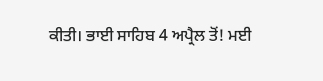ਕੀਤੀ। ਭਾਈ ਸਾਹਿਬ 4 ਅਪ੍ਰੈਲ ਤੋਂ! ਮਈ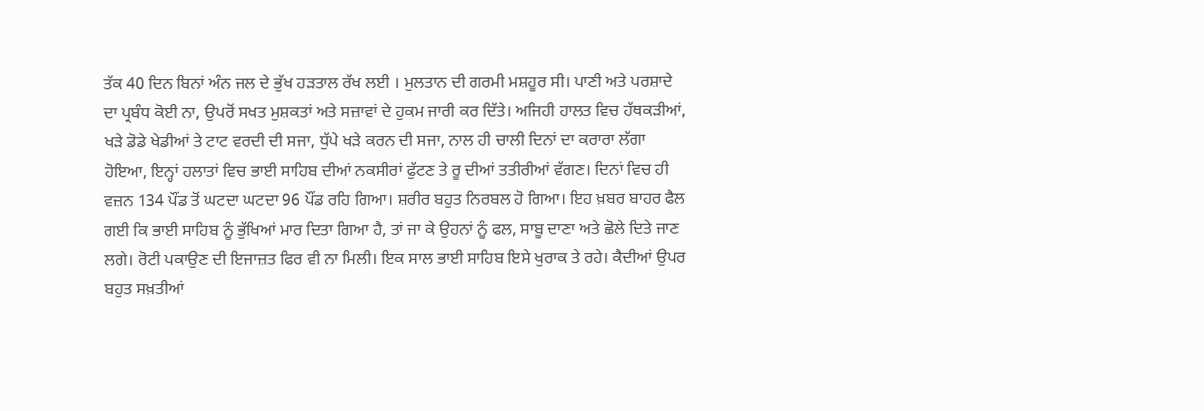ਤੱਕ 40 ਦਿਨ ਬਿਨਾਂ ਅੰਨ ਜਲ ਦੇ ਭੁੱਖ ਹੜਤਾਲ ਰੱਖ ਲਈ । ਮੁਲਤਾਨ ਦੀ ਗਰਮੀ ਮਸ਼ਹੂਰ ਸੀ। ਪਾਣੀ ਅਤੇ ਪਰਸ਼ਾਦੇ ਦਾ ਪ੍ਰਬੰਧ ਕੋਈ ਨਾ, ਉਪਰੋਂ ਸਖਤ ਮੁਸ਼ਕਤਾਂ ਅਤੇ ਸਜ਼ਾਵਾਂ ਦੇ ਹੁਕਮ ਜਾਰੀ ਕਰ ਦਿੱਤੇ। ਅਜਿਹੀ ਹਾਲਤ ਵਿਚ ਹੱਥਕੜੀਆਂ, ਖੜੇ ਡੋਡੇ ਖੇਡੀਆਂ ਤੇ ਟਾਟ ਵਰਦੀ ਦੀ ਸਜਾ, ਧੁੱਪੇ ਖੜੇ ਕਰਨ ਦੀ ਸਜਾ, ਨਾਲ ਹੀ ਚਾਲੀ ਦਿਨਾਂ ਦਾ ਕਰਾਰਾ ਲੱਗਾ ਹੋਇਆ, ਇਨ੍ਹਾਂ ਹਲਾਤਾਂ ਵਿਚ ਭਾਈ ਸਾਹਿਬ ਦੀਆਂ ਨਕਸੀਰਾਂ ਫੁੱਟਣ ਤੇ ਰੂ ਦੀਆਂ ਤਤੀਰੀਆਂ ਵੱਗਣ। ਦਿਨਾਂ ਵਿਚ ਹੀ ਵਜ਼ਨ 134 ਪੌਂਡ ਤੋਂ ਘਟਦਾ ਘਟਦਾ 96 ਪੌਂਡ ਰਹਿ ਗਿਆ। ਸ਼ਰੀਰ ਬਹੁਤ ਨਿਰਬਲ ਹੋ ਗਿਆ। ਇਹ ਖ਼ਬਰ ਬਾਹਰ ਫੈਲ ਗਈ ਕਿ ਭਾਈ ਸਾਹਿਬ ਨੂੰ ਭੁੱਖਿਆਂ ਮਾਰ ਦਿਤਾ ਗਿਆ ਹੈ, ਤਾਂ ਜਾ ਕੇ ਉਹਨਾਂ ਨੂੰ ਫਲ, ਸਾਬੂ ਦਾਣਾ ਅਤੇ ਛੋਲੇ ਦਿਤੇ ਜਾਣ ਲਗੇ। ਰੋਟੀ ਪਕਾਉਣ ਦੀ ਇਜਾਜ਼ਤ ਫਿਰ ਵੀ ਨਾ ਮਿਲੀ। ਇਕ ਸਾਲ ਭਾਈ ਸਾਹਿਬ ਇਸੇ ਖੁਰਾਕ ਤੇ ਰਹੇ। ਕੈਦੀਆਂ ਉਪਰ ਬਹੁਤ ਸਖ਼ਤੀਆਂ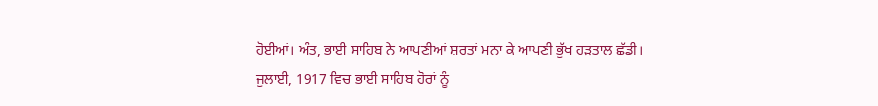ਹੋਈਆਂ। ਅੰਤ, ਭਾਈ ਸਾਹਿਬ ਨੇ ਆਪਣੀਆਂ ਸ਼ਰਤਾਂ ਮਨਾ ਕੇ ਆਪਣੀ ਭੁੱਖ ਹੜਤਾਲ ਛੱਡੀ।
ਜੁਲਾਈ, 1917 ਵਿਚ ਭਾਈ ਸਾਹਿਬ ਹੋਰਾਂ ਨੂੰ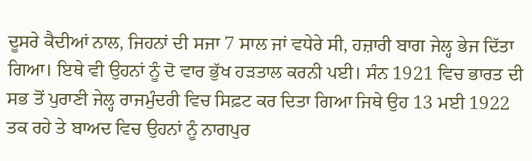ਦੂਸਰੇ ਕੈਦੀਆਂ ਨਾਲ, ਜਿਹਨਾਂ ਦੀ ਸਜਾ 7 ਸਾਲ ਜਾਂ ਵਧੇਰੇ ਸੀ, ਹਜ਼ਾਰੀ ਬਾਗ ਜੇਲ੍ਹ ਭੇਜ ਦਿੱਤਾ ਗਿਆ। ਇਥੇ ਵੀ ਉਹਨਾਂ ਨੂੰ ਦੋ ਵਾਰ ਭੁੱਖ ਹੜਤਾਲ ਕਰਨੀ ਪਈ। ਸੰਨ 1921 ਵਿਚ ਭਾਰਤ ਦੀ ਸਭ ਤੋਂ ਪੁਰਾਣੀ ਜੇਲ੍ਹ ਰਾਜਮੁੰਦਰੀ ਵਿਚ ਸਿਫ਼ਟ ਕਰ ਦਿਤਾ ਗਿਆ ਜਿਥੇ ਉਹ 13 ਮਈ 1922 ਤਕ ਰਹੇ ਤੇ ਬਾਅਦ ਵਿਚ ਉਹਨਾਂ ਨੂੰ ਨਾਗਪੁਰ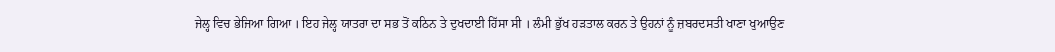ਜੇਲ੍ਹ ਵਿਚ ਭੇਜਿਆ ਗਿਆ । ਇਹ ਜੇਲ੍ਹ ਯਾਤਰਾ ਦਾ ਸਭ ਤੋਂ ਕਠਿਨ ਤੇ ਦੁਖਦਾਈ ਹਿੱਸਾ ਸੀ । ਲੰਮੀ ਭੁੱਖ ਹੜਤਾਲ ਕਰਨ ਤੇ ਉਹਨਾਂ ਨੂੰ ਜ਼ਬਰਦਸਤੀ ਖਾਣਾ ਖੁਆਉਣ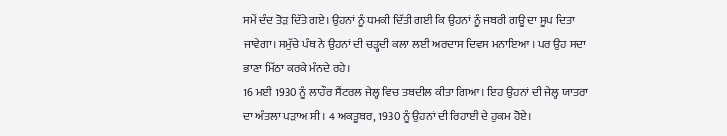ਸਮੇਂ ਦੰਦ ਤੋੜ ਦਿੱਤੇ ਗਏ। ਉਹਨਾਂ ਨੂੰ ਧਮਕੀ ਦਿੱਤੀ ਗਈ ਕਿ ਉਹਨਾਂ ਨੂੰ ਜਬਰੀ ਗਊ ਦਾ ਸੂਪ ਦਿਤਾ ਜਾਵੇਗਾ। ਸਮੁੱਚੇ ਪੰਥ ਨੇ ਉਹਨਾਂ ਦੀ ਚੜ੍ਹਦੀ ਕਲਾ ਲਈ ਅਰਦਾਸ ਦਿਵਸ ਮਨਾਇਆ । ਪਰ ਉਹ ਸਦਾ ਭਾਣਾ ਮਿੱਠਾ ਕਰਕੇ ਮੰਨਦੇ ਰਹੇ।
16 ਮਈ 1930 ਨੂੰ ਲਾਹੌਰ ਸੈਂਟਰਲ ਜੇਲ੍ਹ ਵਿਚ ਤਬਦੀਲ ਕੀਤਾ ਗਿਆ। ਇਹ ਉਹਨਾਂ ਦੀ ਜੇਲ੍ਹ ਯਾਤਰਾ ਦਾ ਅੰਤਲਾ ਪੜਾਅ ਸੀ । 4 ਅਕਤੂਬਰ, 1930 ਨੂੰ ਉਹਨਾਂ ਦੀ ਰਿਹਾਈ ਦੇ ਹੁਕਮ ਹੋਏ।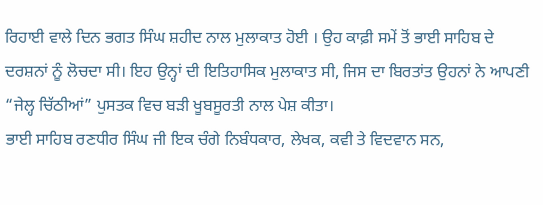ਰਿਹਾਈ ਵਾਲੇ ਦਿਨ ਭਗਤ ਸਿੰਘ ਸ਼ਹੀਦ ਨਾਲ ਮੁਲਾਕਾਤ ਹੋਈ । ਉਹ ਕਾਫ਼ੀ ਸਮੇਂ ਤੋਂ ਭਾਈ ਸਾਹਿਬ ਦੇ ਦਰਸ਼ਨਾਂ ਨੂੰ ਲੋਚਦਾ ਸੀ। ਇਹ ਉਨ੍ਹਾਂ ਦੀ ਇਤਿਹਾਸਿਕ ਮੁਲਾਕਾਤ ਸੀ, ਜਿਸ ਦਾ ਬਿਰਤਾਂਤ ਉਹਨਾਂ ਨੇ ਆਪਣੀ “ਜੇਲ੍ਹ ਚਿੱਠੀਆਂ” ਪੁਸਤਕ ਵਿਚ ਬੜੀ ਖੂਬਸੂਰਤੀ ਨਾਲ ਪੇਸ਼ ਕੀਤਾ।
ਭਾਈ ਸਾਹਿਬ ਰਣਧੀਰ ਸਿੰਘ ਜੀ ਇਕ ਚੰਗੇ ਨਿਬੰਧਕਾਰ, ਲੇਖਕ, ਕਵੀ ਤੇ ਵਿਦਵਾਨ ਸਨ,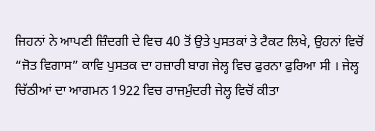ਜਿਹਨਾਂ ਨੇ ਆਪਣੀ ਜ਼ਿੰਦਗੀ ਦੇ ਵਿਚ 40 ਤੋਂ ਉਤੇ ਪੁਸਤਕਾਂ ਤੇ ਟੈਕਟ ਲਿਖੇ, ਉਹਨਾਂ ਵਿਚੋਂ “ਜੋਤ ਵਿਗਾਸ” ਕਾਵਿ ਪੁਸਤਕ ਦਾ ਹਜ਼ਾਰੀ ਬਾਗ ਜੇਲ੍ਹ ਵਿਚ ਫੁਰਨਾ ਫੁਰਿਆ ਸੀ । ਜੇਲ੍ਹ ਚਿੱਠੀਆਂ ਦਾ ਆਗਮਨ 1922 ਵਿਚ ਰਾਜਮੁੰਦਰੀ ਜੇਲ੍ਹ ਵਿਚੋਂ ਕੀਤਾ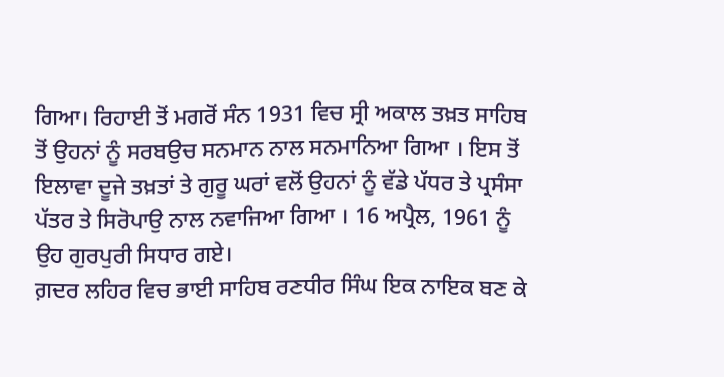ਗਿਆ। ਰਿਹਾਈ ਤੋਂ ਮਗਰੋਂ ਸੰਨ 1931 ਵਿਚ ਸ੍ਰੀ ਅਕਾਲ ਤਖ਼ਤ ਸਾਹਿਬ ਤੋਂ ਉਹਨਾਂ ਨੂੰ ਸਰਬਉਚ ਸਨਮਾਨ ਨਾਲ ਸਨਮਾਨਿਆ ਗਿਆ । ਇਸ ਤੋਂ ਇਲਾਵਾ ਦੂਜੇ ਤਖ਼ਤਾਂ ਤੇ ਗੁਰੂ ਘਰਾਂ ਵਲੋਂ ਉਹਨਾਂ ਨੂੰ ਵੱਡੇ ਪੱਧਰ ਤੇ ਪ੍ਰਸੰਸਾ ਪੱਤਰ ਤੇ ਸਿਰੋਪਾਉ ਨਾਲ ਨਵਾਜਿਆ ਗਿਆ । 16 ਅਪ੍ਰੈਲ, 1961 ਨੂੰ ਉਹ ਗੁਰਪੁਰੀ ਸਿਧਾਰ ਗਏ।
ਗ਼ਦਰ ਲਹਿਰ ਵਿਚ ਭਾਈ ਸਾਹਿਬ ਰਣਧੀਰ ਸਿੰਘ ਇਕ ਨਾਇਕ ਬਣ ਕੇ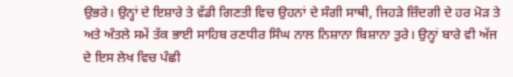ਉਭਰੇ। ਉਨ੍ਹਾਂ ਦੇ ਇਸ਼ਾਰੇ ਤੇ ਵੱਡੀ ਗਿਣਤੀ ਵਿਚ ਉਹਨਾਂ ਦੇ ਸੰਗੀ ਸਾਥੀ, ਜਿਹੜੇ ਜ਼ਿੰਦਗੀ ਦੇ ਹਰ ਮੋੜ ਤੇ ਅਤੇ ਅੰਤਲੇ ਸਮੇਂ ਤੱਕ ਭਾਈ ਸਾਹਿਬ ਰਣਧੀਰ ਸਿੰਘ ਨਾਲ ਨਿਸ਼ਾਨਾ ਬਿਸ਼ਾਨਾ ਤੁਰੇ। ਉਨ੍ਹਾਂ ਬਾਰੇ ਵੀ ਅੱਜ ਦੇ ਇਸ ਲੇਖ ਵਿਚ ਪੰਛੀ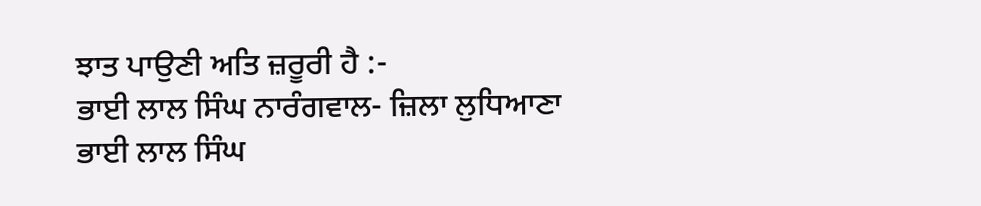ਝਾਤ ਪਾਉਣੀ ਅਤਿ ਜ਼ਰੂਰੀ ਹੈ :-
ਭਾਈ ਲਾਲ ਸਿੰਘ ਨਾਰੰਗਵਾਲ- ਜ਼ਿਲਾ ਲੁਧਿਆਣਾ
ਭਾਈ ਲਾਲ ਸਿੰਘ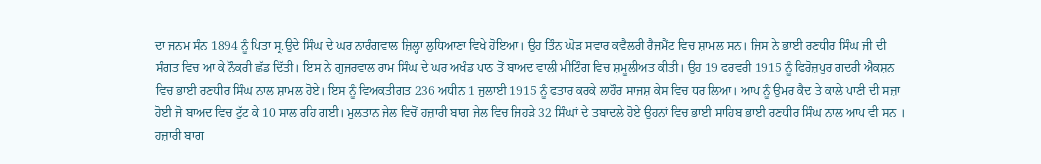ਦਾ ਜਨਮ ਸੰਨ 1894 ਨੂੰ ਪਿਤਾ ਸ੍ਰ.ਉਦੇ ਸਿੰਘ ਦੇ ਘਰ ਨਾਰੰਗਵਾਲ ਜ਼ਿਲ੍ਹਾ ਲੁਧਿਆਣਾ ਵਿਖੇ ਹੋਇਆ। ਉਹ ਤਿੰਨ ਘੋੜ ਸਵਾਰ ਕਵੈਲਰੀ ਰੈਜਮੈਂਟ ਵਿਚ ਸ਼ਾਮਲ ਸਨ। ਜਿਸ ਨੇ ਭਾਈ ਰਣਧੀਰ ਸਿੰਘ ਜੀ ਦੀ ਸੰਗਤ ਵਿਚ ਆ ਕੇ ਨੌਕਰੀ ਛੱਡ ਦਿੱਤੀ। ਇਸ ਨੇ ਗੁਜਰਵਾਲ ਰਾਮ ਸਿੰਘ ਦੇ ਘਰ ਅਖੰਡ ਪਾਠ ਤੋਂ ਬਾਅਦ ਵਾਲੀ ਮੀਟਿੰਗ ਵਿਚ ਸ਼ਮੂਲੀਅਤ ਕੀਤੀ। ਉਹ 19 ਫਰਵਰੀ 1915 ਨੂੰ ਫਿਰੋਜ਼ਪੁਰ ਗਦਰੀ ਐਕਸ਼ਨ ਵਿਚ ਭਾਈ ਰਣਧੀਰ ਸਿੰਘ ਨਾਲ ਸ਼ਾਮਲ ਹੋਏ। ਇਸ ਨੂੰ ਵਿਅਕਤੀਗਤ 236 ਅਧੀਨ 1 ਜੁਲਾਈ 1915 ਨੂੰ ਫਤਾਰ ਕਰਕੇ ਲਾਹੌਰ ਸਾਜਸ਼ ਕੇਸ ਵਿਚ ਧਰ ਲਿਆ। ਆਪ ਨੂੰ ਉਮਰ ਕੈਦ ਤੇ ਕਾਲੇ ਪਾਣੀ ਦੀ ਸਜ਼ਾ ਹੋਈ ਜੋ ਬਾਅਦ ਵਿਚ ਟੁੱਟ ਕੇ 10 ਸਾਲ ਰਹਿ ਗਈ। ਮੁਲਤਾਨ ਜੇਲ ਵਿਚੋਂ ਹਜ਼ਾਰੀ ਬਾਗ ਜੇਲ ਵਿਚ ਜਿਹੜੇ 32 ਸਿੰਘਾਂ ਦੇ ਤਬਾਦਲੇ ਹੋਏ ਉਹਨਾਂ ਵਿਚ ਭਾਈ ਸਾਹਿਬ ਭਾਈ ਰਣਧੀਰ ਸਿੰਘ ਨਾਲ ਆਪ ਵੀ ਸਨ । ਹਜ਼ਾਰੀ ਬਾਗ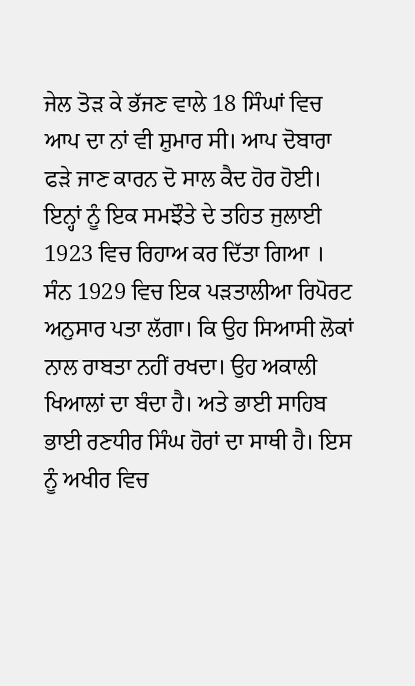ਜੇਲ ਤੋੜ ਕੇ ਭੱਜਣ ਵਾਲੇ 18 ਸਿੰਘਾਂ ਵਿਚ ਆਪ ਦਾ ਨਾਂ ਵੀ ਸ਼ੁਮਾਰ ਸੀ। ਆਪ ਦੋਬਾਰਾ ਫੜੇ ਜਾਣ ਕਾਰਨ ਦੋ ਸਾਲ ਕੈਦ ਹੋਰ ਹੋਈ। ਇਨ੍ਹਾਂ ਨੂੰ ਇਕ ਸਮਝੌਤੇ ਦੇ ਤਹਿਤ ਜੁਲਾਈ 1923 ਵਿਚ ਰਿਹਾਅ ਕਰ ਦਿੱਤਾ ਗਿਆ । ਸੰਨ 1929 ਵਿਚ ਇਕ ਪੜਤਾਲੀਆ ਰਿਪੋਰਟ ਅਨੁਸਾਰ ਪਤਾ ਲੱਗਾ। ਕਿ ਉਹ ਸਿਆਸੀ ਲੋਕਾਂ ਨਾਲ ਰਾਬਤਾ ਨਹੀਂ ਰਖਦਾ। ਉਹ ਅਕਾਲੀ ਖਿਆਲਾਂ ਦਾ ਬੰਦਾ ਹੈ। ਅਤੇ ਭਾਈ ਸਾਹਿਬ ਭਾਈ ਰਣਧੀਰ ਸਿੰਘ ਹੋਰਾਂ ਦਾ ਸਾਥੀ ਹੈ। ਇਸ ਨੂੰ ਅਖੀਰ ਵਿਚ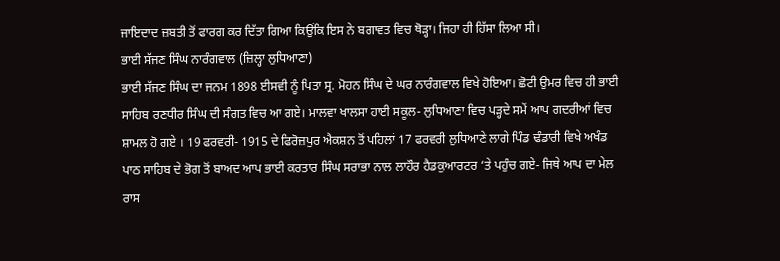ਜਾਇਦਾਦ ਜ਼ਬਤੀ ਤੋਂ ਫਾਰਗ ਕਰ ਦਿੱਤਾ ਗਿਆ ਕਿਉਂਕਿ ਇਸ ਨੇ ਬਗਾਵਤ ਵਿਚ ਥੋੜ੍ਹਾ। ਜਿਹਾ ਹੀ ਹਿੱਸਾ ਲਿਆ ਸੀ।
ਭਾਈ ਸੱਜਣ ਸਿੰਘ ਨਾਰੰਗਵਾਲ (ਜ਼ਿਲ੍ਹਾ ਲੁਧਿਆਣਾ)
ਭਾਈ ਸੱਜਣ ਸਿੰਘ ਦਾ ਜਨਮ 1898 ਈਸਵੀ ਨੂੰ ਪਿਤਾ ਸ੍ਰ. ਮੋਹਨ ਸਿੰਘ ਦੇ ਘਰ ਨਾਰੰਗਵਾਲ ਵਿਖੇ ਹੋਇਆ। ਛੋਟੀ ਉਮਰ ਵਿਚ ਹੀ ਭਾਈ ਸਾਹਿਬ ਰਣਧੀਰ ਸਿੰਘ ਦੀ ਸੰਗਤ ਵਿਚ ਆ ਗਏ। ਮਾਲਵਾ ਖਾਲਸਾ ਹਾਈ ਸਕੂਲ- ਲੁਧਿਆਣਾ ਵਿਚ ਪੜ੍ਹਦੇ ਸਮੇਂ ਆਪ ਗਦਰੀਆਂ ਵਿਚ ਸ਼ਾਮਲ ਹੋ ਗਏ । 19 ਫਰਵਰੀ- 1915 ਦੇ ਫਿਰੋਜ਼ਪੁਰ ਐਕਸ਼ਨ ਤੋਂ ਪਹਿਲਾਂ 17 ਫਰਵਰੀ ਲੁਧਿਆਣੇ ਲਾਗੇ ਪਿੰਡ ਢੰਡਾਰੀ ਵਿਖੇ ਅਖੰਡ ਪਾਠ ਸਾਹਿਬ ਦੇ ਭੋਗ ਤੋਂ ਬਾਅਦ ਆਪ ਭਾਈ ਕਰਤਾਰ ਸਿੰਘ ਸਰਾਭਾ ਨਾਲ ਲਾਹੌਰ ਹੈਡਕੁਆਰਟਰ ‘ਤੇ ਪਹੁੰਚ ਗਏ- ਜਿਥੇ ਆਪ ਦਾ ਮੇਲ ਰਾਸ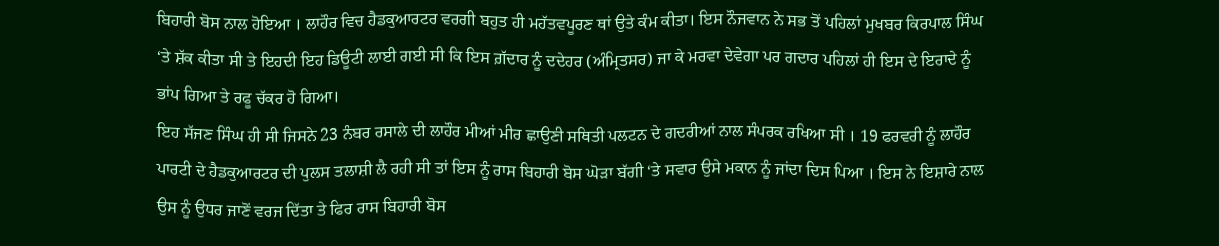ਬਿਹਾਰੀ ਬੋਸ ਨਾਲ ਹੋਇਆ । ਲਾਹੌਰ ਵਿਚ ਹੈਡਕੁਆਰਟਰ ਵਰਗੀ ਬਹੁਤ ਹੀ ਮਹੱਤਵਪੂਰਣ ਥਾਂ ਉਤੇ ਕੰਮ ਕੀਤਾ। ਇਸ ਨੌਜਵਾਨ ਨੇ ਸਭ ਤੋਂ ਪਹਿਲਾਂ ਮੁਖਬਰ ਕਿਰਪਾਲ ਸਿੰਘ ‘ਤੇ ਸ਼ੱਕ ਕੀਤਾ ਸੀ ਤੇ ਇਹਦੀ ਇਹ ਡਿਊਟੀ ਲਾਈ ਗਈ ਸੀ ਕਿ ਇਸ ਗ਼ੱਦਾਰ ਨੂੰ ਦਦੇਹਰ (ਅੰਮ੍ਰਿਤਸਰ) ਜਾ ਕੇ ਮਰਵਾ ਦੇਵੇਗਾ ਪਰ ਗਦਾਰ ਪਹਿਲਾਂ ਹੀ ਇਸ ਦੇ ਇਰਾਦੇ ਨੂੰ ਭਾਂਪ ਗਿਆ ਤੇ ਰਫੂ ਚੱਕਰ ਹੋ ਗਿਆ।
ਇਹ ਸੱਜਣ ਸਿੰਘ ਹੀ ਸੀ ਜਿਸਨੇ 23 ਨੰਬਰ ਰਸਾਲੇ ਦੀ ਲਾਹੌਰ ਮੀਆਂ ਮੀਰ ਛਾਉਣੀ ਸਥਿਤੀ ਪਲਟਨ ਦੇ ਗਦਰੀਆਂ ਨਾਲ ਸੰਪਰਕ ਰਖਿਆ ਸੀ । 19 ਫਰਵਰੀ ਨੂੰ ਲਾਹੌਰ ਪਾਰਟੀ ਦੇ ਹੈਡਕੁਆਰਟਰ ਦੀ ਪੁਲਸ ਤਲਾਸ਼ੀ ਲੈ ਰਹੀ ਸੀ ਤਾਂ ਇਸ ਨੂੰ ਰਾਸ ਬਿਹਾਰੀ ਬੋਸ ਘੋੜਾ ਬੱਗੀ ‘ਤੇ ਸਵਾਰ ਉਸੇ ਮਕਾਨ ਨੂੰ ਜਾਂਦਾ ਦਿਸ ਪਿਆ । ਇਸ ਨੇ ਇਸ਼ਾਰੇ ਨਾਲ ਉਸ ਨੂੰ ਉਧਰ ਜਾਣੋਂ ਵਰਜ ਦਿੱਤਾ ਤੇ ਫਿਰ ਰਾਸ ਬਿਹਾਰੀ ਬੋਸ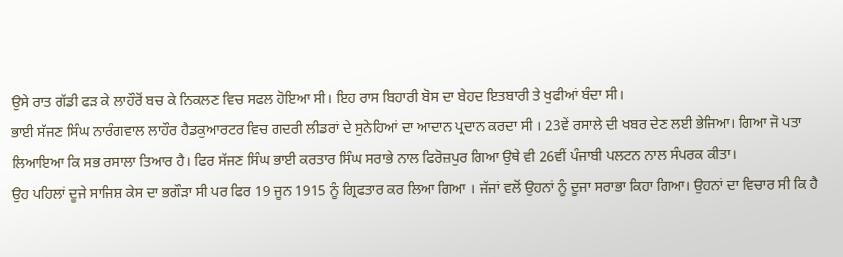ਉਸੇ ਰਾਤ ਗੱਡੀ ਫੜ ਕੇ ਲਾਹੌਰੋਂ ਬਚ ਕੇ ਨਿਕਲਣ ਵਿਚ ਸਫਲ ਹੋਇਆ ਸੀ। ਇਹ ਰਾਸ ਬਿਹਾਰੀ ਬੋਸ ਦਾ ਬੇਹਦ ਇਤਬਾਰੀ ਤੇ ਖੁਫੀਆਂ ਬੰਦਾ ਸੀ।
ਭਾਈ ਸੱਜਣ ਸਿੰਘ ਨਾਰੰਗਵਾਲ ਲਾਹੌਰ ਹੈਡਕੁਆਰਟਰ ਵਿਚ ਗਦਰੀ ਲੀਡਰਾਂ ਦੇ ਸੁਨੇਹਿਆਂ ਦਾ ਆਦਾਨ ਪ੍ਰਦਾਨ ਕਰਦਾ ਸੀ । 23ਵੇਂ ਰਸਾਲੇ ਦੀ ਖਬਰ ਦੇਣ ਲਈ ਭੇਜਿਆ। ਗਿਆ ਜੋ ਪਤਾ ਲਿਆਇਆ ਕਿ ਸਭ ਰਸਾਲਾ ਤਿਆਰ ਹੈ। ਫਿਰ ਸੱਜਣ ਸਿੰਘ ਭਾਈ ਕਰਤਾਰ ਸਿੰਘ ਸਰਾਭੇ ਨਾਲ ਫਿਰੋਜ਼ਪੁਰ ਗਿਆ ਉਥੇ ਵੀ 26ਵੀਂ ਪੰਜਾਬੀ ਪਲਟਨ ਨਾਲ ਸੰਪਰਕ ਕੀਤਾ।
ਉਹ ਪਹਿਲਾਂ ਦੂਜੇ ਸਾਜਿਸ਼ ਕੇਸ ਦਾ ਭਗੌੜਾ ਸੀ ਪਰ ਫਿਰ 19 ਜੂਨ 1915 ਨੂੰ ਗ੍ਰਿਫਤਾਰ ਕਰ ਲਿਆ ਗਿਆ । ਜੱਜਾਂ ਵਲੋਂ ਉਹਨਾਂ ਨੂੰ ਦੂਜਾ ਸਰਾਭਾ ਕਿਹਾ ਗਿਆ। ਉਹਨਾਂ ਦਾ ਵਿਚਾਰ ਸੀ ਕਿ ਹੈ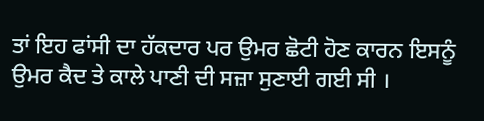ਤਾਂ ਇਹ ਫਾਂਸੀ ਦਾ ਹੱਕਦਾਰ ਪਰ ਉਮਰ ਛੋਟੀ ਹੋਣ ਕਾਰਨ ਇਸਨੂੰ ਉਮਰ ਕੈਦ ਤੇ ਕਾਲੇ ਪਾਣੀ ਦੀ ਸਜ਼ਾ ਸੁਣਾਈ ਗਈ ਸੀ ।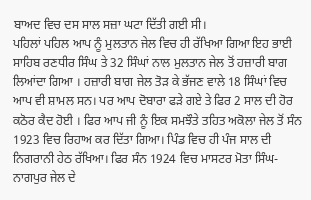ਬਾਅਦ ਵਿਚ ਦਸ ਸਾਲ ਸਜ਼ਾ ਘਟਾ ਦਿੱਤੀ ਗਈ ਸੀ।
ਪਹਿਲਾਂ ਪਹਿਲ ਆਪ ਨੂੰ ਮੁਲਤਾਨ ਜੇਲ ਵਿਚ ਹੀ ਰੱਖਿਆ ਗਿਆ ਇਹ ਭਾਈ ਸਾਹਿਬ ਰਣਧੀਰ ਸਿੰਘ ਤੇ 32 ਸਿੰਘਾਂ ਨਾਲ ਮੁਲਤਾਨ ਜੇਲ ਤੋਂ ਹਜ਼ਾਰੀ ਬਾਗ ਲਿਆਂਦਾ ਗਿਆ । ਹਜ਼ਾਰੀ ਬਾਗ ਜੇਲ ਤੋੜ ਕੇ ਭੱਜਣ ਵਾਲੇ 18 ਸਿੰਘਾਂ ਵਿਚ ਆਪ ਵੀ ਸ਼ਾਮਲ ਸਨ। ਪਰ ਆਪ ਦੋਬਾਰਾ ਫੜੇ ਗਏ ਤੇ ਫਿਰ 2 ਸਾਲ ਦੀ ਹੋਰ ਕਠੋਰ ਕੈਦ ਹੋਈ । ਫਿਰ ਆਪ ਜੀ ਨੂੰ ਇਕ ਸਮਝੌਤੇ ਤਹਿਤ ਅਕੋਲਾ ਜੇਲ ਤੋਂ ਸੰਨ 1923 ਵਿਚ ਰਿਹਾਅ ਕਰ ਦਿੱਤਾ ਗਿਆ। ਪਿੰਡ ਵਿਚ ਹੀ ਪੰਜ ਸਾਲ ਦੀ ਨਿਗਰਾਨੀ ਹੇਠ ਰੱਖਿਆ। ਫਿਰ ਸੰਨ 1924 ਵਿਚ ਮਾਸਟਰ ਮੋਤਾ ਸਿੰਘ- ਨਾਗਪੁਰ ਜੇਲ ਦੇ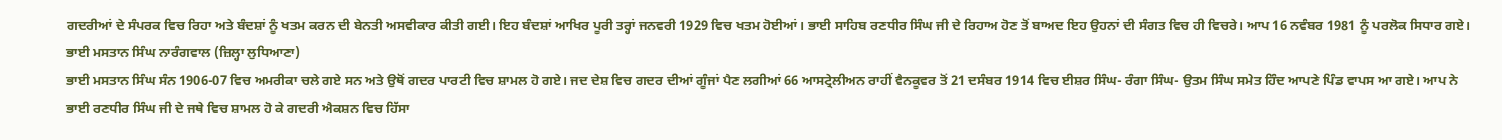ਗਦਰੀਆਂ ਦੇ ਸੰਪਰਕ ਵਿਚ ਰਿਹਾ ਅਤੇ ਬੰਦਸ਼ਾਂ ਨੂੰ ਖਤਮ ਕਰਨ ਦੀ ਬੇਨਤੀ ਅਸਵੀਕਾਰ ਕੀਤੀ ਗਈ। ਇਹ ਬੰਦਸ਼ਾਂ ਆਖਿਰ ਪੂਰੀ ਤਰ੍ਹਾਂ ਜਨਵਰੀ 1929 ਵਿਚ ਖਤਮ ਹੋਈਆਂ। ਭਾਈ ਸਾਹਿਬ ਰਣਧੀਰ ਸਿੰਘ ਜੀ ਦੇ ਰਿਹਾਅ ਹੋਣ ਤੋਂ ਬਾਅਦ ਇਹ ਉਹਨਾਂ ਦੀ ਸੰਗਤ ਵਿਚ ਹੀ ਵਿਚਰੇ। ਆਪ 16 ਨਵੰਬਰ 1981 ਨੂੰ ਪਰਲੋਕ ਸਿਧਾਰ ਗਏ।
ਭਾਈ ਮਸਤਾਨ ਸਿੰਘ ਨਾਰੰਗਵਾਲ (ਜ਼ਿਲ੍ਹਾ ਲੁਧਿਆਣਾ)
ਭਾਈ ਮਸਤਾਨ ਸਿੰਘ ਸੰਨ 1906-07 ਵਿਚ ਅਮਰੀਕਾ ਚਲੇ ਗਏ ਸਨ ਅਤੇ ਉਥੋਂ ਗਦਰ ਪਾਰਟੀ ਵਿਚ ਸ਼ਾਮਲ ਹੋ ਗਏ। ਜਦ ਦੇਸ਼ ਵਿਚ ਗਦਰ ਦੀਆਂ ਗੂੰਜਾਂ ਪੈਣ ਲਗੀਆਂ 66 ਆਸਟ੍ਰੇਲੀਅਨ ਰਾਹੀਂ ਵੈਨਕੂਵਰ ਤੋਂ 21 ਦਸੰਬਰ 1914 ਵਿਚ ਈਸ਼ਰ ਸਿੰਘ- ਰੰਗਾ ਸਿੰਘ- ਉਤਮ ਸਿੰਘ ਸਮੇਤ ਹਿੰਦ ਆਪਣੇ ਪਿੰਡ ਵਾਪਸ ਆ ਗਏ। ਆਪ ਨੇ ਭਾਈ ਰਣਧੀਰ ਸਿੰਘ ਜੀ ਦੇ ਜਥੇ ਵਿਚ ਸ਼ਾਮਲ ਹੋ ਕੇ ਗਦਰੀ ਐਕਸ਼ਨ ਵਿਚ ਹਿੱਸਾ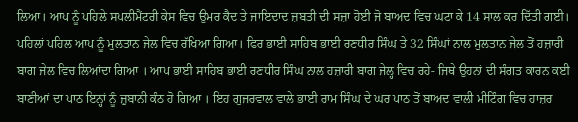ਲਿਆ। ਆਪ ਨੂੰ ਪਹਿਲੇ ਸਪਲੀਮੈਂਟਰੀ ਕੇਸ ਵਿਚ ਉਮਰ ਕੈਦ ਤੇ ਜਾਇਦਾਦ ਜ਼ਬਤੀ ਦੀ ਸਜ਼ਾ ਹੋਈ ਜੋ ਬਾਅਦ ਵਿਚ ਘਟਾ ਕੇ 14 ਸਾਲ ਕਰ ਦਿੱਤੀ ਗਈ। ਪਹਿਲਾਂ ਪਹਿਲ ਆਪ ਨੂੰ ਮੁਲਤਾਨ ਜੇਲ ਵਿਚ ਰੱਖਿਆ ਗਿਆ। ਫਿਰ ਭਾਈ ਸਾਹਿਬ ਭਾਈ ਰਣਧੀਰ ਸਿੰਘ ਤੇ 32 ਸਿੰਘਾਂ ਨਾਲ ਮੁਲਤਾਨ ਜੇਲ ਤੋਂ ਹਜ਼ਾਰੀ ਬਾਗ ਜੇਲ ਵਿਚ ਲਿਆਂਦਾ ਗਿਆ । ਆਪ ਭਾਈ ਸਾਹਿਬ ਭਾਈ ਰਣਧੀਰ ਸਿੰਘ ਨਾਲ ਹਜ਼ਾਰੀ ਬਾਗ ਜੇਲ੍ਹ ਵਿਚ ਰਹੇ- ਜਿਥੇ ਉਹਨਾਂ ਦੀ ਸੰਗਤ ਕਾਰਨ ਕਈ ਬਾਣੀਆਂ ਦਾ ਪਾਠ ਇਨ੍ਹਾਂ ਨੂੰ ਜ਼ੁਬਾਨੀ ਕੰਠ ਹੋ ਗਿਆ । ਇਹ ਗੁਜਰਵਾਲ ਵਾਲੇ ਭਾਈ ਰਾਮ ਸਿੰਘ ਦੇ ਘਰ ਪਾਠ ਤੋਂ ਬਾਅਦ ਵਾਲੀ ਮੀਟਿੰਗ ਵਿਚ ਹਾਜ਼ਰ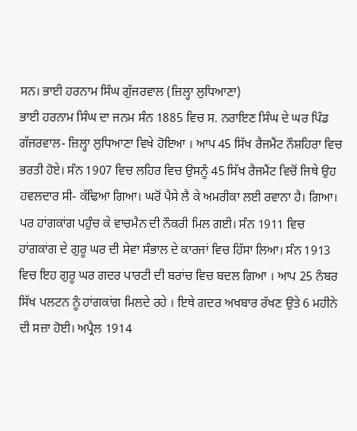ਸਨ। ਭਾਈ ਹਰਨਾਮ ਸਿੰਘ ਗੁੱਜਰਵਾਲ (ਜ਼ਿਲ੍ਹਾ ਲੁਧਿਆਣਾ)
ਭਾਈ ਹਰਨਾਮ ਸਿੰਘ ਦਾ ਜਨਮ ਸੰਨ 1885 ਵਿਚ ਸ. ਨਰਾਇਣ ਸਿੰਘ ਦੇ ਘਰ ਪਿੰਡ ਗੱਜਰਵਾਲ- ਜ਼ਿਲ੍ਹਾ ਲੁਧਿਆਣਾ ਵਿਖੇ ਹੋਇਆ । ਆਪ 45 ਸਿੱਖ ਰੈਜਮੈਂਟ ਨੌਸ਼ਹਿਰਾ ਵਿਚ ਭਰਤੀ ਹੋਏ। ਸੰਨ 1907 ਵਿਚ ਲਹਿਰ ਵਿਚ ਉਸਨੂੰ 45 ਸਿੱਖ ਰੈਜਮੈਂਟ ਵਿਚੋਂ ਜਿਥੇ ਉਹ ਹਵਲਦਾਰ ਸੀ- ਕੱਢਿਆ ਗਿਆ। ਘਰੋਂ ਪੈਸੇ ਲੈ ਕੇ ਅਮਰੀਕਾ ਲਈ ਰਵਾਨਾ ਹੈ। ਗਿਆ। ਪਰ ਹਾਂਗਕਾਂਗ ਪਹੁੰਚ ਕੇ ਵਾਚਮੈਨ ਦੀ ਨੌਕਰੀ ਮਿਲ ਗਈ। ਸੰਨ 1911 ਵਿਚ ਹਾਂਗਕਾਂਗ ਦੇ ਗੁਰੂ ਘਰ ਦੀ ਸੇਵਾ ਸੰਭਾਲ ਦੇ ਕਾਰਜਾਂ ਵਿਚ ਹਿੱਸਾ ਲਿਆ। ਸੰਨ 1913 ਵਿਚ ਇਹ ਗੁਰੂ ਘਰ ਗਦਰ ਪਾਰਟੀ ਦੀ ਬਰਾਂਚ ਵਿਚ ਬਦਲ ਗਿਆ । ਆਪ 25 ਨੰਬਰ ਸਿੱਖ ਪਲਟਨ ਨੂੰ ਹਾਂਗਕਾਂਗ ਮਿਲਦੇ ਰਹੇ । ਇਥੇ ਗਦਰ ਅਖਬਾਰ ਰੱਖਣ ਉਤੇ 6 ਮਹੀਨੇ ਦੀ ਸਜ਼ਾ ਹੋਈ। ਅਪ੍ਰੈਲ 1914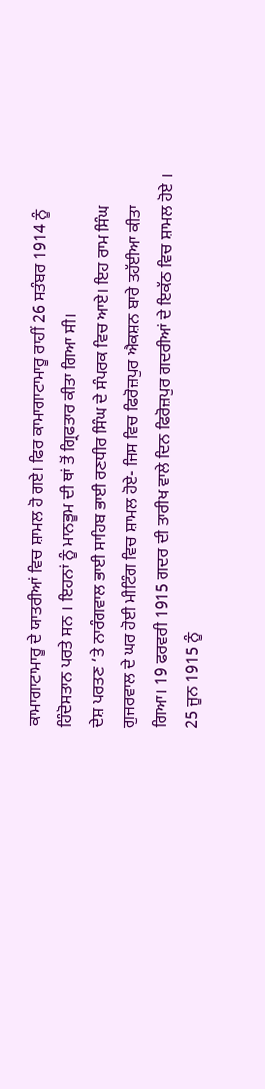ਕਾਮਾਗਾਟਾਮਾਰੂ ਦੇ ਯਾਤਰੀਆਂ ਵਿਚ ਸ਼ਾਮਲ ਹੋ ਗਏ। ਫਿਰ ਕਾਮਾਗਾਟਾਮਾਰੂ ਰਾਹੀਂ 26 ਸਤੰਬਰ 1914 ਨੂੰ ਹਿੰਦੋਸਤਾਨ ਪਰਤੇ ਸਨ । ਇਹਨਾਂ ਨੂੰ ਮਾਨਭੂਮ ਦੀ ਥਾਂ ਤੋਂ ਗ੍ਰਿਫਤਾਰ ਕੀਤਾ ਗਿਆ ਸੀ।
ਦੇਸ਼ ਪਰਤਣ ‘ਤੇ ਨਾਰੰਗਵਾਲ ਭਾਈ ਸਾਹਿਬ ਭਾਈ ਰਣਧੀਰ ਸਿੰਘ ਦੇ ਸੰਪਰਕ ਵਿਚ ਆਏ। ਇਹ ਰਾਮ ਸਿੰਘ ਗੁਜਰਵਾਲ ਦੇ ਘਰ ਹੋਈ ਮੀਟਿੰਗ ਵਿਚ ਸ਼ਾਮਲ ਹੋਏ- ਜਿਸ ਵਿਚ ਫਿਰੋਜ਼ਪੁਰ ਐਕਸ਼ਨ ਬਾਰੇ ਤਹੱਈਆ ਕੀਤਾ ਗਿਆ। 19 ਫਰਵਰੀ 1915 ਗਦਰ ਦੀ ਤਾਰੀਖ ਵਾਲੇ ਦਿਨ ਫਿਰੋਜ਼ਪੁਰ ਗਦਰੀਆਂ ਦੇ ਇਕੱਠ ਵਿਚ ਸ਼ਾਮਲ ਹੋਏ । 25 ਜੂਨ 1915 ਨੂੰ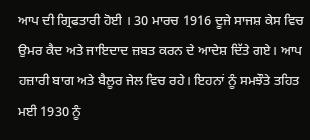ਆਪ ਦੀ ਗ੍ਰਿਫਤਾਰੀ ਹੋਈ । 30 ਮਾਰਚ 1916 ਦੂਜੇ ਸਾਜਸ਼ ਕੇਸ ਵਿਚ ਉਮਰ ਕੈਦ ਅਤੇ ਜਾਇਦਾਦ ਜ਼ਬਤ ਕਰਨ ਦੇ ਆਦੇਸ਼ ਦਿੱਤੇ ਗਏ। ਆਪ ਹਜ਼ਾਰੀ ਬਾਗ ਅਤੇ ਬੈਲੂਰ ਜੇਲ ਵਿਚ ਰਹੇ। ਇਹਨਾਂ ਨੂੰ ਸਮਝੌਤੇ ਤਹਿਤ ਮਈ 1930 ਨੂੰ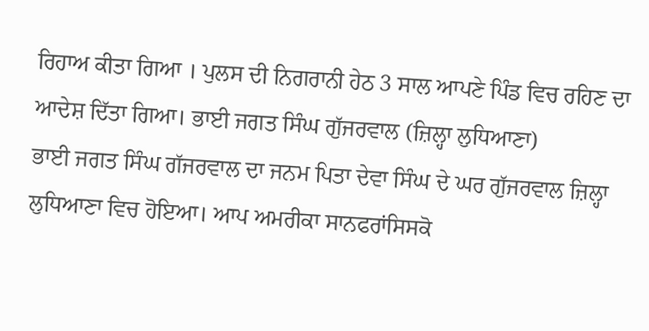ਰਿਹਾਅ ਕੀਤਾ ਗਿਆ । ਪੁਲਸ ਦੀ ਨਿਗਰਾਨੀ ਹੇਠ 3 ਸਾਲ ਆਪਣੇ ਪਿੰਡ ਵਿਚ ਰਹਿਣ ਦਾ ਆਦੇਸ਼ ਦਿੱਤਾ ਗਿਆ। ਭਾਈ ਜਗਤ ਸਿੰਘ ਗੁੱਜਰਵਾਲ (ਜ਼ਿਲ੍ਹਾ ਲੁਧਿਆਣਾ)
ਭਾਈ ਜਗਤ ਸਿੰਘ ਗੱਜਰਵਾਲ ਦਾ ਜਨਮ ਪਿਤਾ ਦੇਵਾ ਸਿੰਘ ਦੇ ਘਰ ਗੁੱਜਰਵਾਲ ਜ਼ਿਲ੍ਹਾ ਲੁਧਿਆਣਾ ਵਿਚ ਹੋਇਆ। ਆਪ ਅਮਰੀਕਾ ਸਾਨਫਰਾਂਸਿਸਕੋ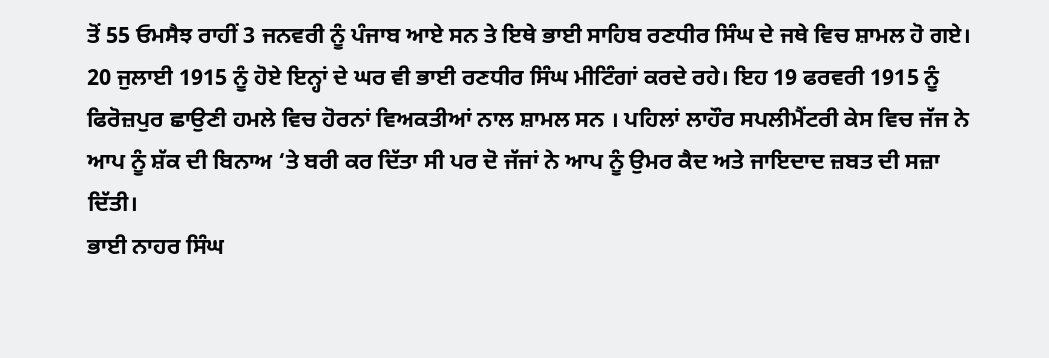ਤੋਂ 55 ਓਮਸੈਝ ਰਾਹੀਂ 3 ਜਨਵਰੀ ਨੂੰ ਪੰਜਾਬ ਆਏ ਸਨ ਤੇ ਇਥੇ ਭਾਈ ਸਾਹਿਬ ਰਣਧੀਰ ਸਿੰਘ ਦੇ ਜਥੇ ਵਿਚ ਸ਼ਾਮਲ ਹੋ ਗਏ। 20 ਜੁਲਾਈ 1915 ਨੂੰ ਹੋਏ ਇਨ੍ਹਾਂ ਦੇ ਘਰ ਵੀ ਭਾਈ ਰਣਧੀਰ ਸਿੰਘ ਮੀਟਿੰਗਾਂ ਕਰਦੇ ਰਹੇ। ਇਹ 19 ਫਰਵਰੀ 1915 ਨੂੰ ਫਿਰੋਜ਼ਪੁਰ ਛਾਉਣੀ ਹਮਲੇ ਵਿਚ ਹੋਰਨਾਂ ਵਿਅਕਤੀਆਂ ਨਾਲ ਸ਼ਾਮਲ ਸਨ । ਪਹਿਲਾਂ ਲਾਹੌਰ ਸਪਲੀਮੈਂਟਰੀ ਕੇਸ ਵਿਚ ਜੱਜ ਨੇ ਆਪ ਨੂੰ ਸ਼ੱਕ ਦੀ ਬਿਨਾਅ ‘ਤੇ ਬਰੀ ਕਰ ਦਿੱਤਾ ਸੀ ਪਰ ਦੋ ਜੱਜਾਂ ਨੇ ਆਪ ਨੂੰ ਉਮਰ ਕੈਦ ਅਤੇ ਜਾਇਦਾਦ ਜ਼ਬਤ ਦੀ ਸਜ਼ਾ ਦਿੱਤੀ।
ਭਾਈ ਨਾਹਰ ਸਿੰਘ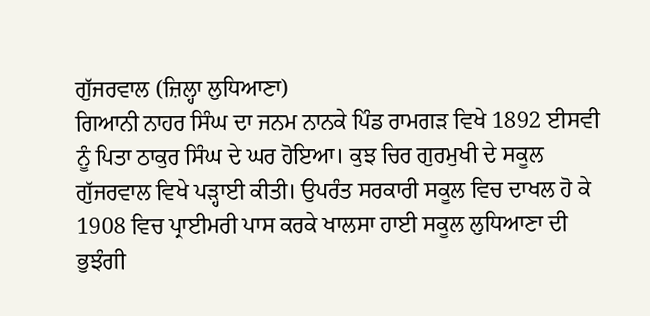ਗੁੱਜਰਵਾਲ (ਜ਼ਿਲ੍ਹਾ ਲੁਧਿਆਣਾ)
ਗਿਆਨੀ ਨਾਹਰ ਸਿੰਘ ਦਾ ਜਨਮ ਨਾਨਕੇ ਪਿੰਡ ਰਾਮਗੜ ਵਿਖੇ 1892 ਈਸਵੀ ਨੂੰ ਪਿਤਾ ਠਾਕੁਰ ਸਿੰਘ ਦੇ ਘਰ ਹੋਇਆ। ਕੁਝ ਚਿਰ ਗੁਰਮੁਖੀ ਦੇ ਸਕੂਲ ਗੁੱਜਰਵਾਲ ਵਿਖੇ ਪੜ੍ਹਾਈ ਕੀਤੀ। ਉਪਰੰਤ ਸਰਕਾਰੀ ਸਕੂਲ ਵਿਚ ਦਾਖਲ ਹੋ ਕੇ 1908 ਵਿਚ ਪ੍ਰਾਈਮਰੀ ਪਾਸ ਕਰਕੇ ਖਾਲਸਾ ਹਾਈ ਸਕੂਲ ਲੁਧਿਆਣਾ ਦੀ ਭੁਝੰਗੀ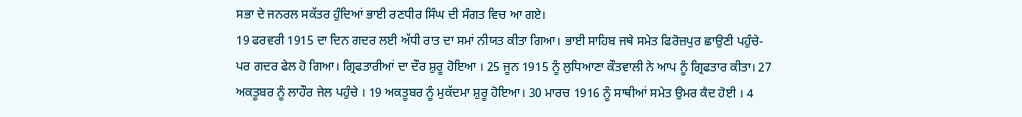ਸਭਾ ਦੇ ਜਨਰਲ ਸਕੱਤਰ ਹੁੰਦਿਆਂ ਭਾਈ ਰਣਧੀਰ ਸਿੰਘ ਦੀ ਸੰਗਤ ਵਿਚ ਆ ਗਏ।
19 ਫਰਵਰੀ 1915 ਦਾ ਦਿਨ ਗਦਰ ਲਈ ਅੱਧੀ ਰਾਤ ਦਾ ਸਮਾਂ ਨੀਯਤ ਕੀਤਾ ਗਿਆ। ਭਾਈ ਸਾਹਿਬ ਜਥੇ ਸਮੇਤ ਫਿਰੋਜ਼ਪੁਰ ਛਾਉਣੀ ਪਹੁੰਚੇ- ਪਰ ਗਦਰ ਫੇਲ ਹੋ ਗਿਆ। ਗ੍ਰਿਫਤਾਰੀਆਂ ਦਾ ਦੌਰ ਸ਼ੁਰੂ ਹੋਇਆ । 25 ਜੂਨ 1915 ਨੂੰ ਲੁਧਿਆਣਾ ਕੌਤਵਾਲੀ ਨੇ ਆਪ ਨੂੰ ਗ੍ਰਿਫਤਾਰ ਕੀਤਾ। 27 ਅਕਤੂਬਰ ਨੂੰ ਲਾਹੌਰ ਜੇਲ ਪਹੁੰਚੇ । 19 ਅਕਤੂਬਰ ਨੂੰ ਮੁਕੱਦਮਾ ਸ਼ੁਰੂ ਹੋਇਆ। 30 ਮਾਰਚ 1916 ਨੂੰ ਸਾਥੀਆਂ ਸਮੇਤ ਉਮਰ ਕੈਦ ਹੋਈ । 4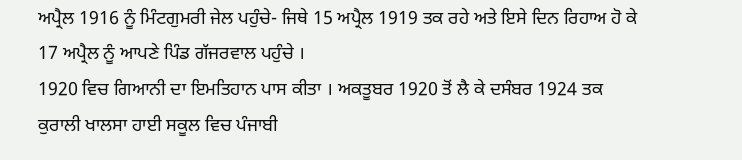ਅਪ੍ਰੈਲ 1916 ਨੂੰ ਮਿੰਟਗੁਮਰੀ ਜੇਲ ਪਹੁੰਚੇ- ਜਿਥੇ 15 ਅਪ੍ਰੈਲ 1919 ਤਕ ਰਹੇ ਅਤੇ ਇਸੇ ਦਿਨ ਰਿਹਾਅ ਹੋ ਕੇ 17 ਅਪ੍ਰੈਲ ਨੂੰ ਆਪਣੇ ਪਿੰਡ ਗੱਜਰਵਾਲ ਪਹੁੰਚੇ ।
1920 ਵਿਚ ਗਿਆਨੀ ਦਾ ਇਮਤਿਹਾਨ ਪਾਸ ਕੀਤਾ । ਅਕਤੂਬਰ 1920 ਤੋਂ ਲੈ ਕੇ ਦਸੰਬਰ 1924 ਤਕ ਕੁਰਾਲੀ ਖਾਲਸਾ ਹਾਈ ਸਕੂਲ ਵਿਚ ਪੰਜਾਬੀ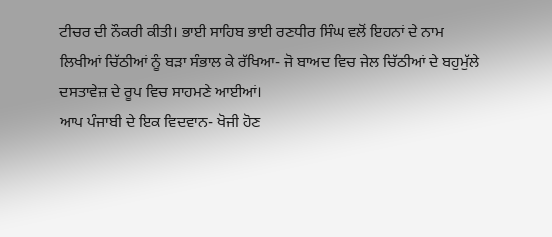ਟੀਚਰ ਦੀ ਨੌਕਰੀ ਕੀਤੀ। ਭਾਈ ਸਾਹਿਬ ਭਾਈ ਰਣਧੀਰ ਸਿੰਘ ਵਲੋਂ ਇਹਨਾਂ ਦੇ ਨਾਮ ਲਿਖੀਆਂ ਚਿੱਠੀਆਂ ਨੂੰ ਬੜਾ ਸੰਭਾਲ ਕੇ ਰੱਖਿਆ- ਜੋ ਬਾਅਦ ਵਿਚ ਜੇਲ ਚਿੱਠੀਆਂ ਦੇ ਬਹੁਮੁੱਲੇ ਦਸਤਾਵੇਜ਼ ਦੇ ਰੂਪ ਵਿਚ ਸਾਹਮਣੇ ਆਈਆਂ।
ਆਪ ਪੰਜਾਬੀ ਦੇ ਇਕ ਵਿਦਵਾਨ- ਖੋਜੀ ਹੋਣ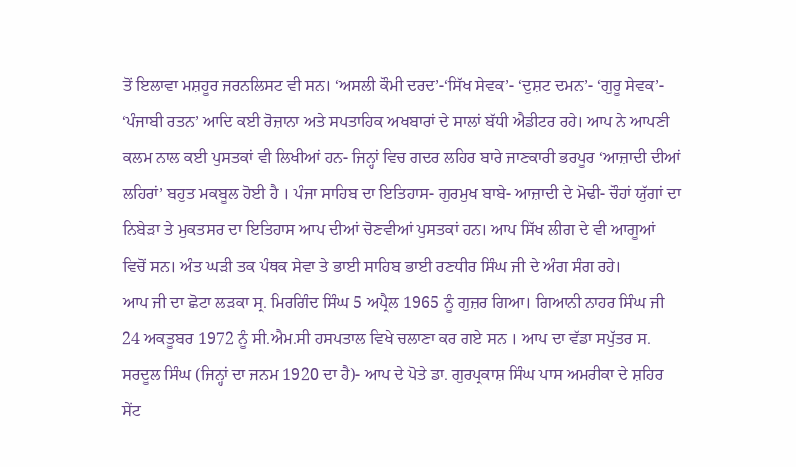ਤੋਂ ਇਲਾਵਾ ਮਸ਼ਹੂਰ ਜਰਨਲਿਸਟ ਵੀ ਸਨ। ‘ਅਸਲੀ ਕੌਮੀ ਦਰਦ’-‘ਸਿੱਖ ਸੇਵਕ’- ‘ਦੁਸ਼ਟ ਦਮਨ’- ‘ਗੁਰੂ ਸੇਵਕ’- ‘ਪੰਜਾਬੀ ਰਤਨ’ ਆਦਿ ਕਈ ਰੋਜ਼ਾਨਾ ਅਤੇ ਸਪਤਾਹਿਕ ਅਖਬਾਰਾਂ ਦੇ ਸਾਲਾਂ ਬੱਧੀ ਐਡੀਟਰ ਰਹੇ। ਆਪ ਨੇ ਆਪਣੀ ਕਲਮ ਨਾਲ ਕਈ ਪੁਸਤਕਾਂ ਵੀ ਲਿਖੀਆਂ ਹਨ- ਜਿਨ੍ਹਾਂ ਵਿਚ ਗਦਰ ਲਹਿਰ ਬਾਰੇ ਜਾਣਕਾਰੀ ਭਰਪੂਰ ‘ਆਜ਼ਾਦੀ ਦੀਆਂ ਲਹਿਰਾਂ’ ਬਹੁਤ ਮਕਬੂਲ ਹੋਈ ਹੈ । ਪੰਜਾ ਸਾਹਿਬ ਦਾ ਇਤਿਹਾਸ- ਗੁਰਮੁਖ ਬਾਬੇ- ਆਜ਼ਾਦੀ ਦੇ ਮੋਢੀ- ਚੌਹਾਂ ਯੁੱਗਾਂ ਦਾ ਨਿਬੇੜਾ ਤੇ ਮੁਕਤਸਰ ਦਾ ਇਤਿਹਾਸ ਆਪ ਦੀਆਂ ਚੋਣਵੀਆਂ ਪੁਸਤਕਾਂ ਹਨ। ਆਪ ਸਿੱਖ ਲੀਗ ਦੇ ਵੀ ਆਗੂਆਂ ਵਿਚੋਂ ਸਨ। ਅੰਤ ਘੜੀ ਤਕ ਪੰਥਕ ਸੇਵਾ ਤੇ ਭਾਈ ਸਾਹਿਬ ਭਾਈ ਰਣਧੀਰ ਸਿੰਘ ਜੀ ਦੇ ਅੰਗ ਸੰਗ ਰਹੇ।
ਆਪ ਜੀ ਦਾ ਛੋਟਾ ਲੜਕਾ ਸ੍ਰ. ਮਿਰਗਿੰਦ ਸਿੰਘ 5 ਅਪ੍ਰੈਲ 1965 ਨੂੰ ਗੁਜ਼ਰ ਗਿਆ। ਗਿਆਨੀ ਨਾਹਰ ਸਿੰਘ ਜੀ 24 ਅਕਤੂਬਰ 1972 ਨੂੰ ਸੀ.ਐਮ.ਸੀ ਹਸਪਤਾਲ ਵਿਖੇ ਚਲਾਣਾ ਕਰ ਗਏ ਸਨ । ਆਪ ਦਾ ਵੱਡਾ ਸਪੁੱਤਰ ਸ. ਸਰਦੂਲ ਸਿੰਘ (ਜਿਨ੍ਹਾਂ ਦਾ ਜਨਮ 1920 ਦਾ ਹੈ)- ਆਪ ਦੇ ਪੋਤੇ ਡਾ. ਗੁਰਪ੍ਰਕਾਸ਼ ਸਿੰਘ ਪਾਸ ਅਮਰੀਕਾ ਦੇ ਸ਼ਹਿਰ ਸੇਂਟ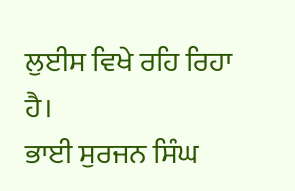ਲੁਈਸ ਵਿਖੇ ਰਹਿ ਰਿਹਾ ਹੈ।
ਭਾਈ ਸੁਰਜਨ ਸਿੰਘ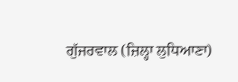ਗੁੱਜਰਵਾਲ (ਜ਼ਿਲ੍ਹਾ ਲੁਧਿਆਣਾ)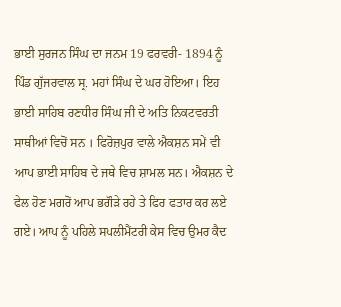ਭਾਈ ਸੁਰਜਨ ਸਿੰਘ ਦਾ ਜਨਮ 19 ਫਰਵਰੀ- 1894 ਨੂੰ ਪਿੰਡ ਗੁੱਜਰਵਾਲ ਸ੍ਰ. ਮਹਾਂ ਸਿੰਘ ਦੇ ਘਰ ਹੋਇਆ। ਇਹ ਭਾਈ ਸਾਹਿਬ ਰਣਧੀਰ ਸਿੰਘ ਜੀ ਦੇ ਅਤਿ ਨਿਕਟਵਰਤੀ ਸਾਥੀਆਂ ਵਿਚੋਂ ਸਨ । ਫਿਰੋਜ਼ਪੁਰ ਵਾਲੇ ਐਕਸ਼ਨ ਸਮੇਂ ਵੀ ਆਪ ਭਾਈ ਸਾਹਿਬ ਦੇ ਜਥੇ ਵਿਚ ਸ਼ਾਮਲ ਸਨ। ਐਕਸ਼ਨ ਦੇ ਫੇਲ ਹੋਣ ਮਗਰੋਂ ਆਪ ਭਗੌੜੇ ਰਹੇ ਤੇ ਫਿਰ ਫਤਾਰ ਕਰ ਲਏ ਗਏ। ਆਪ ਨੂੰ ਪਹਿਲੇ ਸਪਲੀਮੈਂਟਰੀ ਕੇਸ ਵਿਚ ਉਮਰ ਕੈਦ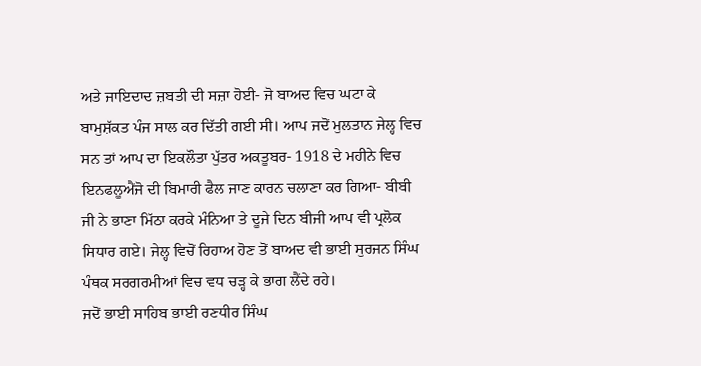ਅਤੇ ਜਾਇਦਾਦ ਜ਼ਬਤੀ ਦੀ ਸਜ਼ਾ ਹੋਈ- ਜੋ ਬਾਅਦ ਵਿਚ ਘਟਾ ਕੇ ਬਾਮੁਸ਼ੱਕਤ ਪੰਜ ਸਾਲ ਕਰ ਦਿੱਤੀ ਗਈ ਸੀ। ਆਪ ਜਦੋਂ ਮੁਲਤਾਨ ਜੇਲ੍ਹ ਵਿਚ ਸਨ ਤਾਂ ਆਪ ਦਾ ਇਕਲੌਤਾ ਪੁੱਤਰ ਅਕਤੂਬਰ- 1918 ਦੇ ਮਹੀਨੇ ਵਿਚ ਇਨਫਲੂਐਂਜੋ ਦੀ ਬਿਮਾਰੀ ਫੈਲ ਜਾਣ ਕਾਰਨ ਚਲਾਣਾ ਕਰ ਗਿਆ- ਬੀਬੀ ਜੀ ਨੇ ਭਾਣਾ ਮਿੱਠਾ ਕਰਕੇ ਮੰਨਿਆ ਤੇ ਦੂਜੇ ਦਿਨ ਬੀਜੀ ਆਪ ਵੀ ਪ੍ਰਲੋਕ ਸਿਧਾਰ ਗਏ। ਜੇਲ੍ਹ ਵਿਚੋਂ ਰਿਹਾਅ ਹੋਣ ਤੋਂ ਬਾਅਦ ਵੀ ਭਾਈ ਸੁਰਜਨ ਸਿੰਘ ਪੰਥਕ ਸਰਗਰਮੀਆਂ ਵਿਚ ਵਧ ਚੜ੍ਹ ਕੇ ਭਾਗ ਲੈਂਦੇ ਰਹੇ।
ਜਦੋਂ ਭਾਈ ਸਾਹਿਬ ਭਾਈ ਰਣਧੀਰ ਸਿੰਘ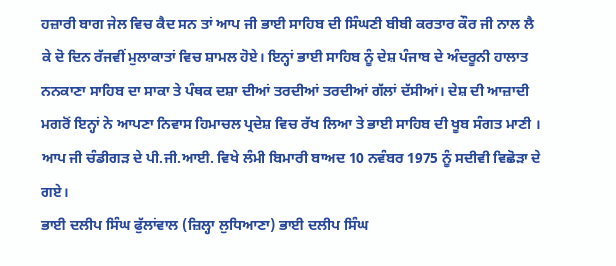ਹਜ਼ਾਰੀ ਬਾਗ ਜੇਲ ਵਿਚ ਕੈਦ ਸਨ ਤਾਂ ਆਪ ਜੀ ਭਾਈ ਸਾਹਿਬ ਦੀ ਸਿੰਘਣੀ ਬੀਬੀ ਕਰਤਾਰ ਕੌਰ ਜੀ ਨਾਲ ਲੈ ਕੇ ਦੋ ਦਿਨ ਰੱਜਵੀਂ ਮੁਲਾਕਾਤਾਂ ਵਿਚ ਸ਼ਾਮਲ ਹੋਏ। ਇਨ੍ਹਾਂ ਭਾਈ ਸਾਹਿਬ ਨੂੰ ਦੇਸ਼ ਪੰਜਾਬ ਦੇ ਅੰਦਰੂਨੀ ਹਾਲਾਤ ਨਨਕਾਣਾ ਸਾਹਿਬ ਦਾ ਸਾਕਾ ਤੇ ਪੰਥਕ ਦਸ਼ਾ ਦੀਆਂ ਤਰਦੀਆਂ ਤਰਦੀਆਂ ਗੱਲਾਂ ਦੱਸੀਆਂ। ਦੇਸ਼ ਦੀ ਆਜ਼ਾਦੀ ਮਗਰੋਂ ਇਨ੍ਹਾਂ ਨੇ ਆਪਣਾ ਨਿਵਾਸ ਹਿਮਾਚਲ ਪ੍ਰਦੇਸ਼ ਵਿਚ ਰੱਖ ਲਿਆ ਤੇ ਭਾਈ ਸਾਹਿਬ ਦੀ ਖੂਬ ਸੰਗਤ ਮਾਣੀ । ਆਪ ਜੀ ਚੰਡੀਗੜ ਦੇ ਪੀ.ਜੀ.ਆਈ. ਵਿਖੇ ਲੰਮੀ ਬਿਮਾਰੀ ਬਾਅਦ 10 ਨਵੰਬਰ 1975 ਨੂੰ ਸਦੀਵੀ ਵਿਛੋੜਾ ਦੇ ਗਏ।
ਭਾਈ ਦਲੀਪ ਸਿੰਘ ਫੁੱਲਾਂਵਾਲ (ਜ਼ਿਲ੍ਹਾ ਲੁਧਿਆਣਾ) ਭਾਈ ਦਲੀਪ ਸਿੰਘ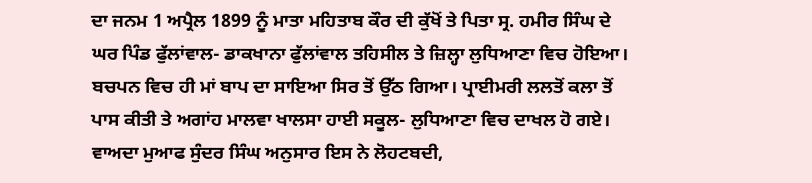ਦਾ ਜਨਮ 1 ਅਪ੍ਰੈਲ 1899 ਨੂੰ ਮਾਤਾ ਮਹਿਤਾਬ ਕੌਰ ਦੀ ਕੁੱਖੋਂ ਤੇ ਪਿਤਾ ਸ੍ਰ. ਹਮੀਰ ਸਿੰਘ ਦੇ ਘਰ ਪਿੰਡ ਫੁੱਲਾਂਵਾਲ- ਡਾਕਖਾਨਾ ਫੁੱਲਾਂਵਾਲ ਤਹਿਸੀਲ ਤੇ ਜ਼ਿਲ੍ਹਾ ਲੁਧਿਆਣਾ ਵਿਚ ਹੋਇਆ। ਬਚਪਨ ਵਿਚ ਹੀ ਮਾਂ ਬਾਪ ਦਾ ਸਾਇਆ ਸਿਰ ਤੋਂ ਉੱਠ ਗਿਆ। ਪ੍ਰਾਈਮਰੀ ਲਲਤੋਂ ਕਲਾ ਤੋਂ ਪਾਸ ਕੀਤੀ ਤੇ ਅਗਾਂਹ ਮਾਲਵਾ ਖਾਲਸਾ ਹਾਈ ਸਕੂਲ- ਲੁਧਿਆਣਾ ਵਿਚ ਦਾਖਲ ਹੋ ਗਏ। ਵਾਅਦਾ ਮੁਆਫ ਸੁੰਦਰ ਸਿੰਘ ਅਨੁਸਾਰ ਇਸ ਨੇ ਲੋਹਟਬਦੀ,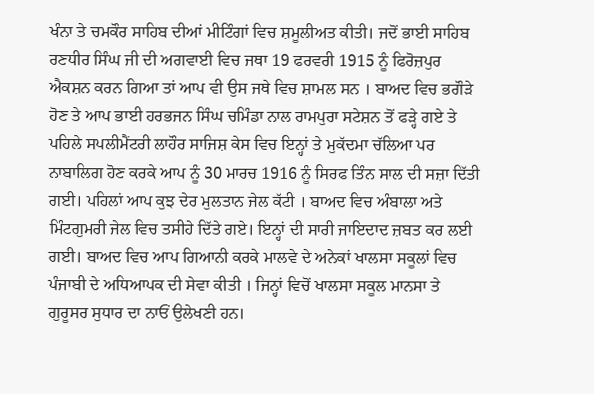ਖੰਨਾ ਤੇ ਚਮਕੌਰ ਸਾਹਿਬ ਦੀਆਂ ਮੀਟਿੰਗਾਂ ਵਿਚ ਸ਼ਮੂਲੀਅਤ ਕੀਤੀ। ਜਦੋਂ ਭਾਈ ਸਾਹਿਬ ਰਣਧੀਰ ਸਿੰਘ ਜੀ ਦੀ ਅਗਵਾਈ ਵਿਚ ਜਥਾ 19 ਫਰਵਰੀ 1915 ਨੂੰ ਫਿਰੋਜ਼ਪੁਰ ਐਕਸ਼ਨ ਕਰਨ ਗਿਆ ਤਾਂ ਆਪ ਵੀ ਉਸ ਜਥੇ ਵਿਚ ਸ਼ਾਮਲ ਸਨ । ਬਾਅਦ ਵਿਚ ਭਗੌੜੇ ਹੋਣ ਤੇ ਆਪ ਭਾਈ ਹਰਭਜਨ ਸਿੰਘ ਚਮਿੰਡਾ ਨਾਲ ਰਾਮਪੁਰਾ ਸਟੇਸ਼ਨ ਤੋਂ ਫੜ੍ਹੇ ਗਏ ਤੇ ਪਹਿਲੇ ਸਪਲੀਮੈਂਟਰੀ ਲਾਹੌਰ ਸਾਜਿਸ਼ ਕੇਸ ਵਿਚ ਇਨ੍ਹਾਂ ਤੇ ਮੁਕੱਦਮਾ ਚੱਲਿਆ ਪਰ ਨਾਬਾਲਿਗ ਹੋਣ ਕਰਕੇ ਆਪ ਨੂੰ 30 ਮਾਰਚ 1916 ਨੂੰ ਸਿਰਫ ਤਿੰਨ ਸਾਲ ਦੀ ਸਜ਼ਾ ਦਿੱਤੀ ਗਈ। ਪਹਿਲਾਂ ਆਪ ਕੁਝ ਦੇਰ ਮੁਲਤਾਨ ਜੇਲ ਕੱਟੀ । ਬਾਅਦ ਵਿਚ ਅੰਬਾਲਾ ਅਤੇ ਮਿੰਟਗੁਮਰੀ ਜੇਲ ਵਿਚ ਤਸੀਹੇ ਦਿੱਤੇ ਗਏ। ਇਨ੍ਹਾਂ ਦੀ ਸਾਰੀ ਜਾਇਦਾਦ ਜ਼ਬਤ ਕਰ ਲਈ ਗਈ। ਬਾਅਦ ਵਿਚ ਆਪ ਗਿਆਨੀ ਕਰਕੇ ਮਾਲਵੇ ਦੇ ਅਨੇਕਾਂ ਖਾਲਸਾ ਸਕੂਲਾਂ ਵਿਚ ਪੰਜਾਬੀ ਦੇ ਅਧਿਆਪਕ ਦੀ ਸੇਵਾ ਕੀਤੀ । ਜਿਨ੍ਹਾਂ ਵਿਚੋਂ ਖਾਲਸਾ ਸਕੂਲ ਮਾਨਸਾ ਤੇ ਗੁਰੂਸਰ ਸੁਧਾਰ ਦਾ ਨਾਓਂ ਉਲੇਖਣੀ ਹਨ।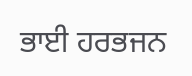ਭਾਈ ਹਰਭਜਨ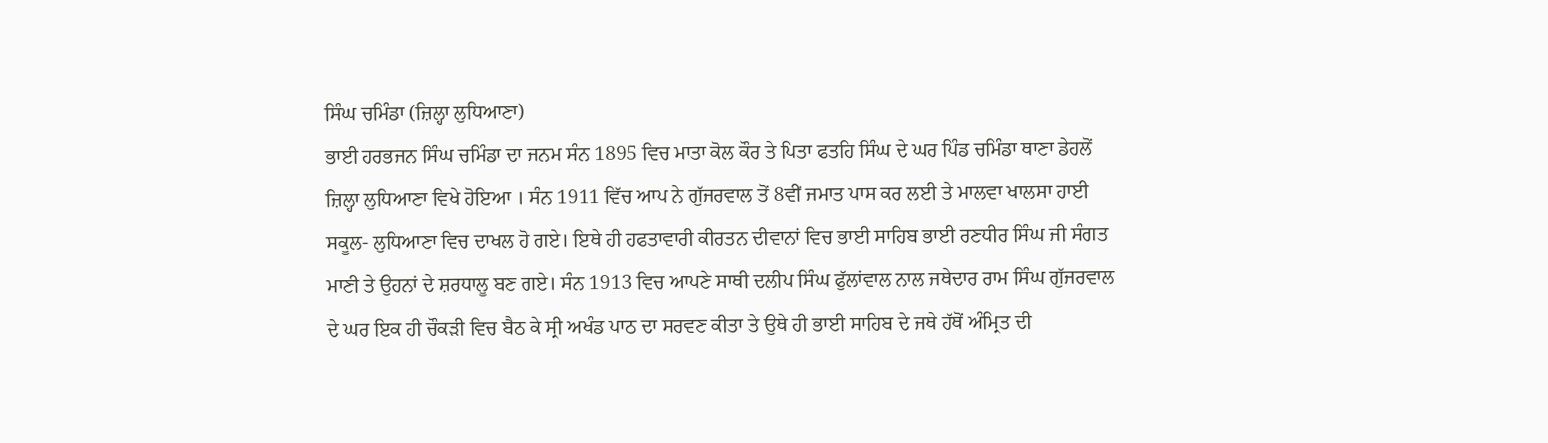ਸਿੰਘ ਚਮਿੰਡਾ (ਜ਼ਿਲ੍ਹਾ ਲੁਧਿਆਣਾ)
ਭਾਈ ਹਰਭਜਨ ਸਿੰਘ ਚਮਿੰਡਾ ਦਾ ਜਨਮ ਸੰਨ 1895 ਵਿਚ ਮਾਤਾ ਕੋਲ ਕੌਰ ਤੇ ਪਿਤਾ ਫਤਹਿ ਸਿੰਘ ਦੇ ਘਰ ਪਿੰਡ ਚਮਿੰਡਾ ਥਾਣਾ ਡੇਹਲੋਂ ਜ਼ਿਲ੍ਹਾ ਲੁਧਿਆਣਾ ਵਿਖੇ ਹੋਇਆ । ਸੰਨ 1911 ਵਿੱਚ ਆਪ ਨੇ ਗੁੱਜਰਵਾਲ ਤੋਂ 8ਵੀਂ ਜਮਾਤ ਪਾਸ ਕਰ ਲਈ ਤੇ ਮਾਲਵਾ ਖਾਲਸਾ ਹਾਈ ਸਕੂਲ- ਲੁਧਿਆਣਾ ਵਿਚ ਦਾਖਲ ਹੋ ਗਏ। ਇਥੇ ਹੀ ਹਫਤਾਵਾਰੀ ਕੀਰਤਨ ਦੀਵਾਨਾਂ ਵਿਚ ਭਾਈ ਸਾਹਿਬ ਭਾਈ ਰਣਧੀਰ ਸਿੰਘ ਜੀ ਸੰਗਤ ਮਾਣੀ ਤੇ ਉਹਨਾਂ ਦੇ ਸ਼ਰਧਾਲੂ ਬਣ ਗਏ। ਸੰਨ 1913 ਵਿਚ ਆਪਣੇ ਸਾਥੀ ਦਲੀਪ ਸਿੰਘ ਫੁੱਲਾਂਵਾਲ ਨਾਲ ਜਥੇਦਾਰ ਰਾਮ ਸਿੰਘ ਗੁੱਜਰਵਾਲ ਦੇ ਘਰ ਇਕ ਹੀ ਚੌਕੜੀ ਵਿਚ ਬੈਠ ਕੇ ਸ੍ਰੀ ਅਖੰਡ ਪਾਠ ਦਾ ਸਰਵਣ ਕੀਤਾ ਤੇ ਉਥੇ ਹੀ ਭਾਈ ਸਾਹਿਬ ਦੇ ਜਥੇ ਹੱਥੋਂ ਅੰਮ੍ਰਿਤ ਦੀ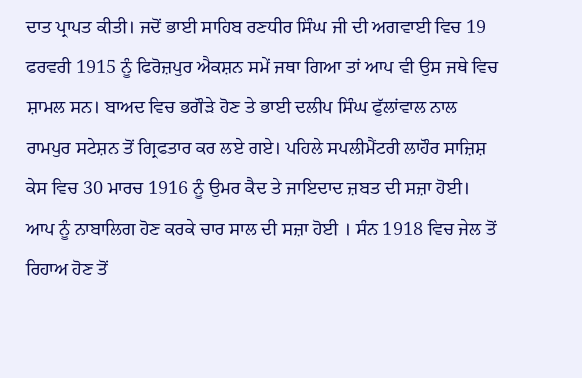ਦਾਤ ਪ੍ਰਾਪਤ ਕੀਤੀ। ਜਦੋਂ ਭਾਈ ਸਾਹਿਬ ਰਣਧੀਰ ਸਿੰਘ ਜੀ ਦੀ ਅਗਵਾਈ ਵਿਚ 19 ਫਰਵਰੀ 1915 ਨੂੰ ਫਿਰੋਜ਼ਪੁਰ ਐਕਸ਼ਨ ਸਮੇਂ ਜਥਾ ਗਿਆ ਤਾਂ ਆਪ ਵੀ ਉਸ ਜਥੇ ਵਿਚ ਸ਼ਾਮਲ ਸਨ। ਬਾਅਦ ਵਿਚ ਭਗੌੜੇ ਹੋਣ ਤੇ ਭਾਈ ਦਲੀਪ ਸਿੰਘ ਫੁੱਲਾਂਵਾਲ ਨਾਲ ਰਾਮਪੁਰ ਸਟੇਸ਼ਨ ਤੋਂ ਗ੍ਰਿਫਤਾਰ ਕਰ ਲਏ ਗਏ। ਪਹਿਲੇ ਸਪਲੀਮੈਂਟਰੀ ਲਾਹੌਰ ਸਾਜ਼ਿਸ਼ ਕੇਸ ਵਿਚ 30 ਮਾਰਚ 1916 ਨੂੰ ਉਮਰ ਕੈਦ ਤੇ ਜਾਇਦਾਦ ਜ਼ਬਤ ਦੀ ਸਜ਼ਾ ਹੋਈ। ਆਪ ਨੂੰ ਨਾਬਾਲਿਗ ਹੋਣ ਕਰਕੇ ਚਾਰ ਸਾਲ ਦੀ ਸਜ਼ਾ ਹੋਈ । ਸੰਨ 1918 ਵਿਚ ਜੇਲ ਤੋਂ ਰਿਹਾਅ ਹੋਣ ਤੋਂ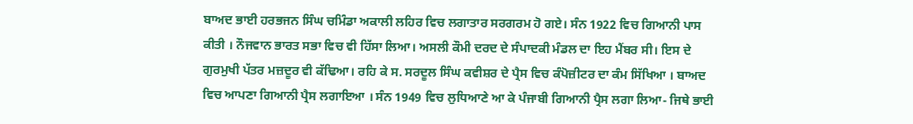ਬਾਅਦ ਭਾਈ ਹਰਭਜਨ ਸਿੰਘ ਚਮਿੰਡਾ ਅਕਾਲੀ ਲਹਿਰ ਵਿਚ ਲਗਾਤਾਰ ਸਰਗਰਮ ਹੋ ਗਏ। ਸੰਨ 1922 ਵਿਚ ਗਿਆਨੀ ਪਾਸ ਕੀਤੀ । ਨੌਜਵਾਨ ਭਾਰਤ ਸਭਾ ਵਿਚ ਵੀ ਹਿੱਸਾ ਲਿਆ। ਅਸਲੀ ਕੌਮੀ ਦਰਦ ਦੇ ਸੰਪਾਦਕੀ ਮੰਡਲ ਦਾ ਇਹ ਮੈਂਬਰ ਸੀ। ਇਸ ਦੇ ਗੁਰਮੁਖੀ ਪੱਤਰ ਮਜ਼ਦੂਰ ਵੀ ਕੱਢਿਆ। ਰਹਿ ਕੇ ਸ. ਸਰਦੂਲ ਸਿੰਘ ਕਵੀਸ਼ਰ ਦੇ ਪ੍ਰੈਸ ਵਿਚ ਕੰਪੋਜ਼ੀਟਰ ਦਾ ਕੰਮ ਸਿੱਖਿਆ । ਬਾਅਦ ਵਿਚ ਆਪਣਾ ਗਿਆਨੀ ਪ੍ਰੈਸ ਲਗਾਇਆ । ਸੰਨ 1949 ਵਿਚ ਲੁਧਿਆਣੇ ਆ ਕੇ ਪੰਜਾਬੀ ਗਿਆਨੀ ਪ੍ਰੈਸ ਲਗਾ ਲਿਆ- ਜਿਥੇ ਭਾਈ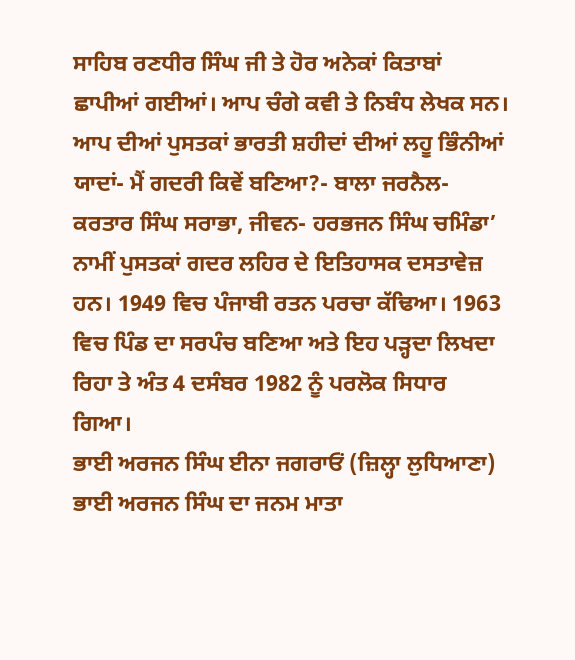ਸਾਹਿਬ ਰਣਧੀਰ ਸਿੰਘ ਜੀ ਤੇ ਹੋਰ ਅਨੇਕਾਂ ਕਿਤਾਬਾਂ ਛਾਪੀਆਂ ਗਈਆਂ। ਆਪ ਚੰਗੇ ਕਵੀ ਤੇ ਨਿਬੰਧ ਲੇਖਕ ਸਨ। ਆਪ ਦੀਆਂ ਪੁਸਤਕਾਂ ਭਾਰਤੀ ਸ਼ਹੀਦਾਂ ਦੀਆਂ ਲਹੂ ਭਿੰਨੀਆਂ ਯਾਦਾਂ- ਮੈਂ ਗਦਰੀ ਕਿਵੇਂ ਬਣਿਆ?- ਬਾਲਾ ਜਰਨੈਲ- ਕਰਤਾਰ ਸਿੰਘ ਸਰਾਭਾ, ਜੀਵਨ- ਹਰਭਜਨ ਸਿੰਘ ਚਮਿੰਡਾ’ ਨਾਮੀਂ ਪੁਸਤਕਾਂ ਗਦਰ ਲਹਿਰ ਦੇ ਇਤਿਹਾਸਕ ਦਸਤਾਵੇਜ਼ ਹਨ। 1949 ਵਿਚ ਪੰਜਾਬੀ ਰਤਨ ਪਰਚਾ ਕੱਢਿਆ। 1963 ਵਿਚ ਪਿੰਡ ਦਾ ਸਰਪੰਚ ਬਣਿਆ ਅਤੇ ਇਹ ਪੜ੍ਹਦਾ ਲਿਖਦਾ ਰਿਹਾ ਤੇ ਅੰਤ 4 ਦਸੰਬਰ 1982 ਨੂੰ ਪਰਲੋਕ ਸਿਧਾਰ ਗਿਆ।
ਭਾਈ ਅਰਜਨ ਸਿੰਘ ਈਨਾ ਜਗਰਾਓਂ (ਜ਼ਿਲ੍ਹਾ ਲੁਧਿਆਣਾ) ਭਾਈ ਅਰਜਨ ਸਿੰਘ ਦਾ ਜਨਮ ਮਾਤਾ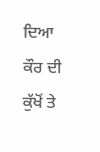ਦਿਆ ਕੌਰ ਦੀ ਕੁੱਖੋਂ ਤੇ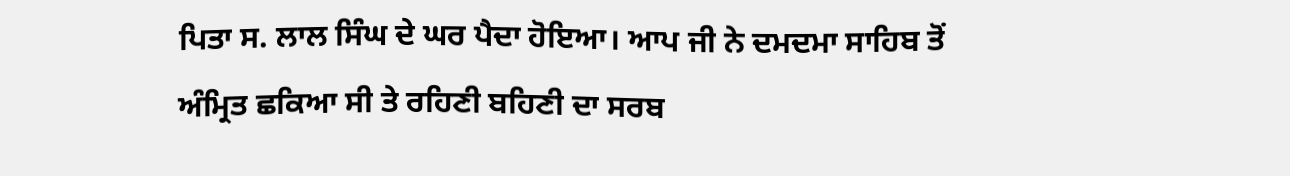ਪਿਤਾ ਸ. ਲਾਲ ਸਿੰਘ ਦੇ ਘਰ ਪੈਦਾ ਹੋਇਆ। ਆਪ ਜੀ ਨੇ ਦਮਦਮਾ ਸਾਹਿਬ ਤੋਂ ਅੰਮ੍ਰਿਤ ਛਕਿਆ ਸੀ ਤੇ ਰਹਿਣੀ ਬਹਿਣੀ ਦਾ ਸਰਬ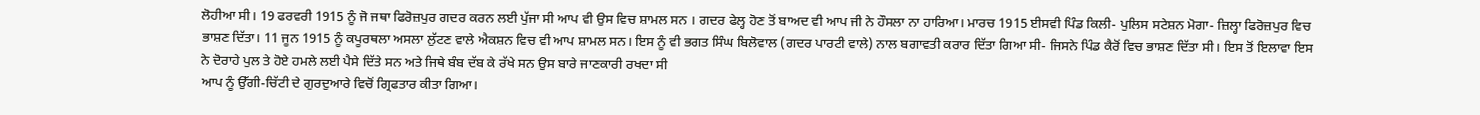ਲੋਹੀਆ ਸੀ। 19 ਫਰਵਰੀ 1915 ਨੂੰ ਜੋ ਜਥਾ ਫਿਰੋਜ਼ਪੁਰ ਗਦਰ ਕਰਨ ਲਈ ਪੁੱਜਾ ਸੀ ਆਪ ਵੀ ਉਸ ਵਿਚ ਸ਼ਾਮਲ ਸਨ । ਗਦਰ ਫੇਲ੍ਹ ਹੋਣ ਤੋਂ ਬਾਅਦ ਵੀ ਆਪ ਜੀ ਨੇ ਹੌਸਲਾ ਨਾ ਹਾਰਿਆ। ਮਾਰਚ 1915 ਈਸਵੀ ਪਿੰਡ ਕਿਲੀ- ਪੁਲਿਸ ਸਟੇਸ਼ਨ ਮੋਗਾ- ਜ਼ਿਲ੍ਹਾ ਫਿਰੋਜ਼ਪੁਰ ਵਿਚ ਭਾਸ਼ਣ ਦਿੱਤਾ। 11 ਜੂਨ 1915 ਨੂੰ ਕਪੂਰਥਲਾ ਅਸਲਾ ਲੁੱਟਣ ਵਾਲੇ ਐਕਸ਼ਨ ਵਿਚ ਵੀ ਆਪ ਸ਼ਾਮਲ ਸਨ। ਇਸ ਨੂੰ ਵੀ ਭਗਤ ਸਿੰਘ ਬਿਲੋਵਾਲ (ਗਦਰ ਪਾਰਟੀ ਵਾਲੇ) ਨਾਲ ਬਗਾਵਤੀ ਕਰਾਰ ਦਿੱਤਾ ਗਿਆ ਸੀ- ਜਿਸਨੇ ਪਿੰਡ ਕੈਰੋਂ ਵਿਚ ਭਾਸ਼ਣ ਦਿੱਤਾ ਸੀ। ਇਸ ਤੋਂ ਇਲਾਵਾ ਇਸ ਨੇ ਦੋਰਾਹੇ ਪੁਲ ਤੇ ਹੋਏ ਹਮਲੇ ਲਈ ਪੈਸੇ ਦਿੱਤੇ ਸਨ ਅਤੇ ਜਿਥੇ ਬੰਬ ਦੱਬ ਕੇ ਰੱਖੇ ਸਨ ਉਸ ਬਾਰੇ ਜਾਣਕਾਰੀ ਰਖਦਾ ਸੀ
ਆਪ ਨੂੰ ਉੱਗੀ-ਚਿੱਟੀ ਦੇ ਗੁਰਦੁਆਰੇ ਵਿਚੋਂ ਗ੍ਰਿਫਤਾਰ ਕੀਤਾ ਗਿਆ।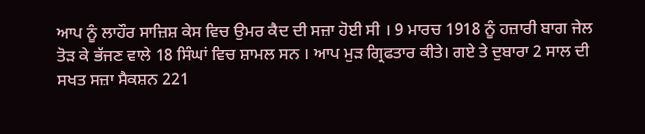ਆਪ ਨੂੰ ਲਾਹੌਰ ਸਾਜ਼ਿਸ਼ ਕੇਸ ਵਿਚ ਉਮਰ ਕੈਦ ਦੀ ਸਜ਼ਾ ਹੋਈ ਸੀ । 9 ਮਾਰਚ 1918 ਨੂੰ ਹਜ਼ਾਰੀ ਬਾਗ ਜੇਲ ਤੋੜ ਕੇ ਭੱਜਣ ਵਾਲੇ 18 ਸਿੰਘਾਂ ਵਿਚ ਸ਼ਾਮਲ ਸਨ । ਆਪ ਮੁੜ ਗ੍ਰਿਫਤਾਰ ਕੀਤੇ। ਗਏ ਤੇ ਦੁਬਾਰਾ 2 ਸਾਲ ਦੀ ਸਖਤ ਸਜ਼ਾ ਸੈਕਸ਼ਨ 221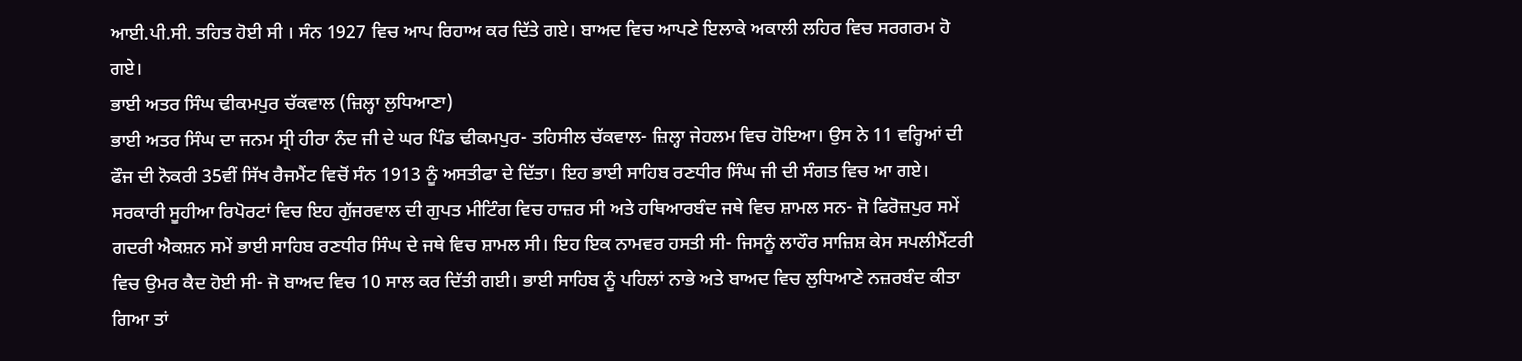ਆਈ.ਪੀ.ਸੀ. ਤਹਿਤ ਹੋਈ ਸੀ । ਸੰਨ 1927 ਵਿਚ ਆਪ ਰਿਹਾਅ ਕਰ ਦਿੱਤੇ ਗਏ। ਬਾਅਦ ਵਿਚ ਆਪਣੇ ਇਲਾਕੇ ਅਕਾਲੀ ਲਹਿਰ ਵਿਚ ਸਰਗਰਮ ਹੋ ਗਏ।
ਭਾਈ ਅਤਰ ਸਿੰਘ ਢੀਕਮਪੁਰ ਚੱਕਵਾਲ (ਜ਼ਿਲ੍ਹਾ ਲੁਧਿਆਣਾ)
ਭਾਈ ਅਤਰ ਸਿੰਘ ਦਾ ਜਨਮ ਸ੍ਰੀ ਹੀਰਾ ਨੰਦ ਜੀ ਦੇ ਘਰ ਪਿੰਡ ਢੀਕਮਪੁਰ- ਤਹਿਸੀਲ ਚੱਕਵਾਲ- ਜ਼ਿਲ੍ਹਾ ਜੇਹਲਮ ਵਿਚ ਹੋਇਆ। ਉਸ ਨੇ 11 ਵਰ੍ਹਿਆਂ ਦੀ ਫੌਜ ਦੀ ਨੋਕਰੀ 35ਵੀਂ ਸਿੱਖ ਰੈਜਮੈਂਟ ਵਿਚੋਂ ਸੰਨ 1913 ਨੂੰ ਅਸਤੀਫਾ ਦੇ ਦਿੱਤਾ। ਇਹ ਭਾਈ ਸਾਹਿਬ ਰਣਧੀਰ ਸਿੰਘ ਜੀ ਦੀ ਸੰਗਤ ਵਿਚ ਆ ਗਏ। ਸਰਕਾਰੀ ਸੂਹੀਆ ਰਿਪੋਰਟਾਂ ਵਿਚ ਇਹ ਗੁੱਜਰਵਾਲ ਦੀ ਗੁਪਤ ਮੀਟਿੰਗ ਵਿਚ ਹਾਜ਼ਰ ਸੀ ਅਤੇ ਹਥਿਆਰਬੰਦ ਜਥੇ ਵਿਚ ਸ਼ਾਮਲ ਸਨ- ਜੋ ਫਿਰੋਜ਼ਪੁਰ ਸਮੇਂ ਗਦਰੀ ਐਕਸ਼ਨ ਸਮੇਂ ਭਾਈ ਸਾਹਿਬ ਰਣਧੀਰ ਸਿੰਘ ਦੇ ਜਥੇ ਵਿਚ ਸ਼ਾਮਲ ਸੀ। ਇਹ ਇਕ ਨਾਮਵਰ ਹਸਤੀ ਸੀ- ਜਿਸਨੂੰ ਲਾਹੌਰ ਸਾਜ਼ਿਸ਼ ਕੇਸ ਸਪਲੀਮੈਂਟਰੀ ਵਿਚ ਉਮਰ ਕੈਦ ਹੋਈ ਸੀ- ਜੋ ਬਾਅਦ ਵਿਚ 10 ਸਾਲ ਕਰ ਦਿੱਤੀ ਗਈ। ਭਾਈ ਸਾਹਿਬ ਨੂੰ ਪਹਿਲਾਂ ਨਾਭੇ ਅਤੇ ਬਾਅਦ ਵਿਚ ਲੁਧਿਆਣੇ ਨਜ਼ਰਬੰਦ ਕੀਤਾ ਗਿਆ ਤਾਂ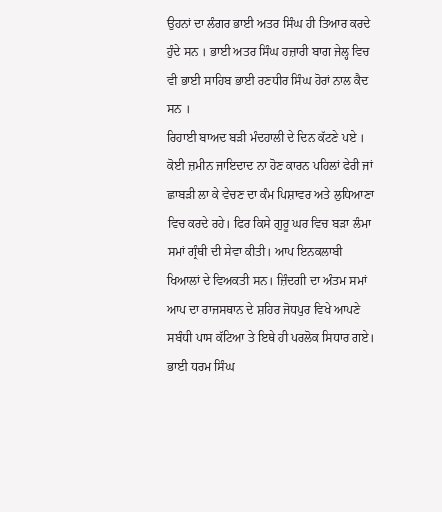ਉਹਨਾਂ ਦਾ ਲੰਗਰ ਭਾਈ ਅਤਰ ਸਿੰਘ ਹੀ ਤਿਆਰ ਕਰਦੇ ਹੁੰਦੇ ਸਨ । ਭਾਈ ਅਤਰ ਸਿੰਘ ਹਜ਼ਾਰੀ ਬਾਗ ਜੇਲ੍ਹ ਵਿਚ ਵੀ ਭਾਈ ਸਾਹਿਬ ਭਾਈ ਰਣਧੀਰ ਸਿੰਘ ਹੋਰਾਂ ਨਾਲ ਕੈਦ ਸਨ ।
ਰਿਹਾਈ ਬਾਅਦ ਬੜੀ ਮੰਦਹਾਲੀ ਦੇ ਦਿਨ ਕੱਟਣੇ ਪਏ । ਕੋਈ ਜ਼ਮੀਨ ਜਾਇਦਾਦ ਨਾ ਹੋਣ ਕਾਰਨ ਪਹਿਲਾਂ ਫੇਰੀ ਜਾਂ ਛਾਬੜੀ ਲਾ ਕੇ ਵੇਚਣ ਦਾ ਕੰਮ ਪਿਸ਼ਾਵਰ ਅਤੇ ਲੁਧਿਆਣਾ ਵਿਚ ਕਰਦੇ ਰਹੇ। ਫਿਰ ਕਿਸੇ ਗੁਰੂ ਘਰ ਵਿਚ ਬੜਾ ਲੰਮਾ ਸਮਾਂ ਗ੍ਰੰਥੀ ਦੀ ਸੇਵਾ ਕੀਤੀ। ਆਪ ਇਨਕਲਾਬੀ ਖਿਆਲਾਂ ਦੇ ਵਿਅਕਤੀ ਸਨ। ਜ਼ਿੰਦਗੀ ਦਾ ਅੰਤਮ ਸਮਾਂ ਆਪ ਦਾ ਰਾਜਸਥਾਨ ਦੇ ਸ਼ਹਿਰ ਜੋਧਪੁਰ ਵਿਖੇ ਆਪਣੇ ਸਬੰਧੀ ਪਾਸ ਕੱਟਿਆ ਤੇ ਇਥੇ ਹੀ ਪਰਲੋਕ ਸਿਧਾਰ ਗਏ। ਭਾਈ ਧਰਮ ਸਿੰਘ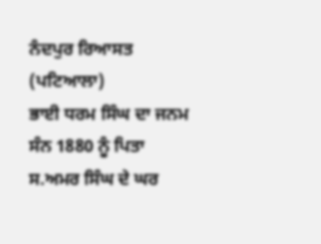ਨੰਦਪੁਰ ਰਿਆਸਤ (ਪਟਿਆਲਾ)
ਭਾਈ ਧਰਮ ਸਿੰਘ ਦਾ ਜਨਮ ਸੰਨ 1880 ਨੂੰ ਪਿਤਾ ਸ.ਅਮਰ ਸਿੰਘ ਦੇ ਘਰ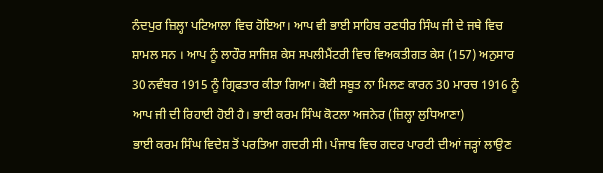ਨੰਦਪੁਰ ਜ਼ਿਲ੍ਹਾ ਪਟਿਆਲਾ ਵਿਚ ਹੋਇਆ। ਆਪ ਵੀ ਭਾਈ ਸਾਹਿਬ ਰਣਧੀਰ ਸਿੰਘ ਜੀ ਦੇ ਜਥੇ ਵਿਚ ਸ਼ਾਮਲ ਸਨ । ਆਪ ਨੂੰ ਲਾਹੌਰ ਸਾਜਿਸ਼ ਕੇਸ ਸਪਲੀਮੈਂਟਰੀ ਵਿਚ ਵਿਅਕਤੀਗਤ ਕੇਸ (157) ਅਨੁਸਾਰ 30 ਨਵੰਬਰ 1915 ਨੂੰ ਗ੍ਰਿਫਤਾਰ ਕੀਤਾ ਗਿਆ। ਕੋਈ ਸਬੂਤ ਨਾ ਮਿਲਣ ਕਾਰਨ 30 ਮਾਰਚ 1916 ਨੂੰ ਆਪ ਜੀ ਦੀ ਰਿਹਾਈ ਹੋਈ ਹੈ। ਭਾਈ ਕਰਮ ਸਿੰਘ ਕੋਟਲਾ ਅਜਨੇਰ (ਜ਼ਿਲ੍ਹਾ ਲੁਧਿਆਣਾ)
ਭਾਈ ਕਰਮ ਸਿੰਘ ਵਿਦੇਸ਼ ਤੋਂ ਪਰਤਿਆ ਗਦਰੀ ਸੀ। ਪੰਜਾਬ ਵਿਚ ਗਦਰ ਪਾਰਟੀ ਦੀਆਂ ਜੜ੍ਹਾਂ ਲਾਉਣ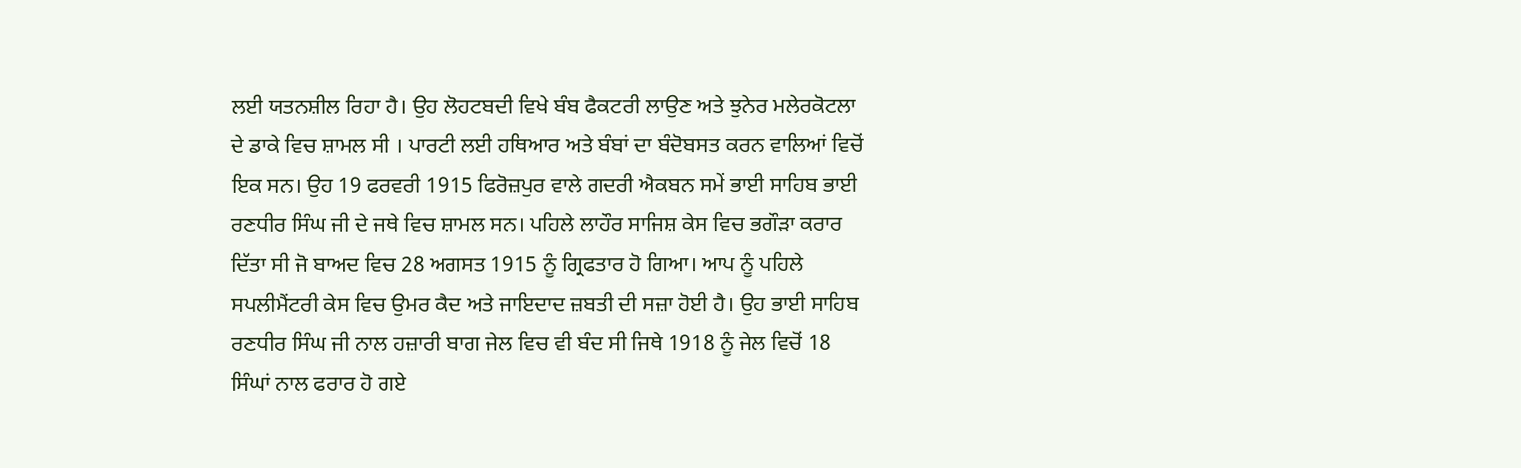ਲਈ ਯਤਨਸ਼ੀਲ ਰਿਹਾ ਹੈ। ਉਹ ਲੋਹਟਬਦੀ ਵਿਖੇ ਬੰਬ ਫੈਕਟਰੀ ਲਾਉਣ ਅਤੇ ਝੁਨੇਰ ਮਲੇਰਕੋਟਲਾ ਦੇ ਡਾਕੇ ਵਿਚ ਸ਼ਾਮਲ ਸੀ । ਪਾਰਟੀ ਲਈ ਹਥਿਆਰ ਅਤੇ ਬੰਬਾਂ ਦਾ ਬੰਦੋਬਸਤ ਕਰਨ ਵਾਲਿਆਂ ਵਿਚੋਂ ਇਕ ਸਨ। ਉਹ 19 ਫਰਵਰੀ 1915 ਫਿਰੋਜ਼ਪੁਰ ਵਾਲੇ ਗਦਰੀ ਐਕਬਨ ਸਮੇਂ ਭਾਈ ਸਾਹਿਬ ਭਾਈ ਰਣਧੀਰ ਸਿੰਘ ਜੀ ਦੇ ਜਥੇ ਵਿਚ ਸ਼ਾਮਲ ਸਨ। ਪਹਿਲੇ ਲਾਹੌਰ ਸਾਜਿਸ਼ ਕੇਸ ਵਿਚ ਭਗੌੜਾ ਕਰਾਰ ਦਿੱਤਾ ਸੀ ਜੋ ਬਾਅਦ ਵਿਚ 28 ਅਗਸਤ 1915 ਨੂੰ ਗ੍ਰਿਫਤਾਰ ਹੋ ਗਿਆ। ਆਪ ਨੂੰ ਪਹਿਲੇ ਸਪਲੀਮੈਂਟਰੀ ਕੇਸ ਵਿਚ ਉਮਰ ਕੈਦ ਅਤੇ ਜਾਇਦਾਦ ਜ਼ਬਤੀ ਦੀ ਸਜ਼ਾ ਹੋਈ ਹੈ। ਉਹ ਭਾਈ ਸਾਹਿਬ ਰਣਧੀਰ ਸਿੰਘ ਜੀ ਨਾਲ ਹਜ਼ਾਰੀ ਬਾਗ ਜੇਲ ਵਿਚ ਵੀ ਬੰਦ ਸੀ ਜਿਥੇ 1918 ਨੂੰ ਜੇਲ ਵਿਚੋਂ 18 ਸਿੰਘਾਂ ਨਾਲ ਫਰਾਰ ਹੋ ਗਏ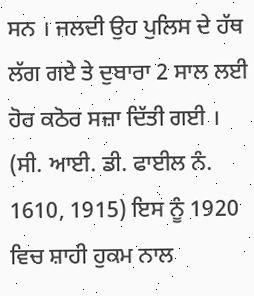ਸਨ । ਜਲਦੀ ਉਹ ਪੁਲਿਸ ਦੇ ਹੱਥ ਲੱਗ ਗਏ ਤੇ ਦੁਬਾਰਾ 2 ਸਾਲ ਲਈ ਹੋਰ ਕਠੋਰ ਸਜ਼ਾ ਦਿੱਤੀ ਗਈ । (ਸੀ. ਆਈ. ਡੀ. ਫਾਈਲ ਨੰ. 1610, 1915) ਇਸ ਨੂੰ 1920 ਵਿਚ ਸ਼ਾਹੀ ਹੁਕਮ ਨਾਲ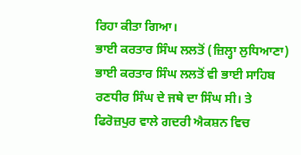ਰਿਹਾ ਕੀਤਾ ਗਿਆ।
ਭਾਈ ਕਰਤਾਰ ਸਿੰਘ ਲਲਤੋਂ (ਜ਼ਿਲ੍ਹਾ ਲੁਧਿਆਣਾ)
ਭਾਈ ਕਰਤਾਰ ਸਿੰਘ ਲਲਤੋਂ ਵੀ ਭਾਈ ਸਾਹਿਬ ਰਣਧੀਰ ਸਿੰਘ ਦੇ ਜਥੇ ਦਾ ਸਿੰਘ ਸੀ। ਤੇ ਫਿਰੋਜ਼ਪੁਰ ਵਾਲੇ ਗਦਰੀ ਐਕਸ਼ਨ ਵਿਚ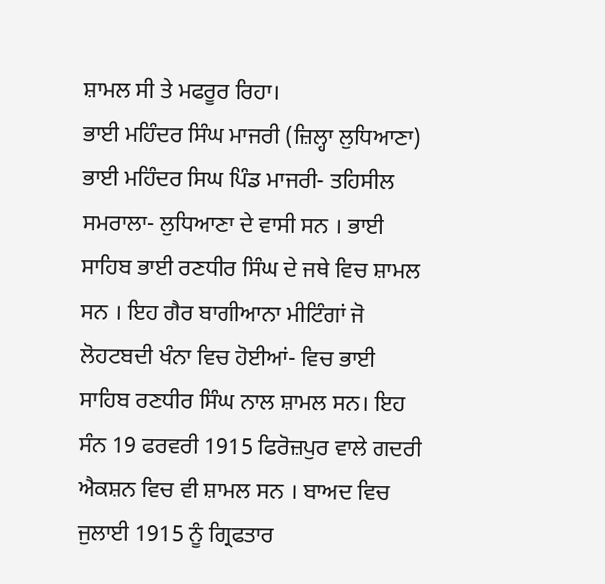ਸ਼ਾਮਲ ਸੀ ਤੇ ਮਫਰੂਰ ਰਿਹਾ।
ਭਾਈ ਮਹਿੰਦਰ ਸਿੰਘ ਮਾਜਰੀ (ਜ਼ਿਲ੍ਹਾ ਲੁਧਿਆਣਾ)
ਭਾਈ ਮਹਿੰਦਰ ਸਿਘ ਪਿੰਡ ਮਾਜਰੀ- ਤਹਿਸੀਲ ਸਮਰਾਲਾ- ਲੁਧਿਆਣਾ ਦੇ ਵਾਸੀ ਸਨ । ਭਾਈ ਸਾਹਿਬ ਭਾਈ ਰਣਧੀਰ ਸਿੰਘ ਦੇ ਜਥੇ ਵਿਚ ਸ਼ਾਮਲ ਸਨ । ਇਹ ਗੈਰ ਬਾਗੀਆਨਾ ਮੀਟਿੰਗਾਂ ਜੋ ਲੋਹਟਬਦੀ ਖੰਨਾ ਵਿਚ ਹੋਈਆਂ- ਵਿਚ ਭਾਈ ਸਾਹਿਬ ਰਣਧੀਰ ਸਿੰਘ ਨਾਲ ਸ਼ਾਮਲ ਸਨ। ਇਹ ਸੰਨ 19 ਫਰਵਰੀ 1915 ਫਿਰੋਜ਼ਪੁਰ ਵਾਲੇ ਗਦਰੀ ਐਕਸ਼ਨ ਵਿਚ ਵੀ ਸ਼ਾਮਲ ਸਨ । ਬਾਅਦ ਵਿਚ ਜੁਲਾਈ 1915 ਨੂੰ ਗ੍ਰਿਫਤਾਰ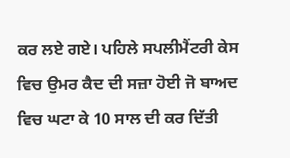ਕਰ ਲਏ ਗਏ। ਪਹਿਲੇ ਸਪਲੀਮੈਂਟਰੀ ਕੇਸ ਵਿਚ ਉਮਰ ਕੈਦ ਦੀ ਸਜ਼ਾ ਹੋਈ ਜੋ ਬਾਅਦ ਵਿਚ ਘਟਾ ਕੇ 10 ਸਾਲ ਦੀ ਕਰ ਦਿੱਤੀ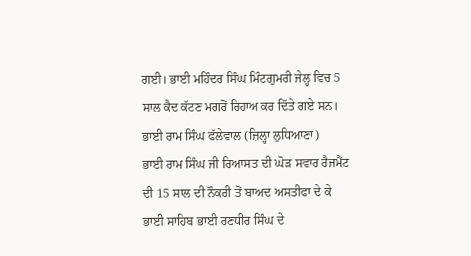ਗਈ। ਭਾਈ ਮਹਿੰਦਰ ਸਿੰਘ ਮਿੰਟਗੁਮਰੀ ਜੇਲ੍ਹ ਵਿਚ 5 ਸਾਲ ਕੈਦ ਕੱਟਣ ਮਗਰੋਂ ਰਿਹਾਅ ਕਰ ਦਿੱਤੇ ਗਏ ਸਨ।
ਭਾਈ ਰਾਮ ਸਿੰਘ ਫੱਲੇਵਾਲ (ਜ਼ਿਲ੍ਹਾ ਲੁਧਿਆਣਾ)
ਭਾਈ ਰਾਮ ਸਿੰਘ ਜੀ ਰਿਆਸਤ ਦੀ ਘੋੜ ਸਵਾਰ ਰੈਜਮੈਂਟ ਦੀ 15 ਸਾਲ ਦੀ ਨੌਕਰੀ ਤੋਂ ਬਾਅਦ ਅਸਤੀਫਾ ਦੇ ਕੇ ਭਾਈ ਸਾਹਿਬ ਭਾਈ ਰਣਧੀਰ ਸਿੰਘ ਦੇ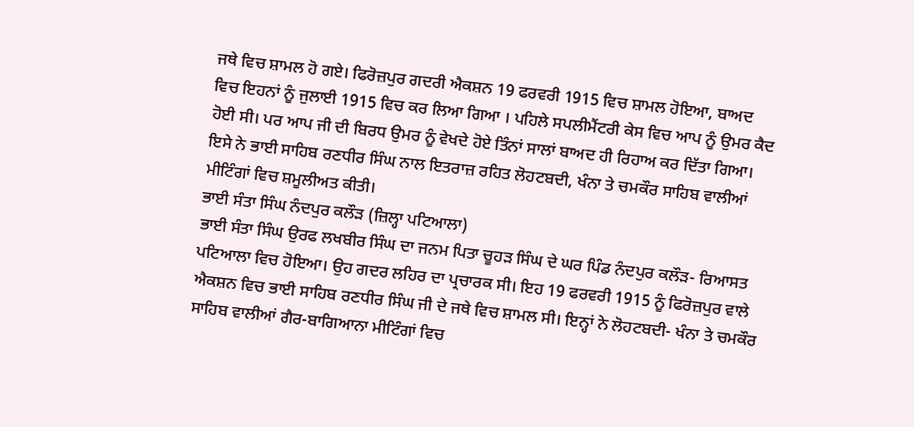ਜਥੇ ਵਿਚ ਸ਼ਾਮਲ ਹੋ ਗਏ। ਫਿਰੋਜ਼ਪੁਰ ਗਦਰੀ ਐਕਸ਼ਨ 19 ਫਰਵਰੀ 1915 ਵਿਚ ਸ਼ਾਮਲ ਹੋਇਆ, ਬਾਅਦ ਵਿਚ ਇਹਨਾਂ ਨੂੰ ਜੁਲਾਈ 1915 ਵਿਚ ਕਰ ਲਿਆ ਗਿਆ । ਪਹਿਲੇ ਸਪਲੀਮੈਂਟਰੀ ਕੇਸ ਵਿਚ ਆਪ ਨੂੰ ਉਮਰ ਕੈਦ ਹੋਈ ਸੀ। ਪਰ ਆਪ ਜੀ ਦੀ ਬਿਰਧ ਉਮਰ ਨੂੰ ਵੇਖਦੇ ਹੋਏ ਤਿੰਨਾਂ ਸਾਲਾਂ ਬਾਅਦ ਹੀ ਰਿਹਾਅ ਕਰ ਦਿੱਤਾ ਗਿਆ। ਇਸੇ ਨੇ ਭਾਈ ਸਾਹਿਬ ਰਣਧੀਰ ਸਿੰਘ ਨਾਲ ਇਤਰਾਜ਼ ਰਹਿਤ ਲੋਹਟਬਦੀ, ਖੰਨਾ ਤੇ ਚਮਕੌਰ ਸਾਹਿਬ ਵਾਲੀਆਂ ਮੀਟਿੰਗਾਂ ਵਿਚ ਸ਼ਮੂਲੀਅਤ ਕੀਤੀ।
ਭਾਈ ਸੰਤਾ ਸਿੰਘ ਨੰਦਪੁਰ ਕਲੌੜ (ਜ਼ਿਲ੍ਹਾ ਪਟਿਆਲਾ)
ਭਾਈ ਸੰਤਾ ਸਿੰਘ ਉਰਫ ਲਖਬੀਰ ਸਿੰਘ ਦਾ ਜਨਮ ਪਿਤਾ ਚੂਹੜ ਸਿੰਘ ਦੇ ਘਰ ਪਿੰਡ ਨੰਦਪੁਰ ਕਲੌੜ- ਰਿਆਸਤ ਪਟਿਆਲਾ ਵਿਚ ਹੋਇਆ। ਉਹ ਗਦਰ ਲਹਿਰ ਦਾ ਪ੍ਰਚਾਰਕ ਸੀ। ਇਹ 19 ਫਰਵਰੀ 1915 ਨੂੰ ਫਿਰੋਜ਼ਪੁਰ ਵਾਲੇ ਐਕਸ਼ਨ ਵਿਚ ਭਾਈ ਸਾਹਿਬ ਰਣਧੀਰ ਸਿੰਘ ਜੀ ਦੇ ਜਥੇ ਵਿਚ ਸ਼ਾਮਲ ਸੀ। ਇਨ੍ਹਾਂ ਨੇ ਲੋਹਟਬਦੀ- ਖੰਨਾ ਤੇ ਚਮਕੌਰ ਸਾਹਿਬ ਵਾਲੀਆਂ ਗੈਰ-ਬਾਗਿਆਨਾ ਮੀਟਿੰਗਾਂ ਵਿਚ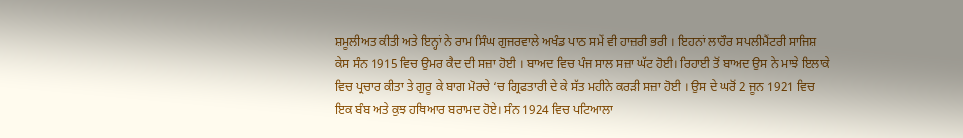ਸ਼ਮੂਲੀਅਤ ਕੀਤੀ ਅਤੇ ਇਨ੍ਹਾਂ ਨੇ ਰਾਮ ਸਿੰਘ ਗੁਜਰਵਾਲੇ ਅਖੰਡ ਪਾਠ ਸਮੇਂ ਵੀ ਹਾਜ਼ਰੀ ਭਰੀ । ਇਹਨਾਂ ਲਾਹੌਰ ਸਪਲੀਮੈਂਟਰੀ ਸਾਜਿਸ਼ ਕੇਸ ਸੰਨ 1915 ਵਿਚ ਉਮਰ ਕੈਦ ਦੀ ਸਜ਼ਾ ਹੋਈ । ਬਾਅਦ ਵਿਚ ਪੰਜ ਸਾਲ ਸਜ਼ਾ ਘੱਟ ਹੋਈ। ਰਿਹਾਈ ਤੋਂ ਬਾਅਦ ਉਸ ਨੇ ਮਾਝੇ ਇਲਾਕੇ ਵਿਚ ਪ੍ਰਚਾਰ ਕੀਤਾ ਤੇ ਗੁਰੂ ਕੇ ਬਾਗ ਮੋਰਚੇ ‘ਚ ਗ੍ਰਿਫਤਾਰੀ ਦੇ ਕੇ ਸੱਤ ਮਹੀਨੇ ਕਰੜੀ ਸਜ਼ਾ ਹੋਈ । ਉਸ ਦੇ ਘਰੋਂ 2 ਜੂਨ 1921 ਵਿਚ ਇਕ ਬੰਬ ਅਤੇ ਕੁਝ ਹਥਿਆਰ ਬਰਾਮਦ ਹੋਏ। ਸੰਨ 1924 ਵਿਚ ਪਟਿਆਲਾ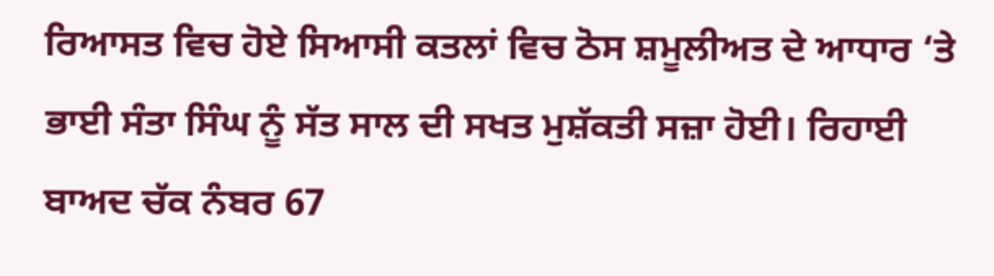ਰਿਆਸਤ ਵਿਚ ਹੋਏ ਸਿਆਸੀ ਕਤਲਾਂ ਵਿਚ ਠੋਸ ਸ਼ਮੂਲੀਅਤ ਦੇ ਆਧਾਰ ‘ਤੇ ਭਾਈ ਸੰਤਾ ਸਿੰਘ ਨੂੰ ਸੱਤ ਸਾਲ ਦੀ ਸਖਤ ਮੁਸ਼ੱਕਤੀ ਸਜ਼ਾ ਹੋਈ। ਰਿਹਾਈ ਬਾਅਦ ਚੱਕ ਨੰਬਰ 67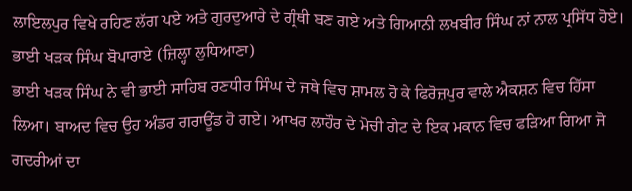ਲਾਇਲਪੁਰ ਵਿਖੇ ਰਹਿਣ ਲੱਗ ਪਏ ਅਤੇ ਗੁਰਦੁਆਰੇ ਦੇ ਗ੍ਰੰਥੀ ਬਣ ਗਏ ਅਤੇ ਗਿਆਨੀ ਲਖਬੀਰ ਸਿੰਘ ਨਾਂ ਨਾਲ ਪ੍ਰਸਿੱਧ ਹੋਏ।
ਭਾਈ ਖੜਕ ਸਿੰਘ ਬੋਪਾਰਾਏ (ਜ਼ਿਲ੍ਹਾ ਲੁਧਿਆਣਾ)
ਭਾਈ ਖੜਕ ਸਿੰਘ ਨੇ ਵੀ ਭਾਈ ਸਾਹਿਬ ਰਣਧੀਰ ਸਿੰਘ ਦੇ ਜਥੇ ਵਿਚ ਸ਼ਾਮਲ ਹੋ ਕੇ ਫਿਰੋਜ਼ਪੁਰ ਵਾਲੇ ਐਕਸ਼ਨ ਵਿਚ ਹਿੱਸਾ ਲਿਆ। ਬਾਅਦ ਵਿਚ ਉਹ ਅੰਡਰ ਗਰਾਊਂਡ ਹੋ ਗਏ। ਆਖਰ ਲਾਹੌਰ ਦੇ ਮੋਚੀ ਗੇਟ ਦੇ ਇਕ ਮਕਾਨ ਵਿਚ ਫੜਿਆ ਗਿਆ ਜੋ ਗਦਰੀਆਂ ਦਾ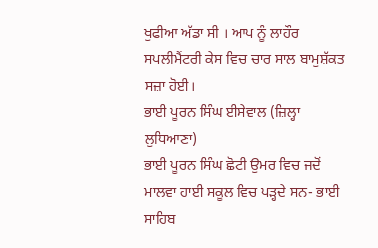ਖੁਫੀਆ ਅੱਡਾ ਸੀ । ਆਪ ਨੂੰ ਲਾਹੌਰ ਸਪਲੀਮੈਂਟਰੀ ਕੇਸ ਵਿਚ ਚਾਰ ਸਾਲ ਬਾਮੁਸ਼ੱਕਤ ਸਜ਼ਾ ਹੋਈ।
ਭਾਈ ਪੂਰਨ ਸਿੰਘ ਈਸੇਵਾਲ (ਜ਼ਿਲ੍ਹਾ ਲੁਧਿਆਣਾ)
ਭਾਈ ਪੂਰਨ ਸਿੰਘ ਛੋਟੀ ਉਮਰ ਵਿਚ ਜਦੋਂ ਮਾਲਵਾ ਹਾਈ ਸਕੂਲ ਵਿਚ ਪੜ੍ਹਦੇ ਸਨ- ਭਾਈ ਸਾਹਿਬ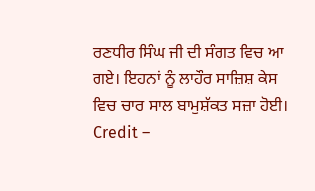ਰਣਧੀਰ ਸਿੰਘ ਜੀ ਦੀ ਸੰਗਤ ਵਿਚ ਆ ਗਏ। ਇਹਨਾਂ ਨੂੰ ਲਾਹੌਰ ਸਾਜ਼ਿਸ਼ ਕੇਸ ਵਿਚ ਚਾਰ ਸਾਲ ਬਾਮੁਸ਼ੱਕਤ ਸਜ਼ਾ ਹੋਈ।
Credit –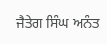ਜੈਤੇਗ ਸਿੰਘ ਅਨੰਤ